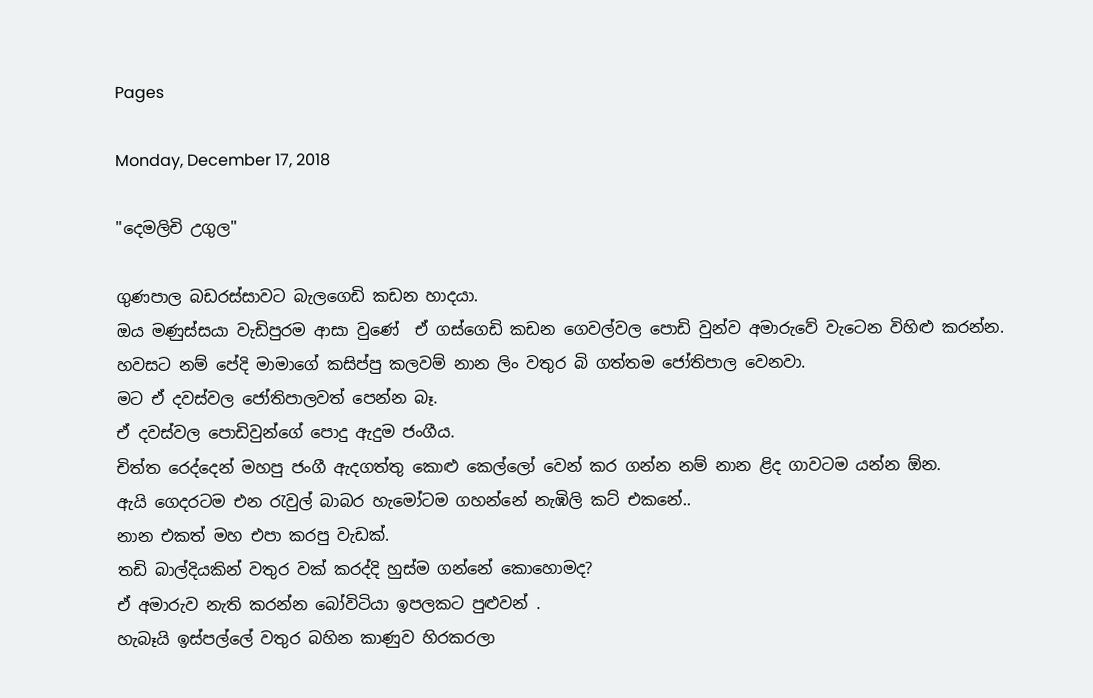Pages

Monday, December 17, 2018

"දෙමලිචි උගුල"

ගුණපාල බඩරස්සාවට බැලගෙඩි කඩන හාදයා.
ඔය මණුස්සයා වැඩිපුරම ආසා වුණේ  ඒ ගස්ගෙඩි කඩන ගෙවල්වල පොඩි වුන්ව අමාරුවේ වැටෙන විහිළු කරන්න.
හවසට නම් පේදි මාමාගේ කසිප්පු කලවම් නාන ලිං වතුර බි ගත්තම ජෝතිපාල වෙනවා.
මට ඒ දවස්වල ජෝතිපාලවත් පෙන්න බෑ.
ඒ දවස්වල පොඩිවුන්ගේ පොදු ඇදුම ජංගීය.
චිත්ත රෙද්දෙන් මහපු ජංගී ඇදගත්තු කොළු කෙල්ලෝ වෙන් කර ගන්න නම් නාන ළිද ගාවටම යන්න ඕන.
ඇයි ගෙදරටම එන රැවුල් බාබර හැමෝටම ගහන්නේ නැඹිලි කට් එකනේ..
නාන එකත් මහ එපා කරපු වැඩක්.
තඩි බාල්දියකින් වතුර වක් කරද්දි හුස්ම ගන්නේ කොහොමද?
ඒ අමාරුව නැති කරන්න බෝවිටියා ඉපලකට පුළුවන් .
හැබෑයි ඉස්පල්ලේ වතුර බහින කාණුව හිරකරලා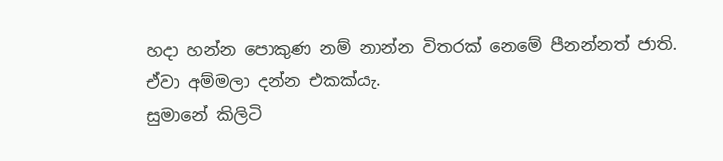හදා හන්න පොකුණ නම් නාන්න විතරක් නෙමේ පීනන්නත් ජාති.
ඒවා අම්මලා දන්න එකක්යැ.
සුමානේ කිලිටි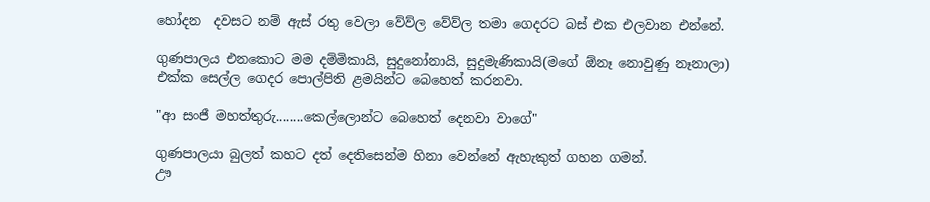හෝදන  දවසට නම් ඇස් රතු වෙලා වේව්ල වේව්ල තමා ගෙදරට බස් එක එලවාන එන්නේ.

ගුණපාලය එනකොට මම දම්මිකායි, සුදුනෝනායි, සුදුමැණිකායි(මගේ ඕනෑ නොවුණු නෑනාලා)
එක්ක සෙල්ල ගෙදර පොල්පිති ළමයින්ට බෙහෙත් කරනවා.

"ආ සංජී මහත්තුරු........කෙල්ලොන්ට බෙහෙත් දෙනවා වාගේ"

ගුණපාලයා බුලත් කහට දත් දෙතිසෙන්ම හිනා වෙන්නේ ඇහැකුත් ගහන ගමන්.
ඌ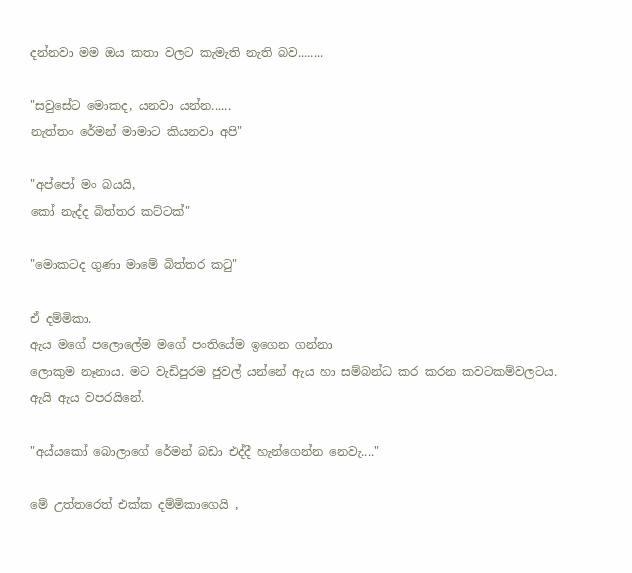දන්නවා මම ඔය කතා වලට කැමැති නැති බව........

"සවුසේට මොකද, යනවා යන්න......
නැත්තං රේමන් මාමාට කියනවා අපි"

"අප්පෝ මං බයයි,
කෝ නැද්ද බිත්තර කට්ටක්"

"මොකටද ගුණා මාමේ බිත්තර කටු"

ඒ දම්මිකා.
ඇය මගේ පලොලේම මගේ පංතියේම ඉගෙන ගන්නා
ලොකුම නෑනාය. මට වැඩිපුරම ජුවල් යන්නේ ඇය හා සම්බන්ධ කර කරන කවටකම්වලටය.
ඇයි ඇය වපරයිනේ.

"අය්යකෝ බොලාගේ රේමන් බඩා එද්දී හැන්ගෙන්න නෙවැ...."

මේ උත්තරෙත් එක්ක දම්මිකාගෙයි ,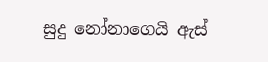සුදු නෝනාගෙයි ඇස්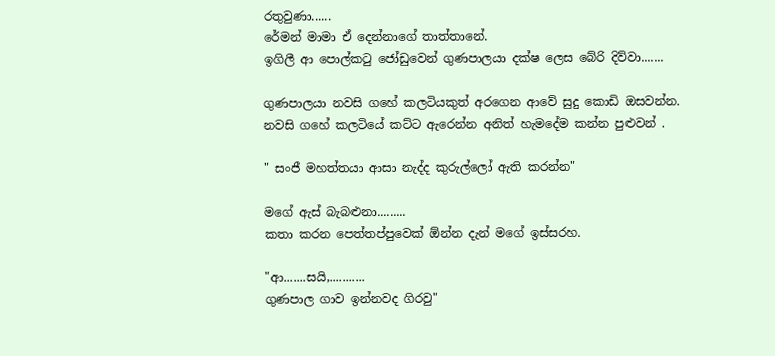රතුවුණා......
රේමන් මාමා ඒ දෙන්නාගේ තාත්තානේ.
ඉගිලී ආ පොල්කටු ජෝඩුවෙන් ගුණපාලයා දක්ෂ ලෙස බේරි දිව්වා.......

ගුණපාලයා නවසි ගහේ කලටියකුත් අරගෙන ආවේ සුදු කොඩි ඔසවන්න.
නවසි ගහේ කලටියේ කට්ට ඇරෙන්න අනිත් හැමදේම කන්න පුළුවන් .

" සංජී මහත්තයා ආසා නැද්ද කුරුල්ලෝ ඇති කරන්න"

මගේ ඇස් බැබළුනා.........
කතා කරන පෙත්තප්පුවෙක් ඕන්න දැන් මගේ ඉස්සරහ.

"ආ.......සයි,...........
ගුණපාල ගාව ඉන්නවද ගිරවු"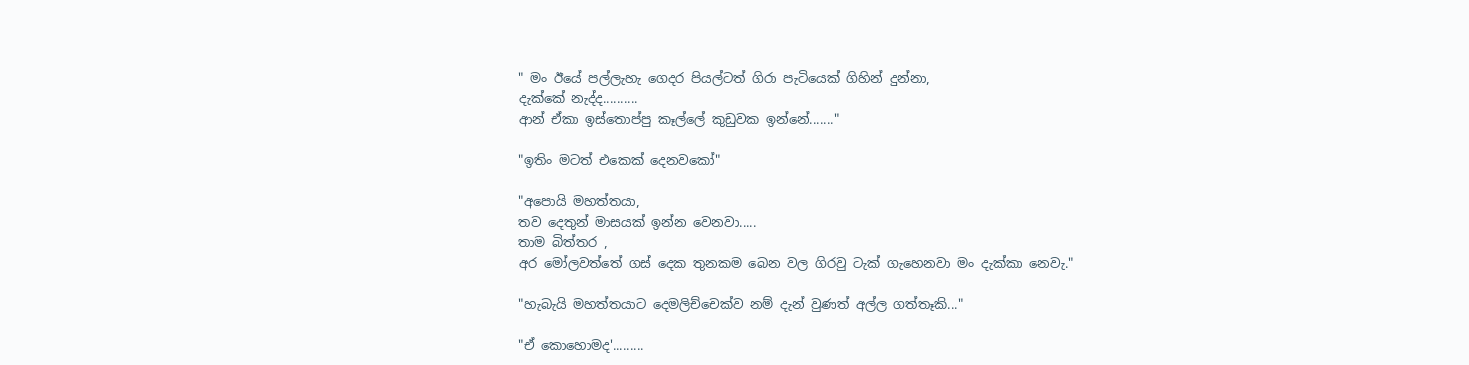" මං ඊයේ පල්ලැහැ ගෙදර පියල්ටත් ගිරා පැටියෙක් ගිහින් දුන්නා,
දැක්කේ නැද්ද..........
ආන් ඒකා ඉස්තොප්පු කෑල්ලේ කුඩුවක ඉන්නේ......."

"ඉතිං මටත් එකෙක් දෙනවකෝ"

"අපොයි මහත්තයා,
තව දෙතුන් මාසයක් ඉන්න වෙනවා.....
තාම බිත්තර ,
අර මෝලවත්තේ ගස් දෙක තුනකම බෙන වල ගිරවු ටැක් ගැහෙනවා මං දැක්කා නෙවැ."

"හැබැයි මහත්තයාට දෙමලිච්චෙක්ව නම් දැන් වුණත් අල්ල ගත්තෑකි..."

"ඒ කොහොමද'.........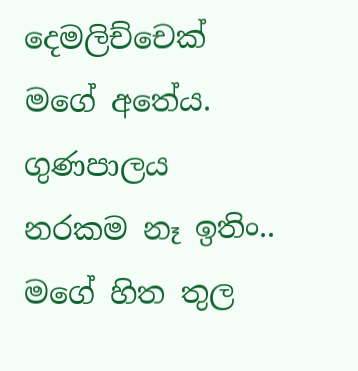දෙමලිච්චෙක්  මගේ අතේය. ගුණපාලය නරකම නෑ ඉතිං..
මගේ හිත තුල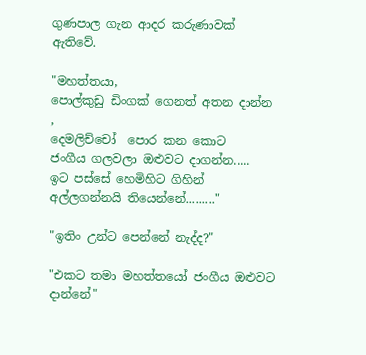ගුණපාල ගැන ආදර කරුණාවක් ඇතිවේ.

"මහත්තයා,
පොල්කුඩු ඩිංගක් ගෙනත් අතන දාන්න ,
දෙමලිච්චෝ  පොර කන කොට
ජංගීය ගලවලා ඔළුවට දාගන්න.....
ඉට පස්සේ හෙමිහිට ගිහින් අල්ලගන්නයි තියෙන්නේ........."

"ඉතිං උන්ට පෙන්නේ නැද්ද?"

"එකට තමා මහත්තයෝ ජංගීය ඔළුවට දාන්නේ"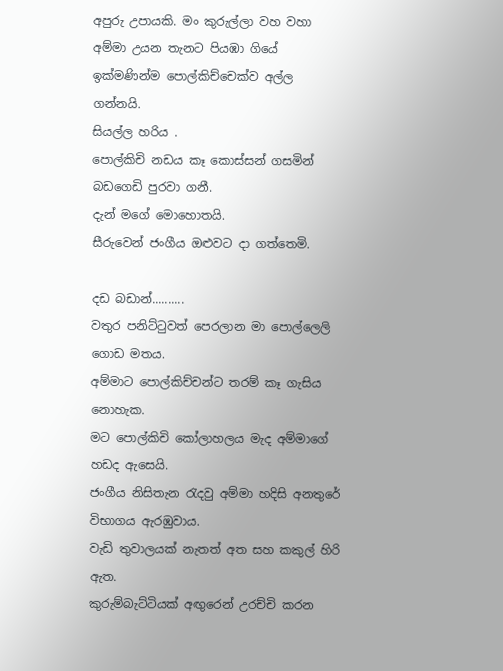අපුරු උපායකි. මං කුරුල්ලා වහ වහා අම්මා උයන තැනට පියඹා ගියේ ඉක්මණින්ම පොල්කිච්චෙක්ව අල්ල ගන්නයි.
සියල්ල හරිය .
පොල්කිචි නඩය කෑ කොස්සන් ගසමින් බඩගෙඩි පුරවා ගනී.
දැන් මගේ මොහොතයි.
සීරුවෙන් ජංගීය ඔළුවට දා ගත්තෙමි.

දඩ බඩාන්..........
වතුර පනිට්ටුවත් පෙරලාන මා පොල්ලෙලි ගොඩ මතය.
අම්මාට පොල්කිච්චන්ට තරම් කෑ ගැසිය නොහැක.
මට පොල්කිචි කෝලාහලය මැද අම්මාගේ හඩද ඇසෙයි.
ජංගීය නිසිතැන රැදවු අම්මා හදිසි අනතුරේ විභාගය ඇරඹුවාය.
වැඩි තුවාලයක් නැතත් අත සහ කකුල් හිරි ඇත.
කුරුම්බැට්ටියක් අඟුරෙන් උරච්චි කරන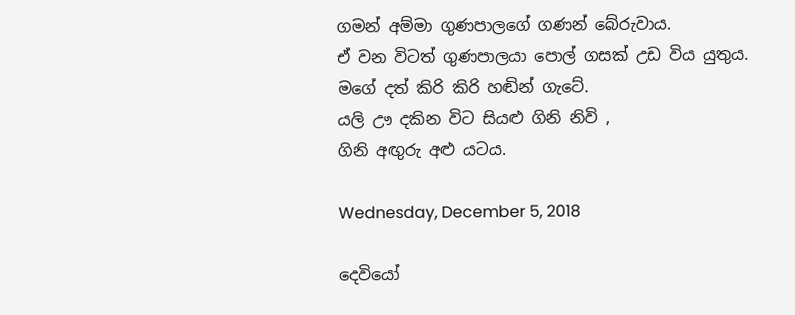ගමන් අම්මා ගුණපාලගේ ගණන් බේරුවාය.
ඒ වන විටත් ගුණපාලයා පොල් ගසක් උඩ විය යුතුය.
මගේ දත් කිරි කිරි හඬින් ගැටේ.
යලි ඌ දකින විට සියළු ගිනි නිවි ,
ගිනි අඟුරු අළු යටය.

Wednesday, December 5, 2018

දෙවියෝ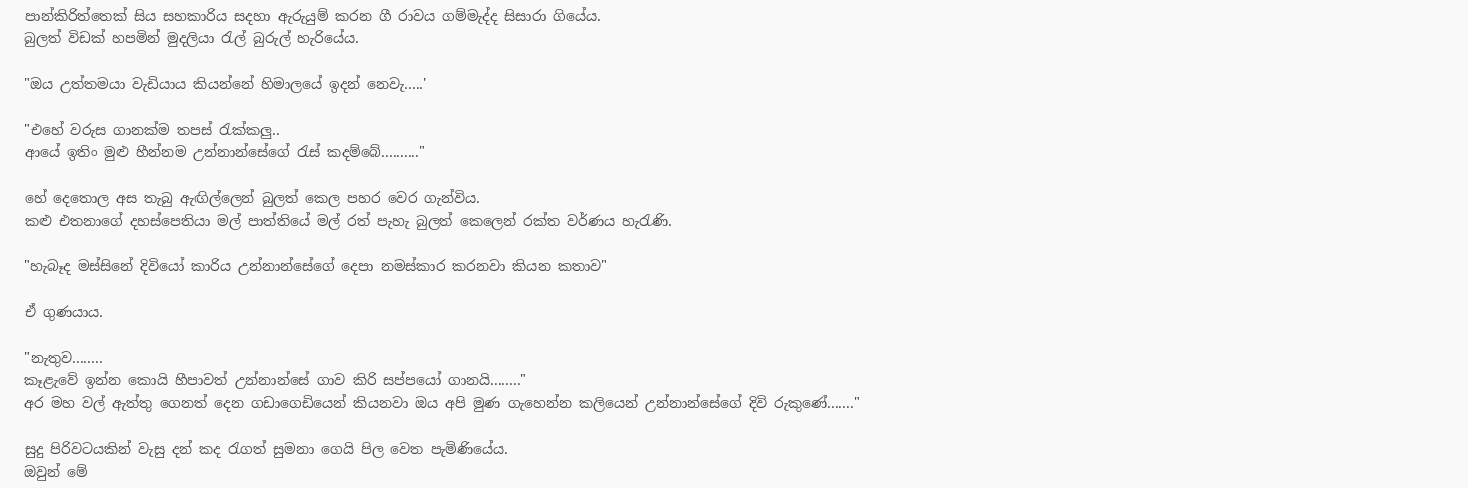පාන්කිරිත්තෙක් සිය සහකාරිය සදහා ඇරුයුම් කරන ගී රාවය ගම්මැද්ද සිසාරා ගියේය.
බුලත් විඩක් හපමින් මුදලියා රැල් බුරුල් හැරියේය.

"ඔය උත්තමයා වැඩියාය කියන්නේ හිමාලයේ ඉදන් නෙවැ.....'

"එහේ වරුස ගානක්ම තපස් රැක්කලු..
ආයේ ඉතිං මුළු හීන්නම උන්නාන්සේගේ රැස් කදම්බේ.........."

හේ දෙතොල අස තැබු ඇඟිල්ලෙන් බුලත් කෙල පහර වෙර ගැන්විය.
කළු එතනාගේ දහස්පෙතියා මල් පාත්තියේ මල් රත් පැහැ බුලත් කෙලෙන් රක්ත වර්ණය හැරැණි.

"හැබෑද මස්සිනේ දිවියෝ කාරිය උන්නාන්සේගේ දෙපා නමස්කාර කරනවා කියන කතාව"

ඒ ගුණයාය.

"නැතුව........
කෑළැවේ ඉන්න කොයි හීපාවත් උන්නාන්සේ ගාව කිරි සප්පයෝ ගානයි........"
අර මහ වල් ඇත්තු ගෙනත් දෙන ගඩාගෙඩියෙන් කියනවා ඔය අපි මුණ ගැහෙන්න කලියෙන් උන්නාන්සේගේ දිවි රුකුණේ......."

සුදු පිරිවටයකින් වැසු දන් කද රැගත් සුමනා ගෙයි පිල වෙත පැමිණියේය.
ඔවුන් මේ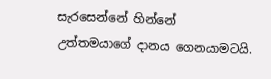සැරසෙන්නේ හින්නේ උත්තමයාගේ දානය ගෙනයාමටයි.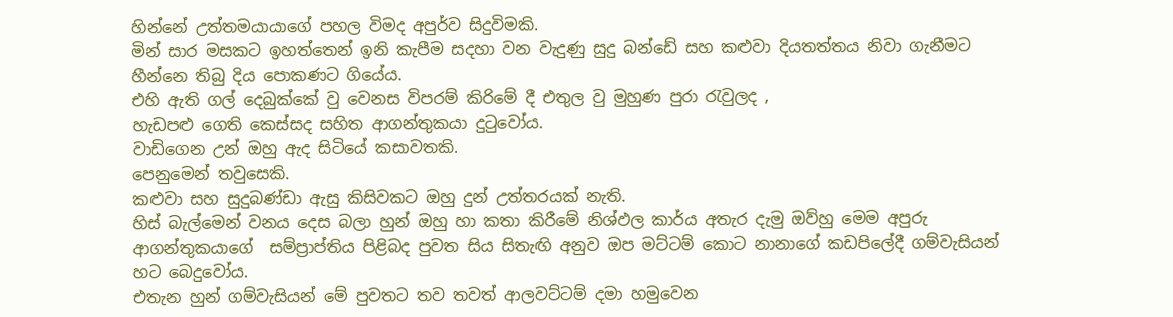හින්නේ උත්තමයායාගේ පහල විමද අපුර්ව සිදුවිමකි.
මින් සාර මසකට ඉහත්තෙන් ඉනි කැපීම සදහා වන වැදුණු සුදු බන්ඩේ සහ කළුවා දියතත්තය නිවා ගැනීමට හීන්නෙ තිබු දිය පොකණට ගියේය.
එහි ඇති ගල් දෙබුක්කේ වු වෙනස විපරම් කිරිමේ දී එතුල වු මුහුණ පුරා රැවුලද ,
හැඩපළු ගෙති කෙස්සද සහිත ආගන්තුකයා දුටුවෝය.
වාඩිගෙන උන් ඔහු ඇද සිටියේ කසාවතකි.
පෙනුමෙන් තවුසෙකි.
කළුවා සහ සුදුබණ්ඩා ඇසු කිසිවකට ඔහු දුන් උත්තරයක් නැති.
හිස් බැල්මෙන් වනය දෙස බලා හුන් ඔහු හා කතා කිරීමේ නිශ්ඵල කාර්ය අතැර දැමු ඔව්හු මෙම අපුරු ආගන්තුකයාගේ  සම්ප්‍රාප්තිය පිළිබද පුවත සිය සිතැඟි අනුව ඔප මට්ටම් කොට නානාගේ කඩපිලේදී ගම්වැසියන් හට බෙදුවෝය.
එතැන හුන් ගම්වැසියන් මේ පුවතට තව තවත් ආලවට්ටම් දමා හමුවෙන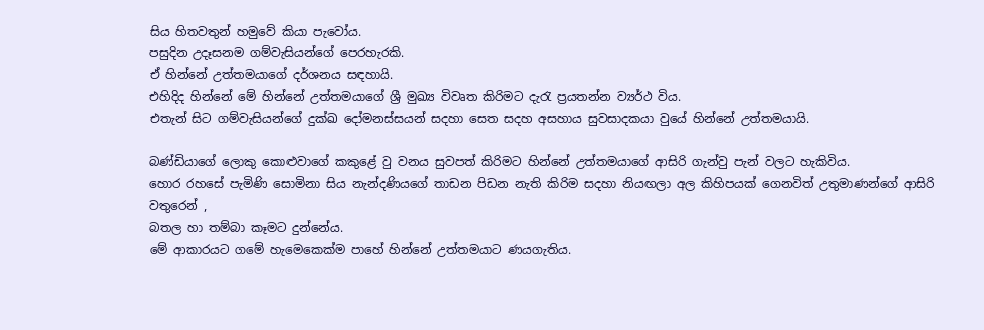සිය හිතවතුන් හමුවේ කියා පැවෝය.
පසුදින උදෑසනම ගම්වැසියන්ගේ පෙරහැරකි.
ඒ හින්නේ උත්තමයාගේ දර්ශනය සඳහායි.
එහිදිද හින්නේ මේ හින්නේ උත්තමයාගේ ශ්‍රී මුඛ්‍ය විවෘත කිරිමට දැරැ ප්‍රයතන්න ව්‍යර්ථ විය.
එතැන් සිට ගම්වැසියන්ගේ දුක්ඛ දෝමනස්සයන් සදහා සෙත සදහ අසහාය සුවසාදකයා වුයේ හින්නේ උත්තමයායි.

බණ්ඩියාගේ ලොකු කොළුවාගේ කකුළේ වු වනය සුවපත් කිරිමට හින්නේ උත්තමයාගේ ආසිරි ගැන්වු පැන් වලට හැකිවිය.
හොර රහසේ පැමිණි සොමිනා සිය නැන්දණියගේ තාඩන පිඩන නැති කිරිම සදහා නියඟලා අල කිහිපයක් ගෙනවිත් උතුමාණන්ගේ ආසිරි වතුරෙන් ,
බතල හා තම්බා කෑමට දුන්නේය.
මේ ආකාරයට ගමේ හැමෙකෙක්ම පාහේ හින්නේ උත්තමයාට ණයගැතිය.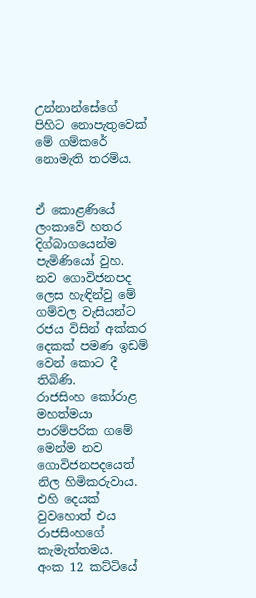උන්නාන්සේගේ පිහිට නොපැතුවෙක් මේ ගම්කරේ නොමැති තරම්ය.


ඒ කොළණියේ ලංකාවේ හතර දිග්බාගයෙන්ම පැමිණියෝ වුහ. නව ගොවිජනපද ලෙස හැඳින්වු මේ ගම්වල වැසියන්ට රජය විසින් අක්කර දෙකක් පමණ ඉඩම් වෙන් කොට දී තිබිණි.
රාජසිංහ කෝරාළ මහත්මයා පාරම්පරික ගමේ මෙන්ම නව ගොවිජනපදයෙත් නිල හිමිකරුවාය.
එහි දෙයක් වුවහොත් එය රාජසිංහගේ කැමැත්තමය.
අංක 12 කට්ටියේ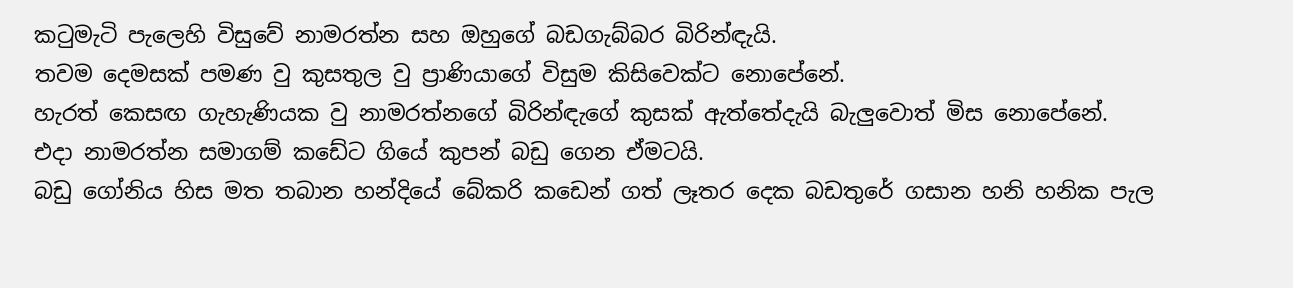කටුමැටි පැලෙහි විසුවේ නාමරත්න සහ ඔහුගේ බඩගැබ්බර බිරින්ඳැයි.
තවම දෙමසක් පමණ වු කුසතුල වු ප්‍රාණියාගේ විසුම කිසිවෙක්ට නොපේනේ.
හැරත් කෙසඟ ගැහැණියක වු නාමරත්නගේ බිරින්ඳැගේ කුසක් ඇත්තේදැයි බැලුවොත් මිස නොපේනේ.
එදා නාමරත්න සමාගම් කඩේට ගියේ කුපන් බඩු ගෙන ඒමටයි.
බඩු ගෝනිය හිස මත තබාන හන්දියේ බේකරි කඩෙන් ගත් ලෑතර දෙක බඩතුරේ ගසාන හනි හනික පැල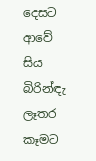දෙසට ආවේ
සිය බිරින්ඳැ ලෑතර කෑමට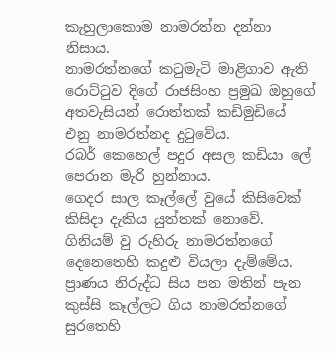කැහුලාකොම නාමරත්න දන්නා නිසාය.
නාමරත්නගේ කටුමැටි මාළිගාව ඇති රොට්ටුව දිගේ රාජසිංහ ප්‍රමුඛ ඔහුගේ අතවැසියන් රොත්තක් කඩිමුඩියේ එනු නාමරත්නද දුටුවේය.
රබර් කෙහෙල් පදුර අසල කඩියා ලේ පෙරාන මැරි හුන්නාය.
ගෙදර සාල කෑල්ලේ වුයේ කිසිවෙක් කිසිදා දැකිය යුත්තක් නොවේ.
ගිනියම් වු රුහිරු නාමරත්නගේ දෙනෙතෙහි කදුළු වියලා දැම්මේය.
ප්‍රාණය නිරුද්ධ සිය පන මතින් පැන කුස්සි කෑල්ලට ගිය නාමරත්නගේ සුරතෙහි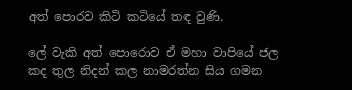අත් පොරව කිටි කටියේ තඳ වුණි.

ලේ වැකි අත් පොරොව ඒ මහා වාපියේ ජල කද තුල නිදන් කල නාමරත්න සිය ගමන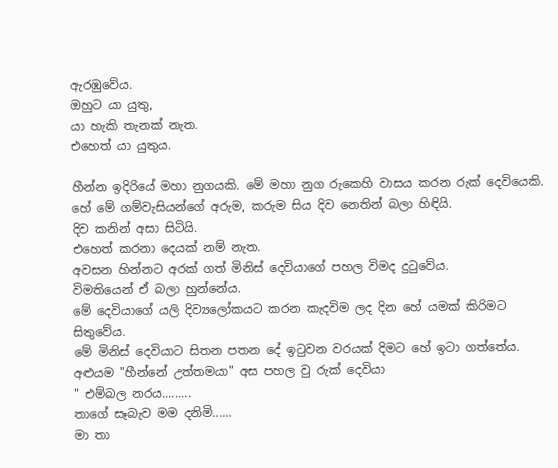ඇරඹුවේය.
ඔහුට යා යුතු,
යා හැකි තැනක් නැත.
එහෙත් යා යුතුය.

හීන්න ඉදිරියේ මහා නුගයකි. මේ මහා නුග රුකෙහි වාසය කරන රුක් දෙවියෙකි. හේ මේ ගම්වැසියන්ගේ අරුම, කරුම සිය දිව නෙතින් බලා හිඳියි.
දිව කනින් අසා සිටියි.
එහෙත් කරනා දෙයක් නම් නැත.
අවසන හින්නට අරක් ගත් මිනිස් දෙවියාගේ පහල විමද දුටුවේය.
විමතියෙන් ඒ බලා හුන්නේය.
මේ දෙවියාගේ යලි දිව්‍යලෝකයට කරන කැදවිම ලද දින හේ යමක් කිරිමට සිතුවේය.
මේ මිනිස් දෙවියාට සිතන පතන දේ ඉටුවන වරයක් දිමට හේ ඉටා ගත්තේය.
අළුයම "හීන්නේ උත්තමයා" අස පහල වු රුක් දෙවියා
" එම්බල නරය.........
තාගේ සෑබැව මම දනිමි......
මා තා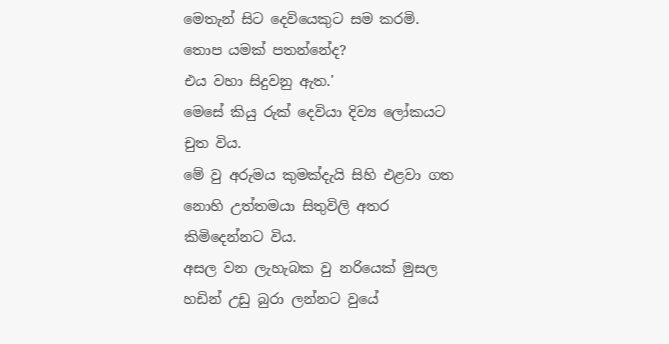මෙතැන් සිට දෙවියෙකුට සම කරමි.
තොප යමක් පතන්නේද?
එය වහා සිදුවනු ඇත.'
මෙසේ කියු රුක් දෙවියා දිව්‍ය ලෝකයට චුත විය.
මේ වු අරුමය කුමක්දැයි සිහි එළවා ගත නොහි උත්තමයා සිතුවිලි අතර කිමිදෙන්නට විය.
අසල වන ලැහැබක වු නරියෙක් මුසල හඩින් උඩු බුරා ලන්නට වුයේ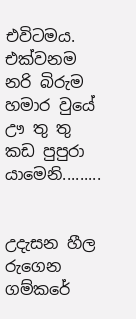එවිටමය.
එක්වනම නරි බිරුම හමාර වුයේ ඌ තු තු කඩ පුපුරා යාමෙනි.........


උදැසන හීල රුගෙන ගම්කරේ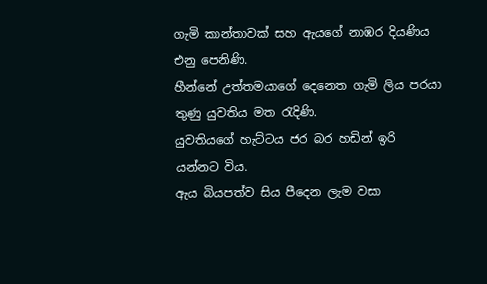ගැමි කාන්තාවක් සහ ඇයගේ නාඹර දියණිය එනු පෙනිණි.
හීන්නේ උත්තමයාගේ දෙනෙත ගැමි ලිය පරයා තුණු යුවතිය මත රැදිණි.
යුවතියගේ හැට්ටය ජර බර හඩින් ඉරි යන්නට විය.
ඇය බියපත්ව සිය පීදෙන ලැම වසා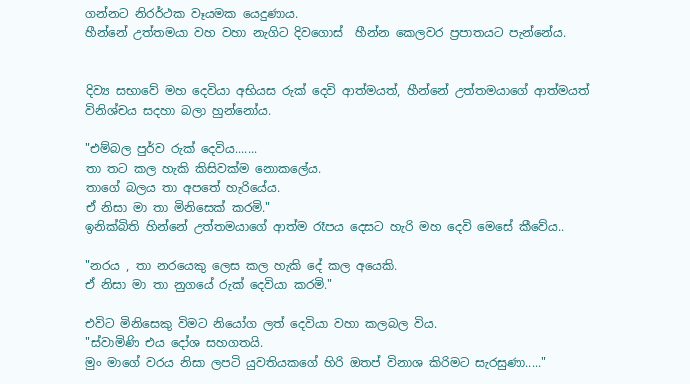ගන්නට නිරර්ථක වෑයමක යෙදුණාය.
හීන්නේ උත්තමයා වහ වහා නැගිට දිවගොස්  හීන්න කෙලවර ප්‍රපාතයට පැන්නේය.


දිව්‍ය සභාවේ මහ දෙවියා අභියස රුක් දෙවි ආත්මයත්, හීන්නේ උත්තමයාගේ ආත්මයත් විනිශ්චය සදහා බලා හුන්නෝය.

"එම්බල පුර්ව රුක් දෙවිය.......
තා තට කල හැකි කිසිවක්ම නොකලේය.
තාගේ බලය තා අපතේ හැරියේය.
ඒ නිසා මා තා මිනිසෙක් කරමි."
ඉනික්බිති හින්නේ උත්තමයාගේ ආත්ම රෑපය දෙසට හැරි මහ දෙවි මෙසේ කීවේය..

"නරය , තා නරයෙකු ලෙස කල හැකි දේ කල අයෙකි.
ඒ නිසා මා තා නුගයේ රුක් දෙවියා කරමි."

එවිට මිනිසෙකු විමට නියෝග ලත් දෙවියා වහා කලබල විය.
"ස්වාමිණි එය දෝශ සහගතයි.
මුං මාගේ වරය නිසා ලපටි යුවතියකගේ හිරි ඔතප් විනාශ කිරිමට සැරසුණා....."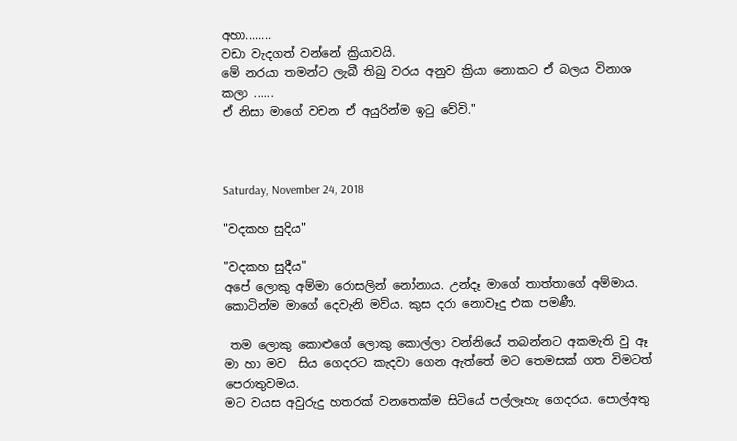අහා........
වඩා වැදගත් වන්නේ ක්‍රියාවයි.
මේ නරයා තමන්ට ලැබී තිබු වරය අනුව ක්‍රියා නොකට ඒ බලය විනාශ කලා ......
ඒ නිසා මාගේ වචන ඒ අයුරින්ම ඉටු වේවි."



Saturday, November 24, 2018

"වදකහ සුදිය"

"වදකහ සුදීය"
අපේ ලොකු අම්මා රොසලින් නෝනාය. උන්දෑ මාගේ තාත්තාගේ අම්මාය. කොටින්ම මාගේ දෙවැනි මව්ය. කුස දරා නොවෑදු එක පමණී.

 තම ලොකු කොළුගේ ලොකු කොල්ලා වන්නියේ තබන්නට අකමැති වු ඈ මා හා මව  සිය ගෙදරට කැදවා ගෙන ඇත්තේ මට තෙමසක් ගත විමටත් පෙරාතුවමය.
මට වයස අවුරුදු හතරක් වනතෙක්ම සිටියේ පල්ලෑහැ ගෙදරය. පොල්අතු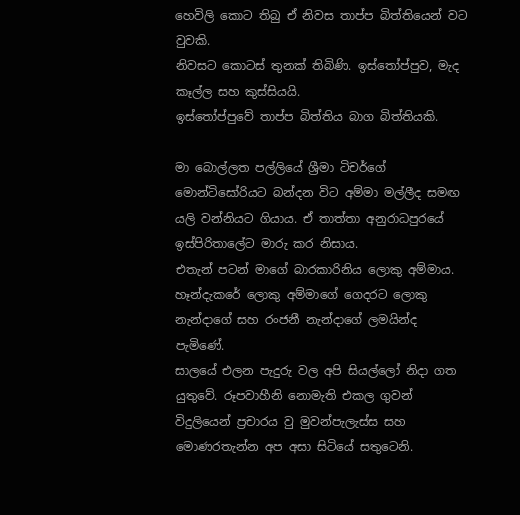හෙවිලි කොට තිබු ඒ නිවස තාප්ප බිත්තියෙන් වට වුවකි.
නිවසට කොටස් තුනක් තිබිණි. ඉස්තෝප්පුව, මැද කෑල්ල සහ කුස්සියයි.
ඉස්තෝප්පුවේ තාප්ප බිත්තිය බාග බිත්තියකි.

මා බොල්ලත පල්ලියේ ශ්‍රීමා ටිචර්ගේ මොන්ටිසෝරියට බන්දන විට අම්මා මල්ලීද සමඟ යලි වන්නියට ගියාය. ඒ තාත්තා අනුරාධපුරයේ ඉස්පිරිතාලේට මාරු කර නිසාය.
එතැන් පටන් මාගේ බාරකාරිනිය ලොකු අම්මාය.
හෑන්දැකරේ ලොකු අම්මාගේ ගෙදරට ලොකු නැන්දාගේ සහ රංජනී නැන්දාගේ ලමයින්ද පැමිණේ.
සාලයේ එලන පැදුරු වල අපි සියල්ලෝ නිදා ගත යුතුවේ. රූපවාහීනි නොමැති එකල ගුවන් විදුලියෙන් ප්‍රචාරය වු මුවන්පැලැස්ස සහ මොණරතැන්න අප අසා සිටියේ සතුටෙනි.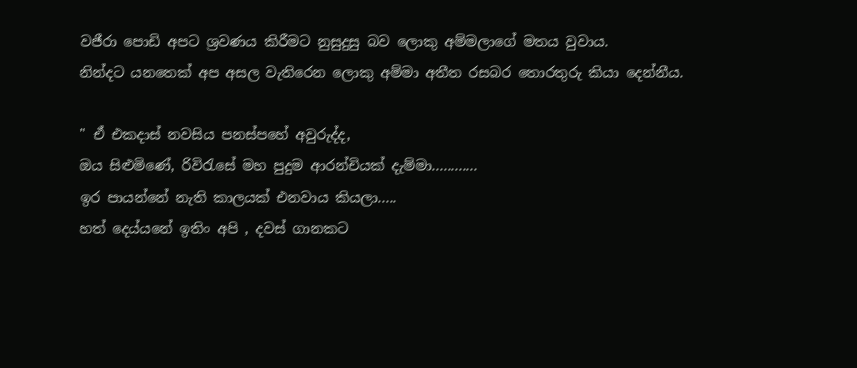වජීරා පොඩි අපට ශ්‍රවණය කිරීමට නුසුදුසු බව ලොකු අම්මලාගේ මතය වුවාය.
නින්දට යනතෙක් අප අසල වැතිරෙන ලොකු අම්මා අතීත රසබර තොරතුරු කියා දෙන්නීය.

" ඒ එකදාස් නවසිය පනස්පහේ අවුරුද්ද,
ඔය සිළුමිණේ, රිවිරැසේ මහ පුදුම ආරන්චියක් දැම්මා............
ඉර පායන්නේ නැති කාලයක් එනවාය කියලා.....
හත් දෙය්යනේ ඉතිං අපි , දවස් ගානකට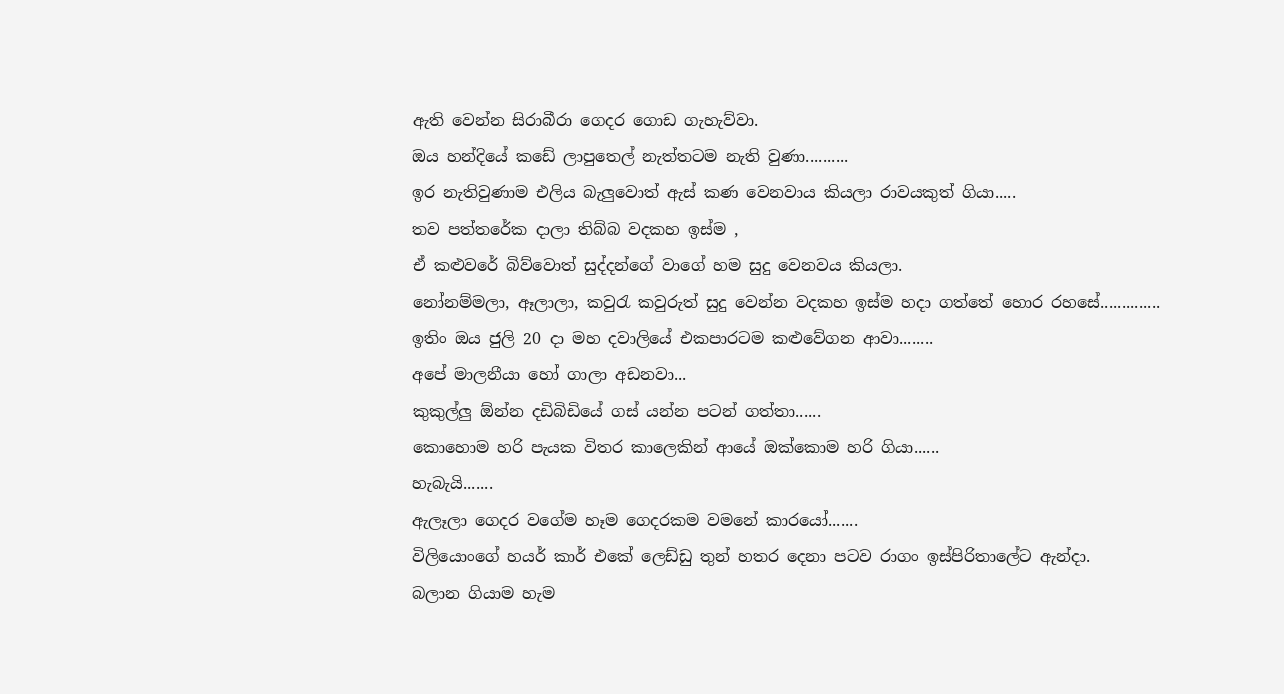ඇති වෙන්න සිරාබීරා ගෙදර ගොඩ ගැහැව්වා.
ඔය හන්දියේ කඩේ ලාපුතෙල් නැත්තටම නැති වුණා..........
ඉර නැතිවුණාම එලිය බැලුවොත් ඇස් කණ වෙනවාය කියලා රාවයකුත් ගියා.....
තව පත්තරේක දාලා තිබ්බ වදකහ ඉස්ම ,
ඒ කළුවරේ බිව්වොත් සුද්දන්ගේ වාගේ හම සුදු වෙනවය කියලා.
නෝනම්මලා, ඈලාලා, කවුරැ කවුරුත් සුදු වෙන්න වදකහ ඉස්ම හදා ගත්තේ හොර රහසේ..............
ඉතිං ඔය ජුලි 20 දා මහ දවාලියේ එකපාරටම කළුවේගන ආවා........
අපේ මාලනීයා හෝ ගාලා අඩනවා...
කුකුල්ලු ඕන්න දඩිබිඩියේ ගස් යන්න පටන් ගත්තා......
කොහොම හරි පැයක විතර කාලෙකින් ආයේ ඔක්කොම හරි ගියා......
හැබැයි.......
ඇලෑලා ගෙදර වගේම හෑම ගෙදරකම වමනේ කාරයෝ.......
විලියොංගේ හයර් කාර් එකේ ලෙඩ්ඩු තුන් හතර දෙනා පටව රාගං ඉස්පිරිතාලේට ඇන්දා.
බලාන ගියාම හැම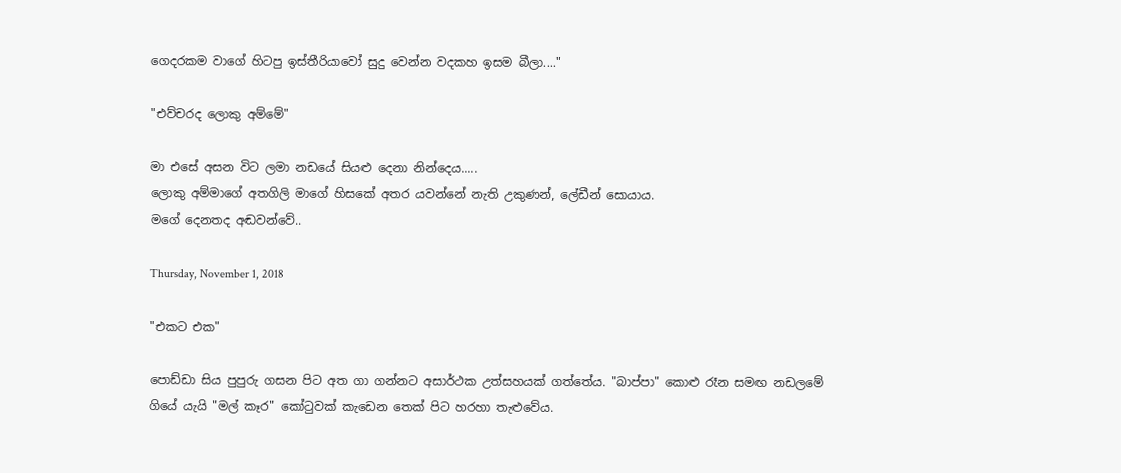ගෙදරකම වාගේ හිටපු ඉස්තීරියාවෝ සුදු වෙන්න වදකහ ඉසම බීලා...."

"එව්චරද ලොකු අම්මේ"

මා එසේ අසන විට ලමා නඩයේ සියළු දෙනා නින්දෙය.....
ලොකු අම්මාගේ අතගිලි මාගේ හිසකේ අතර යවන්නේ නැති උකුණන්, ලේඩීන් සොයාය.
මගේ දෙනතද අඬවන්වේ..

Thursday, November 1, 2018

"එකට එක"

පොඩ්ඩා සිය පුපුරු ගසන පිට අත ගා ගන්නට අසාර්ථක උත්සහයක් ගත්තේය. "බාප්පා" කොළු රෑන සමඟ නඩලමේ ගියේ යැයි "මල් කෑර" කෝටුවක් කැඩෙන තෙක් පිට හරහා තැළුවේය.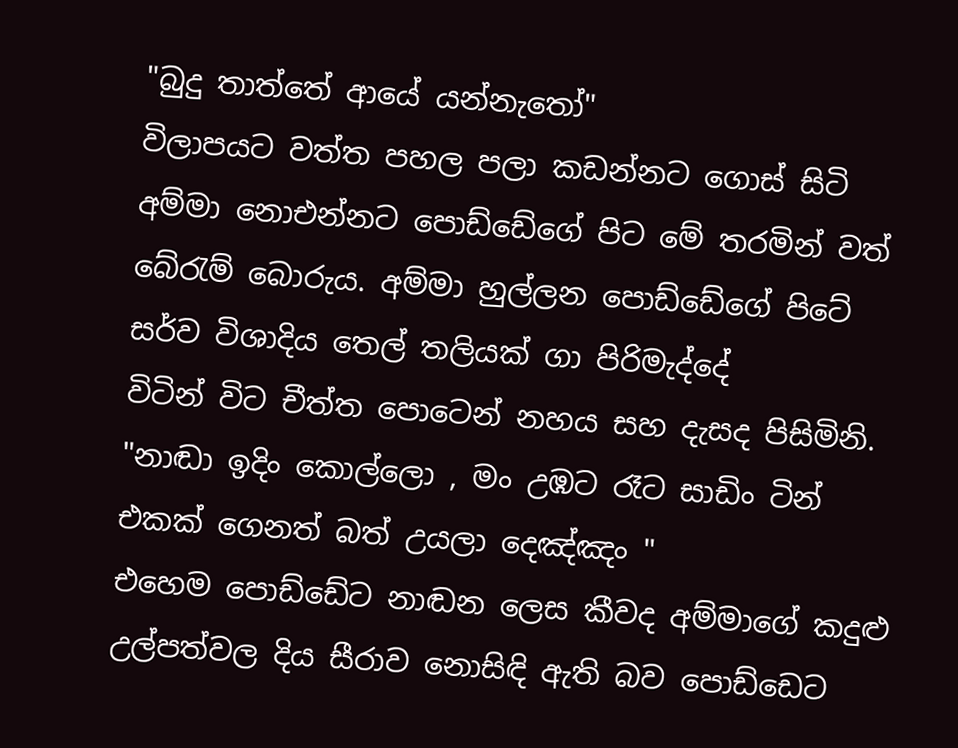"බුදු තාත්තේ ආයේ යන්නැතෝ"
විලාපයට වත්ත පහල පලා කඩන්නට ගොස් සිටි අම්මා නොඑන්නට පොඩ්ඩේගේ පිට මේ තරමින් වත් බේරැම් බොරුය. අම්මා හුල්ලන පොඩ්ඩේගේ පිටේ සර්ව විශාදිය තෙල් තලියක් ගා පිරිමැද්දේ
විටින් විට චීත්ත පොටෙන් නහය සහ දැසද පිසිමිනි.
"නාඬා ඉදිං කොල්ලො , මං උඹට රෑට සාඩිං ටින් එකක් ගෙනත් බත් උයලා දෙඤ්ඤං "
එහෙම පොඩ්ඩේට නාඬන ලෙස කීවද අම්මාගේ කදුළු උල්පත්වල දිය සීරාව නොසිඳි ඇති බව පොඩ්ඩෙට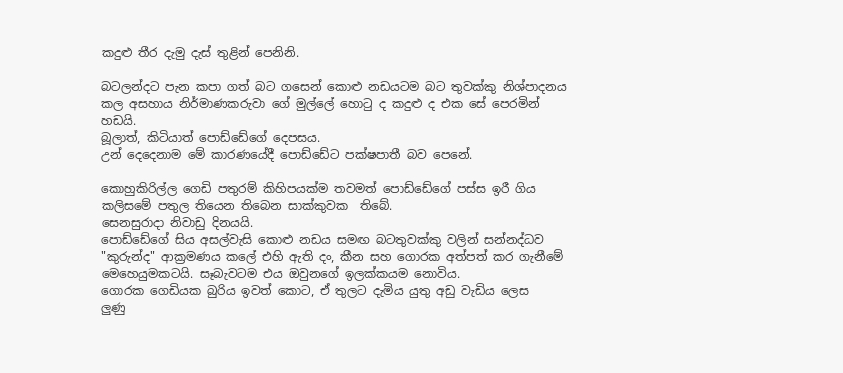කදුළු තීර දැමු දැස් තුළින් පෙනිනි.

බටලන්දට පැන කපා ගත් බට ගසෙන් කොළු නඩයටම බට තුවක්කු නිශ්පාදනය කල අසහාය නිර්මාණකරුවා ගේ මුල්ලේ හොටු ද කදුළු ද එක සේ පෙරමින් හඩයි.
බූලාත්, කිටියාත් පොඩ්ඩේගේ දෙපසය.
උන් දෙදෙනාම මේ කාරණයේදී පොඩ්ඩේට පක්ෂපාතී බව පෙනේ.

කොහුකිරිල්ල ගෙඩි පතුරම් කිහිපයක්ම තවමත් පොඩ්ඩේගේ පස්ස ඉරී ගිය කලිසමේ පතුල තියෙන තිබෙන සාක්කුවක  තිබේ.
සෙනසුරාදා නිවාඩු දිනයයි.
පොඩ්ඩේගේ සිය අසල්වැසි කොළු නඩය සමඟ බටතුවක්කු වලින් සන්නද්ධව "කුරුන්ද" ආක්‍රමණය කලේ එහි ඇති දං, කීන සහ ගොරක අත්පත් කර ගැනීමේ මෙහෙයුමකටයි. සෑබැවටම එය ඔවුනගේ ඉලක්කයම නොවිය.
ගොරක ගෙඩියක බුරිය ඉවත් කොට, ඒ තුලට දැමිය යුතු අඩු වැඩිය ලෙස
ලුණු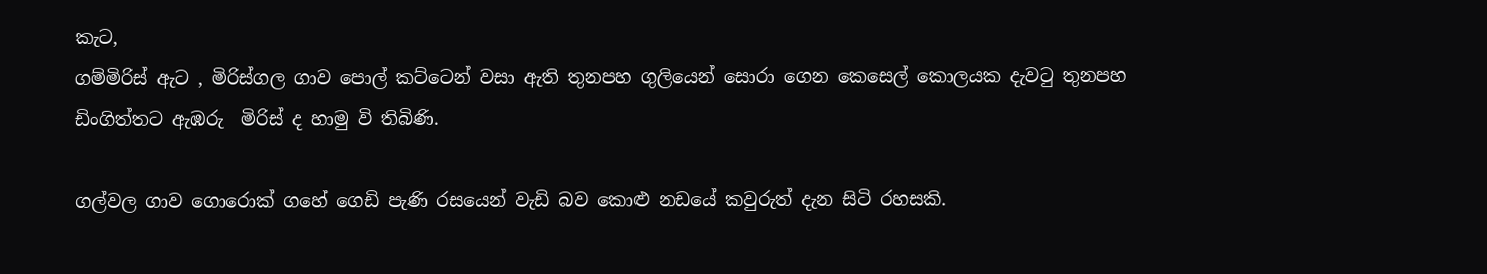කැට,
ගම්මිරිස් ඇට , මිරිස්ගල ගාව පොල් කට්ටෙන් වසා ඇති තුනපහ ගුලියෙන් සොරා ගෙන කෙසෙල් කොලයක දැවටු තුනපහ ඩිංගිත්තට ඇඹරු  මිරිස් ද හාමු වි තිබිණි.

ගල්වල ගාව ගොරොක් ගහේ ගෙඩි පැණි රසයෙන් වැඩි බව කොළු නඩයේ කවුරුත් දැන සිටි රහසකි.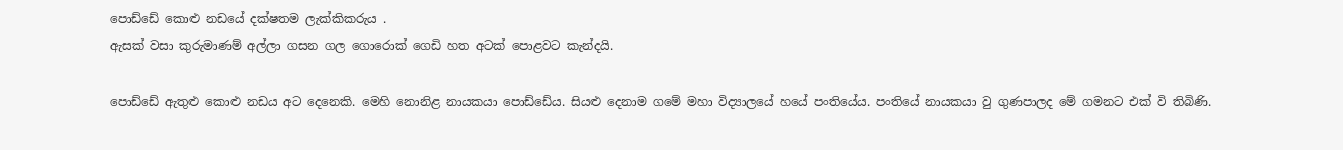පොඩ්ඩේ කොළු නඩයේ දක්ෂතම ලැක්කිකරුය .
ඇසක් වසා කුරුමාණම් අල්ලා ගසන ගල ගොරොක් ගෙඩි හත අටක් පොළවට කැන්දයි.

පොඩ්ඩේ ඇතුළු කොළු නඩය අට දෙනෙකි. මෙහි නොනිළ නායකයා පොඩ්ඩේය. සියළු දෙනාම ගමේ මහා විද්‍යාලයේ හයේ පංතියේය. පංතියේ නායකයා වු ගුණපාලද මේ ගමනට එක් වි තිබිණි.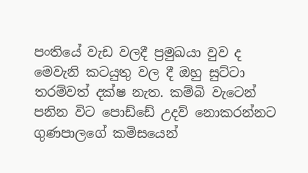පංතියේ වැඩ වලදී ප්‍රමුඛයා වුව ද මෙවැනි කටයුතු වල දී ඔහු සුට්ටා තරම්වත් දක්ෂ නැත. කම්බි වැටෙන් පනින විට පොඩ්ඩේ උදව් නොකරන්නට ගුණපාලගේ කමිසයෙන්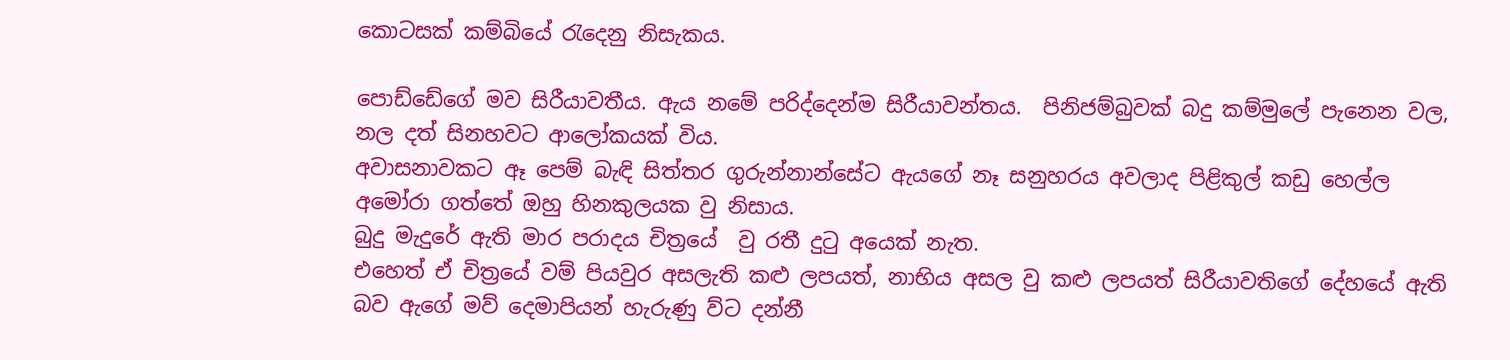කොටසක් කම්බියේ රැදෙනු නිසැකය.

පොඩ්ඩේගේ මව සිරීයාවතීය. ඇය නමේ පරිද්දෙන්ම සිරීයාවන්තය.  පිනිජම්බුවක් බදු කම්මුලේ පැනෙන වල, නල දත් සිනහවට ආලෝකයක් විය.
අවාසනාවකට ඈ පෙම් බැඳි සිත්තර ගුරුන්නාන්සේට ඇයගේ නෑ සනුහරය අවලාද පිළිකුල් කඩු හෙල්ල අමෝරා ගත්තේ ඔහු හිනකුලයක වු නිසාය.
බුදු මැදුරේ ඇති මාර පරාදය චිත්‍රයේ  වු රතී දුටු අයෙක් නැත.
එහෙත් ඒ චිත්‍රයේ වම් පියවුර අසලැති කළු ලපයත්, නාභිය අසල වු කළු ලපයත් සිරීයාවතිගේ දේහයේ ඇති බව ඇගේ මව් දෙමාපියන් හැරුණු ව්ට දන්නී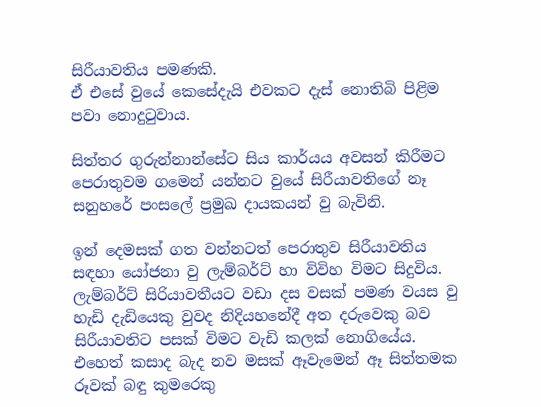සිරීයාවතිය පමණකි.
ඒ එසේ වුයේ කෙසේදැයි එවකට දැස් නොතිබි පිළිම පවා නොදුටුවාය.

සිත්තර ගුරුන්නාන්සේට සිය කාර්යය අවසන් කිරීමට පෙරාතුවම ගමෙන් යන්නට වුයේ සිරීයාවතිගේ නෑ සනුහරේ පංසලේ ප්‍රමුඛ දායකයන් වු බැවිනි.

ඉන් දෙමසක් ගත වන්නටත් පෙරාතුව සිරීයාවතිය සඳහා යෝජනා වු ලැම්බර්ට් හා විවිහ විමට සිදුවිය.
ලැම්බර්ට් සිරියාවතීයට වඩා දස වසක් පමණ වයස වු හැඩි දැඩියෙකු වුවද නිදියහනේදී අත දරුවෙකු බව සිරීයාවතිට පසක් විමට වැඩි කලක් නොගියේය.
එහෙත් කසාද බැද නව මසක් ඈවැමෙන් ඈ සිත්තමක රූවක් බඳු කුමරෙකු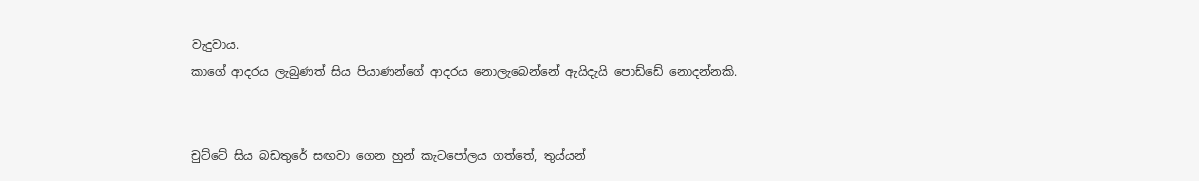වැදුවාය.
කාගේ ආදරය ලැබුණත් සිය පියාණන්ගේ ආදරය නොලැබෙන්නේ ඇයිදැයි පොඩ්ඩේ නොදන්නකි.


චුට්ටේ සිය බඩතුරේ සඟවා ගෙන හුන් කැටපෝලය ගත්තේ, තුය්යන්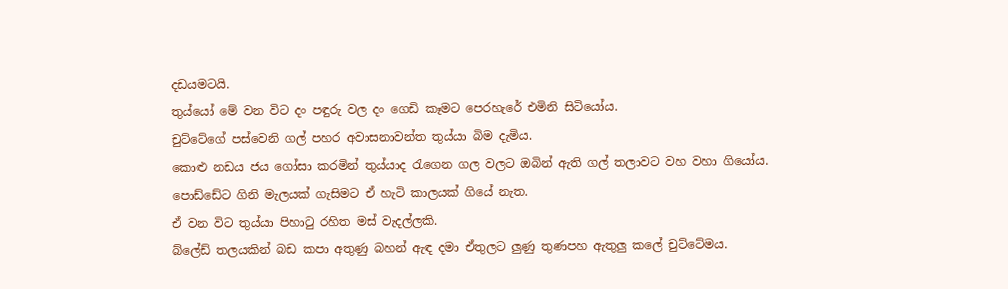දඩයමටයි.
තුය්යෝ මේ වන විට දං පඳුරු වල දං ගෙඩි කෑමට පෙරහැරේ එමිනි සිටියෝය.
චුට්ටේගේ පස්වෙනි ගල් පහර අවාසනාවන්ත තුය්යා බිම දැමිය.
කොළු නඩය ජය ගෝසා කරමින් තුය්යාද රැගෙන ගල වලට ඔබින් ඇති ගල් තලාවට වහ වහා ගියෝය.
පොඩ්ඩේට ගිනි මැලයක් ගැසිමට ඒ හැටි කාලයක් ගියේ නැත.
ඒ වන විට තුය්යා පිහාටු රහිත මස් වැදල්ලකි.
බ්ලේඩ් තලයකින් බඩ කපා අතුණු බහන් ඇඳ දමා ඒතුලට ලුණු තුණපහ ඇතුලු කලේ චුට්ටේමය.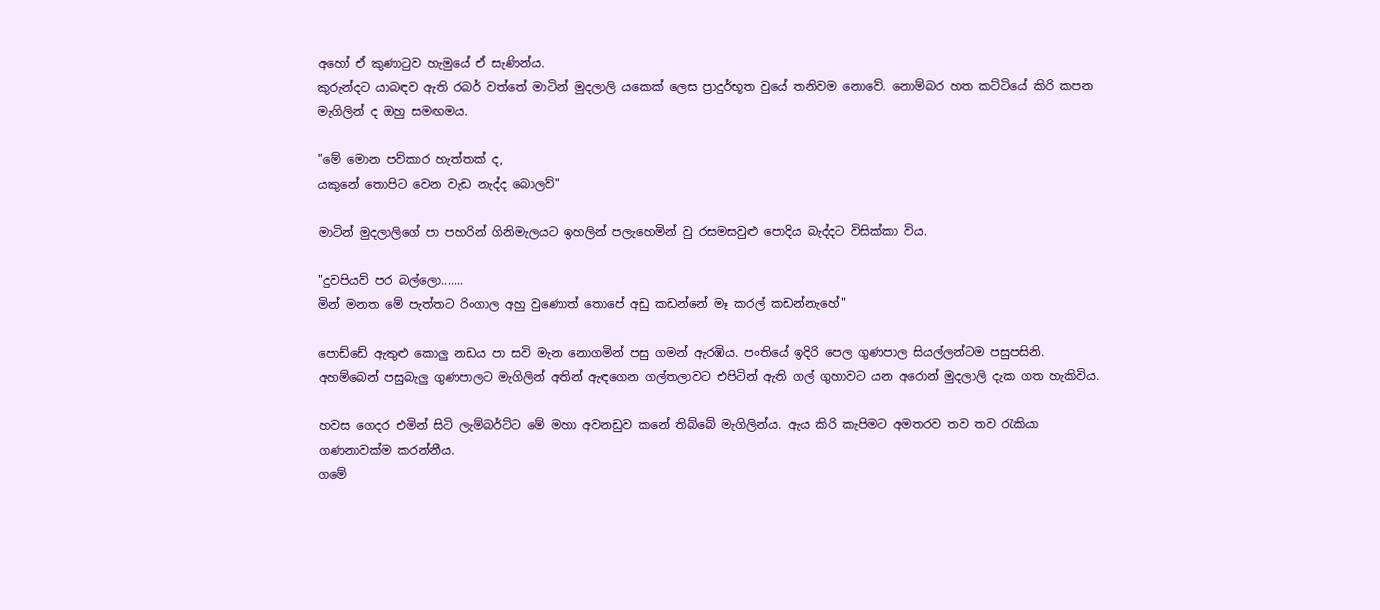අහෝ ඒ කුණාටුව හැමුයේ ඒ සැණින්ය.
කුරුන්දට යාබඳව ඇති රබර් වත්තේ මාටින් මුදලාලි යකෙක් ලෙස ප්‍රාදුර්භූත වුයේ තනිවම නොවේ. නොම්බර හත කට්ටියේ කිරි කපන මැගිලින් ද ඔහු සමඟමය.

"මේ මොන පව්කාර හැත්තක් ද,
යකුනේ තොපිට වෙන වැඩ නැද්ද බොලව්"

මාටින් මුදලාලිගේ පා පහරින් ගිනිමැලයට ඉහලින් පලැහෙමින් වු රසමසවුළු පොදිය බැද්දට විසික්කා විය.

"දුවපියව් පර බල්ලො.......
මින් මනත මේ පැත්තට රිංගාල අහු වුණොත් තොපේ අඩු කඩන්නේ මෑ කරල් කඩන්නැහේ"

පොඩ්ඩේ ඇතුළු කොලු නඩය පා සවි මැන නොගමින් පසු ගමන් ඇරඹිය. පංතියේ ඉදිරි පෙල ගුණපාල සියල්ලන්ටම පසුපසිනි.
අහම්බෙන් පසුබැලු ගුණපාලට මැගිලින් අතින් ඇඳගෙන ගල්තලාවට එපිටින් ඇති ගල් ගුහාවට යන අරොන් මුදලාලි දැක ගත හැකිවිය.

හවස ගෙදර එමින් සිටි ලැම්බර්ට්ට මේ මහා අවනඩුව කනේ තිබ්බේ මැගිලින්ය. ඇය කිරි කැපිමට අමතරව තව තව රැකියා ගණනාවක්ම කරන්නීය.
ගමේ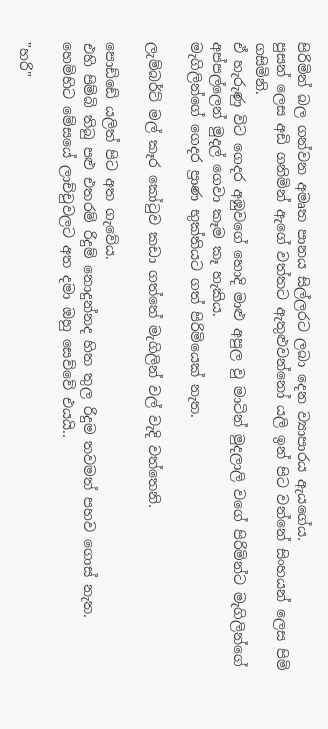පිරිමින් බල ගන්වන අමෘත පානය සිල්ලරට ලබා දෙන ව්‍යාපාරය ඇයගේය.
පුසන් ලෙස අඩි ගනිමින් ඇගේ වත්තට ඇතුළුවන්නෝ යලි ඉන් පිට වන්නේ සිංහයන් ලෙස පිමි ගසිමිනි.
ඒ හැරුණු විට ගෙදර අඹුවගේ හොදි මාළු අපුල වු මාටින් මුදලාලි වගේ පිරිමින්ට මැගිලින්ගේ අප්පල්ලෙන් මුදල් ගෙවා කෑම කෑ හැකිය.
මැගිලින්ගේ ගෙදර ප්‍රාණ භුක්තියට ගත් පිරිමියෙක් නැත.

ලැම්බර්ට් මල් කෑර කෝටුව කඩා ගත්තේ මැගිලින් වල් වැදි වත්තෙනි.

පොඩ්ඩේ යලිත් පිට අත ගැවේය.
එහි පිම්බි තිබු පළු එතරම් රිදුම් නොදුන්නද හිත තුල රිදුම තවමත් පහව ගොස් නැත.
හෙමිහිට මේසයේ ලාච්චුවලට අත දමා ඔහු සෙව්වේ එයයි..

"හරි"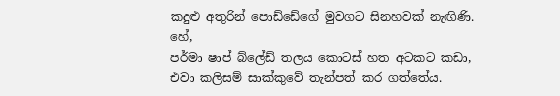කදුළු අතුරින් පොඩ්ඩේගේ මුවගට සිනහවක් නැඟිණි. හේ,
පර්මා ෂාප් බ්ලේඩ් තලය කොටස් හත අටකට කඩා, එවා කලිසම් සාක්කුවේ තැන්පත් කර ගත්තේය.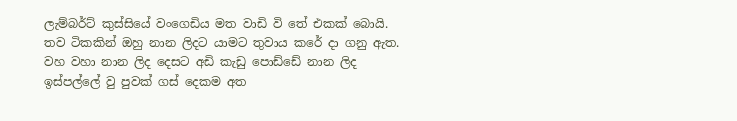ලැම්බර්ට් කුස්සියේ වංගෙඩිය මත වාඩි වි තේ එකක් බොයි.
තව ටිකකින් ඔහු නාන ලිදට යාමට තුවාය කරේ දා ගනු ඇත.
වහ වහා නාන ලිද දෙසට අඩි කැඩු පොඩ්ඩේ නාන ලිද ඉස්පල්ලේ වු පුවක් ගස් දෙකම අත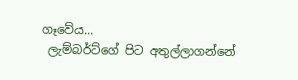ගෑවේය...
 ලැම්බර්ට්ගේ පිට අතුල්ලාගන්නේ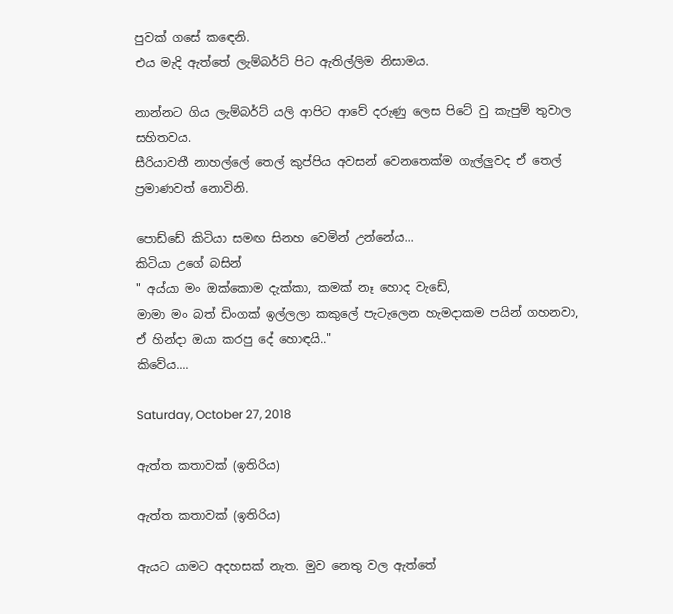පුවක් ගසේ කඳෙනි.
එය මැදි ඇත්තේ ලැම්බර්ට් පිට ඇතිල්ලිම නිසාමය.

නාන්නට ගිය ලැම්බර්ට් යලි ආපිට ආවේ දරුණු ලෙස පිටේ වු කැපුම් තුවාල සහිතවය.
සීරියාවතී නාහල්ලේ තෙල් කුප්පිය අවසන් වෙනතෙක්ම ගැල්ලුවද ඒ තෙල් ප්‍රමාණවත් නොවිනි.

පොඩ්ඩේ කිටියා සමඟ සිනහ වෙමින් උන්නේය...
කිටියා උගේ බසින්
" අය්යා මං ඔක්කොම දැක්කා, කමක් නෑ හොද වැඩේ,
මාමා මං බත් ඩිංගක් ඉල්ලලා කකුලේ පැටැලෙන හැමදාකම පයින් ගහනවා,
ඒ හින්දා ඔයා කරපු දේ හොඳයි.."
කිවේය....

Saturday, October 27, 2018

ඇත්ත කතාවක් (ඉතිරිය)

ඇත්ත කතාවක් (ඉතිරිය)

ඇයට යාමට අදහසක් නැත. මුව නෙතු වල ඇත්තේ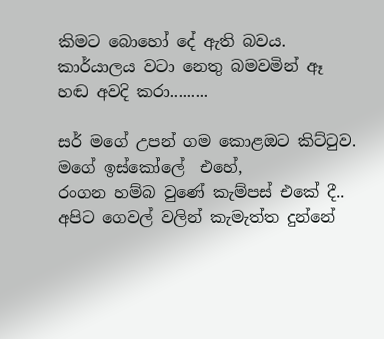කිමට බොහෝ දේ ඇති බවය.
කාර්යාලය වටා නෙතු බමවමින් ඈ  හඬ අවදි කරා.........

සර් මගේ උපන් ගම කොළඔට කිට්ටුව.
මගේ ඉස්කෝලේ  එහේ,
රංගන හම්බ වුණේ කැම්පස් එකේ දී..
අපිට ගෙවල් වලින් කැමැත්ත දුන්නේ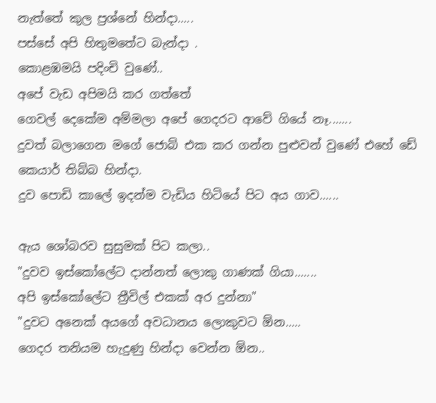නැත්තේ කුල ප්‍රශ්නේ හින්දා.....
පස්සේ අපි හිතුමතේට බැන්දා .
කොළඹමයි පදිංචි වුණේ..
අපේ වැඩ අපිමයි කර ගත්තේ
ගෙවල් දෙකේම අම්මලා අපේ ගෙදරට ආවේ ගියේ නෑ.......
දුවත් බලාගෙන මගේ ජොබ් එක කර ගන්න පුළුවන් වුණේ එහේ ඩේ කෙයාර් තිබ්බ හින්දා.
දුව පොඩි කාලේ ඉදන්ම වැඩිය හිටියේ පිට අය ගාව......

ඇය ශෝබරව සුසුමක් පිට කලා..
"දුවව ඉස්කෝලේට දාන්නත් ලොකු ගාණක් ගියා.......
අපි ඉස්කෝලේට ත්‍රීවිල් එකක් අර දුන්නා"
"දුවට අනෙක් අයගේ අවධානය ලොකුවට ඕන.....
ගෙදර තනියම හැදුණු හින්දා වෙන්න ඕන..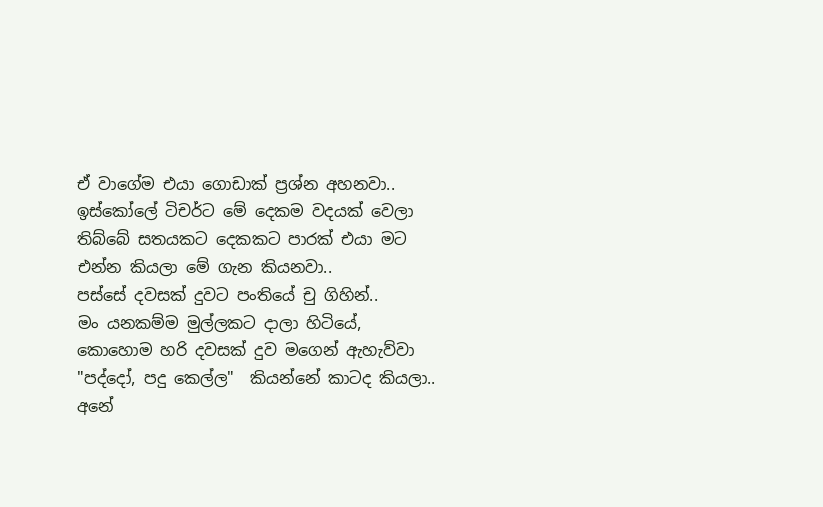ඒ වාගේම එයා ගොඩාක් ප්‍රශ්න අහනවා..
ඉස්කෝලේ ටිචර්ට මේ දෙකම වදයක් වෙලා තිබ්බේ සතයකට දෙකකට පාරක් එයා මට එන්න කියලා මේ ගැන කියනවා..
පස්සේ දවසක් දුවට පංතියේ චු ගිහින්..
මං යනකම්ම මුල්ලකට දාලා හිටියේ,
කොහොම හරි දවසක් දුව මගෙන් ඇහැව්වා
"පද්දෝ, පදු කෙල්ල"  කියන්නේ කාටද කියලා..
අනේ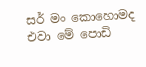සර් මං කොහොමද එවා මේ පොඩි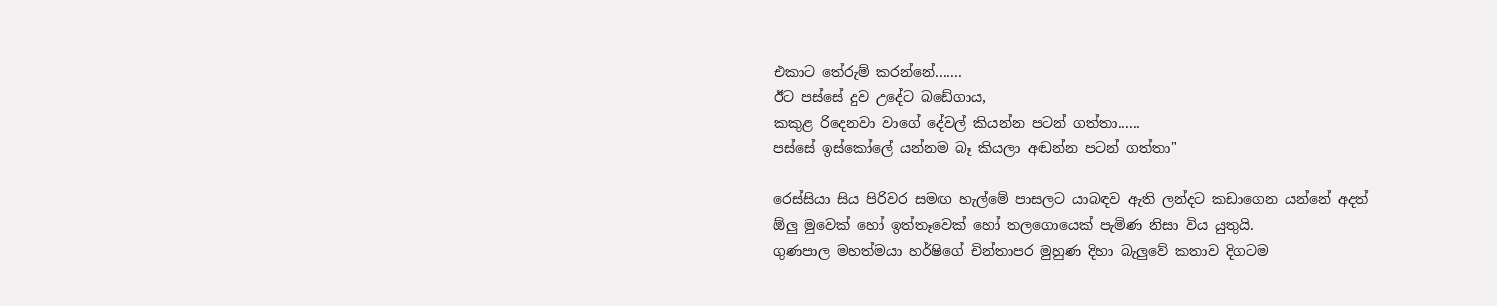එකාට තේරුම් කරන්නේ.......
ඊට පස්සේ දුව උදේට බඩේගාය,
කකුළ රිදෙනවා වාගේ දේවල් කියන්න පටන් ගත්තා......
පස්සේ ඉස්කෝලේ යන්නම බෑ කියලා අඬන්න පටන් ගත්තා"

රෙස්සියා සිය පිරිවර සමඟ හැල්මේ පාසලට යාබඳව ඇති ලන්දට කඩාගෙන යන්නේ අදත් ඕලු මුවෙක් හෝ ඉත්තෑවෙක් හෝ තලගොයෙක් පැමිණ නිසා විය යුතුයි.
ගුණපාල මහත්මයා හර්ෂිගේ චින්තාපර මුහුණ දිහා බැලුවේ කතාව දිගටම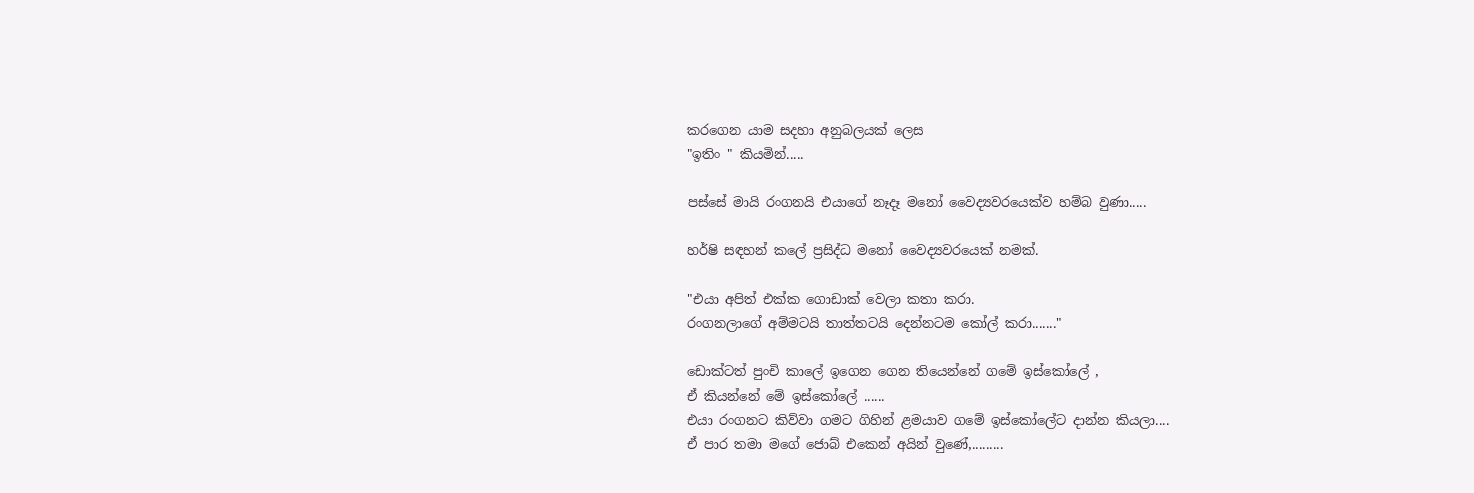කරගෙන යාම සදහා අනුබලයක් ලෙස
"ඉතිං " කියමින්.....

පස්සේ මායි රංගනයි එයාගේ නෑදෑ මනෝ වෛද්‍යවරයෙක්ව හම්බ වුණා.....

හර්ෂි සඳහන් කලේ ප්‍රසිද්ධ මනෝ වෛද්‍යවරයෙක් නමක්.

"එයා අපිත් එක්ක ගොඩාක් වෙලා කතා කරා.
රංගනලාගේ අම්මටයි තාත්තටයි දෙන්නටම කෝල් කරා......."

ඩොක්ටත් පුංචි කාලේ ඉගෙන ගෙන තියෙන්නේ ගමේ ඉස්කෝලේ ,
ඒ කියන්නේ මේ ඉස්කෝලේ ......
එයා රංගනට කිව්වා ගමට ගිහින් ළමයාව ගමේ ඉස්කෝලේට දාන්න කියලා....
ඒ පාර තමා මගේ ජොබ් එකෙන් අයින් වුණේ,.........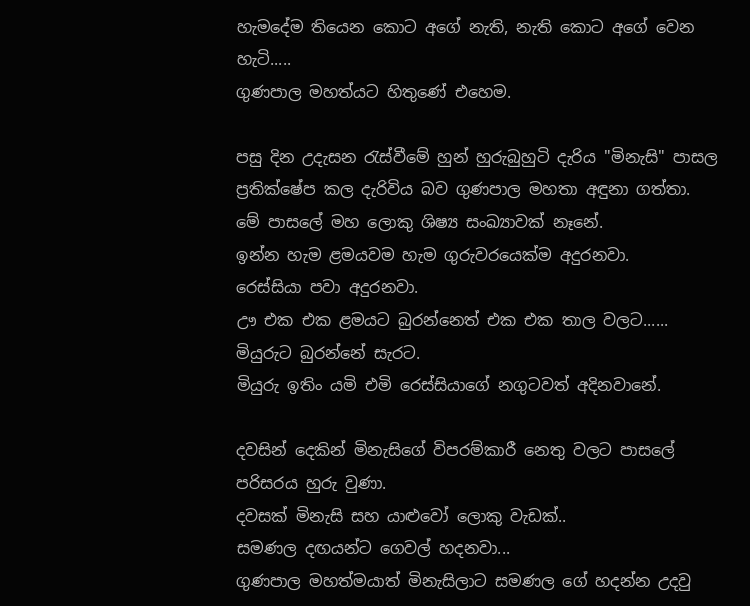හැමදේම තියෙන කොට අගේ නැති, නැති කොට අගේ වෙන හැටි.....
ගුණපාල මහත්යට හිතුණේ එහෙම.

පසු දින උදැසන රැස්වීමේ හුන් හුරුබුහුටි දැරිය "මිනැසි" පාසල ප්‍රතික්ෂේප කල දැරිවිය බව ගුණපාල මහතා අඳුනා ගත්තා.
මේ පාසලේ මහ ලොකු ශිෂ්‍ය සංඛ්‍යාවක් නෑනේ.
ඉන්න හැම ළමයවම හැම ගුරුවරයෙක්ම අදුරනවා.
රෙස්සියා පවා අදුරනවා.
ඌ එක එක ළමයට බුරන්නෙත් එක එක තාල වලට......
මියුරුට බුරන්නේ සැරට.
මියුරු ඉතිං යමි එමි රෙස්සියාගේ නගුටවත් අදිනවානේ.

දවසින් දෙකින් මිනැසිගේ විපරම්කාරී නෙතු වලට පාසලේ පරිසරය හුරු වුණා.
දවසක් මිනැසි සහ යාළුවෝ ලොකු වැඩක්..
සමණල දඟයන්ට ගෙවල් හදනවා...
ගුණපාල මහත්මයාත් මිනැසිලාට සමණල ගේ හදන්න උදවු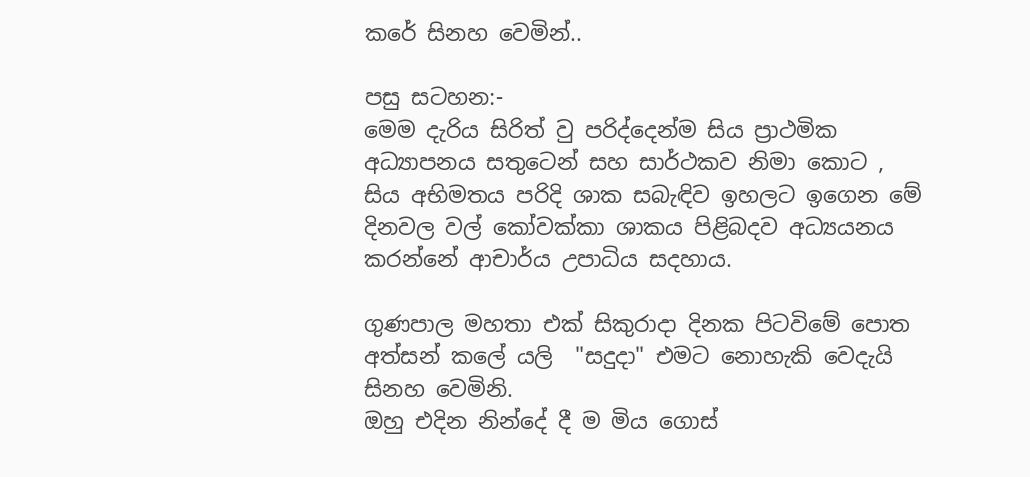කරේ සිනහ වෙමින්..

පසු සටහන:-
මෙම දැරිය සිරිත් වු පරිද්දෙන්ම සිය ප්‍රාථමික අධ්‍යාපනය සතුටෙන් සහ සාර්ථකව නිමා කොට ,  සිය අභිමතය පරිදි ශාක සබැඳිව ඉහලට ඉගෙන මේ දිනවල වල් කෝවක්කා ශාකය පිළිබදව අධ්‍යයනය කරන්නේ ආචාර්ය උපාධිය සදහාය.

ගුණපාල මහතා එක් සිකුරාදා දිනක පිටවිමේ පොත අත්සන් කලේ යලි  "සදුදා" එමට නොහැකි වෙදැයි සිනහ වෙමිනි.
ඔහු එදින නින්දේ දී ම මිය ගොස්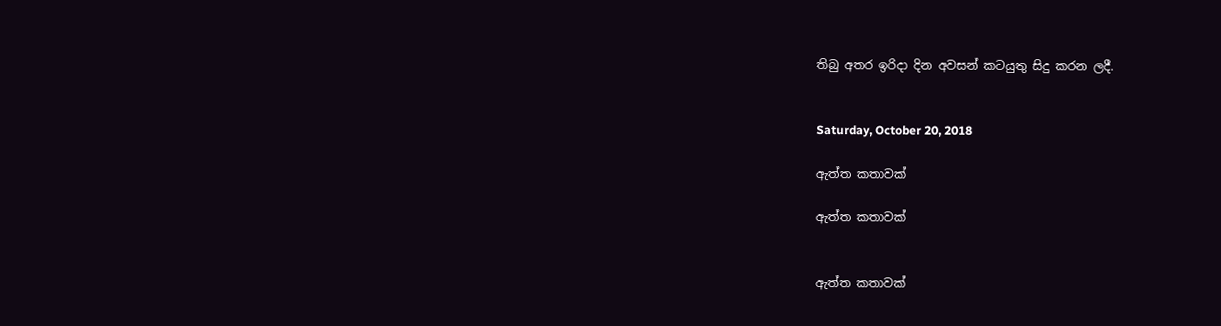තිබු අතර ඉරිදා දින අවසන් කටයුතු සිදු කරන ලදී.


Saturday, October 20, 2018

ඇත්ත කතාවක්

ඇත්ත කතාවක්


ඇත්ත කතාවක්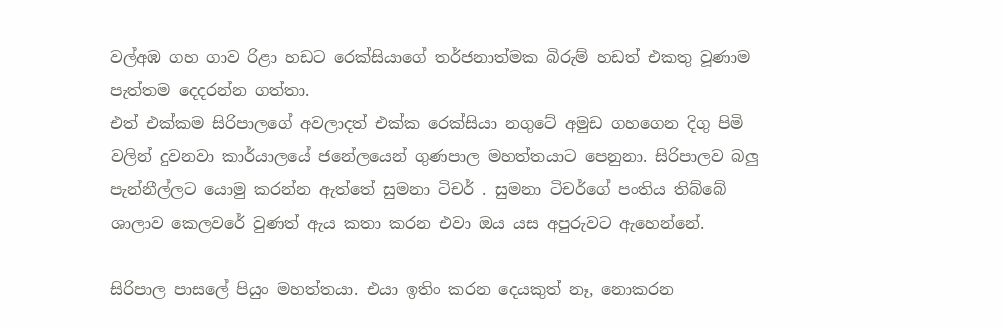වල්අඹ ගහ ගාව රිළා හඩට රෙක්සියාගේ තර්ජනාත්මක බිරුම් හඩත් එකතු වූණාම පැත්තම දෙදරන්න ගත්තා.
එත් එක්කම සිරිපාලගේ අවලාදත් එක්ක රෙක්සියා නගුටේ අමුඩ ගහගෙන දිගු පිමි වලින් දුවනවා කාර්යාලයේ ජනේලයෙන් ගුණපාල මහත්තයාට පෙනුනා. සිරිපාලව බලු පැන්නීල්ලට යොමු කරන්න ඇත්තේ සුමනා ටිචර් . සුමනා ටිචර්ගේ පංතිය තිබ්බේ ශාලාව කෙලවරේ වුණත් ඇය කතා කරන එවා ඔය යස අපුරුවට ඇහෙන්නේ.

සිරිපාල පාසලේ පියුං මහත්තයා. එයා ඉතිං කරන දෙයකුත් නෑ, නොකරන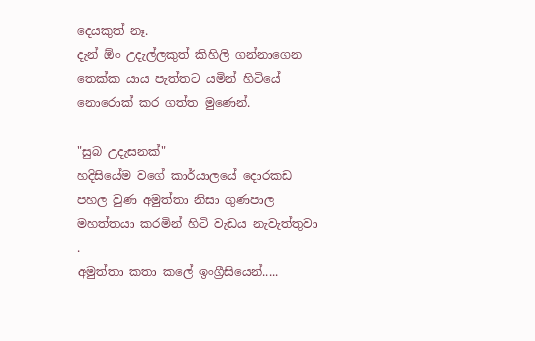දෙයකුත් නෑ.
දැන් ඕං උදැල්ලකුත් කිහිලි ගන්නාගෙන තෙක්ක යාය පැත්තට යමින් හිටියේ නොරොක් කර ගත්ත මුණෙන්.

"සුබ උදැසනක්"
හදිසියේම වගේ කාර්යාලයේ දොරකඩ පහල වුණ අමුත්තා නිසා ගුණපාල මහත්තයා කරමින් හිටි වැඩය නැවැත්තුවා .
අමුත්තා කතා කලේ ඉංග්‍රීසියෙන්.....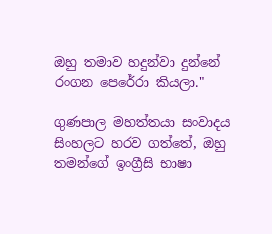ඔහු තමාව හදුන්වා දුන්නේ රංගන පෙරේරා කියලා."

ගුණපාල මහත්තයා සංවාදය සිංහලට හරව ගත්තේ, ඔහු තමන්ගේ ඉංග්‍රීසි භාෂා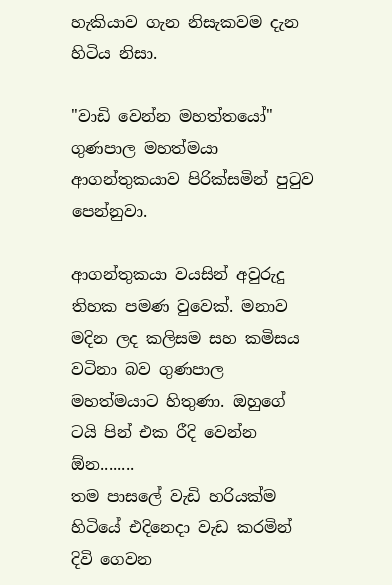හැකියාව ගැන නිසැකවම දැන හිටිය නිසා.

"වාඩි වෙන්න මහත්තයෝ"
ගුණපාල මහත්මයා ආගන්තුකයාව පිරික්සමින් පුටුව පෙන්නුවා.

ආගන්තුකයා වයසින් අවුරුදු තිහක පමණ වුවෙක්. මනාව මදින ලද කලිසම සහ කමිසය වටිනා බව ගුණපාල මහත්මයාට හිතුණා. ඔහුගේ ටයි පින් එක රීදි වෙන්න ඕන........
තම පාසලේ වැඩි හරියක්ම හිටියේ එදිනෙදා වැඩ කරමින් දිවි ගෙවන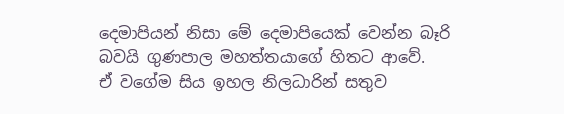දෙමාපියන් නිසා මේ දෙමාපියෙක් වෙන්න බෑරි බවයි ගුණපාල මහත්තයාගේ හිතට ආවේ.
ඒ වගේම සිය ඉහල නිලධාරින් සතුව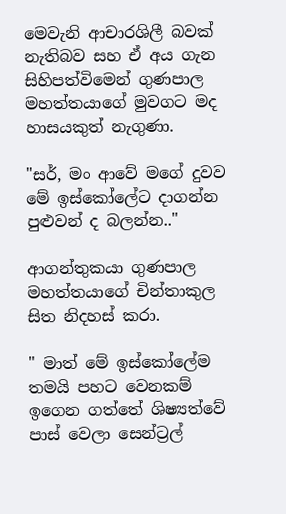මෙවැනි ආචාරශිලී බවක් නැතිබව සහ ඒ අය ගැන සිහිපත්විමෙන් ගුණපාල මහත්තයාගේ මුවගට මද හාසයකුත් නැගුණා.

"සර්, මං ආවේ මගේ දුවව මේ ඉස්කෝලේට දාගන්න පුළුවන් ද බලන්න.."

ආගන්තුකයා ගුණපාල මහත්තයාගේ චින්තාකුල සිත නිදහස් කරා.

" මාත් මේ ඉස්කෝලේම තමයි පහට වෙනකම් ඉගෙන ගත්තේ ශිෂ්‍යත්වේ පාස් වෙලා සෙන්ට්‍රල්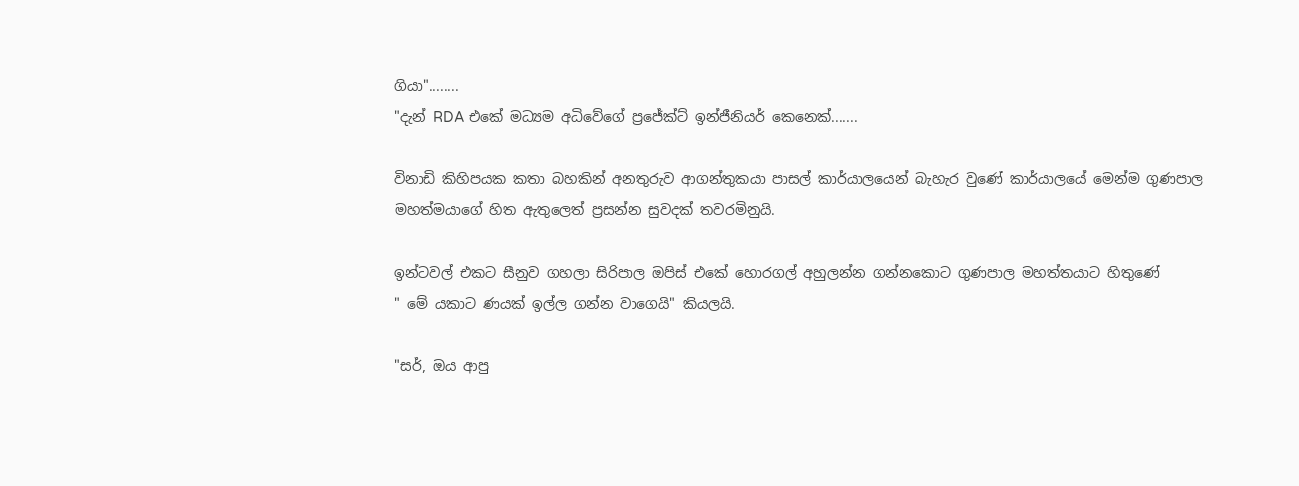ගියා"........
"දැන් RDA එකේ මධ්‍යම අධිවේගේ ප්‍රජේක්ට් ඉන්ජීනියර් කෙනෙක්.......

විනාඩි කිහිපයක කතා බහකින් අනතුරුව ආගන්තුකයා පාසල් කාර්යාලයෙන් බැහැර වුණේ කාර්යාලයේ මෙන්ම ගුණපාල මහත්මයාගේ හිත ඇතුලෙත් ප්‍රසන්න සුවදක් තවරමිනුයි.

ඉන්ටවල් එකට සීනුව ගහලා සිරිපාල ඔපිස් එකේ හොරගල් අහුලන්න ගන්නකොට ගුණපාල මහත්තයාට හිතුණේ
" මේ යකාට ණයක් ඉල්ල ගන්න වාගෙයි" කියලයි.

"සර්, ඔය ආපු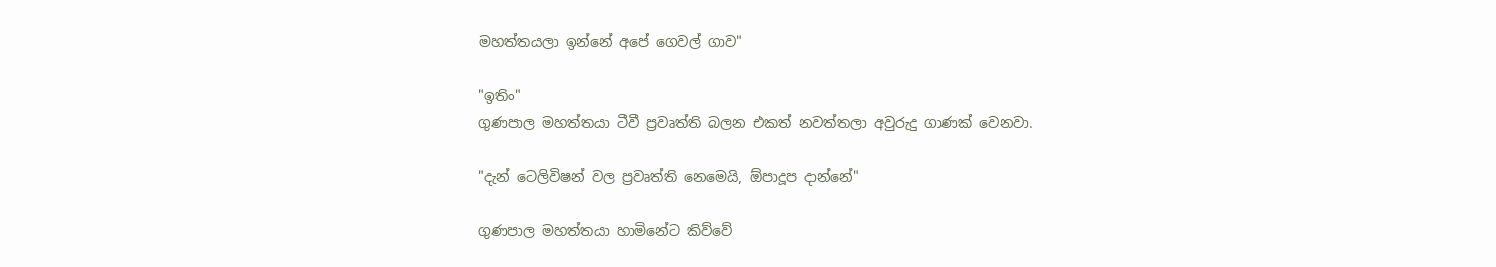මහත්තයලා ඉන්නේ අපේ ගෙවල් ගාව"

"ඉතිං"
ගුණපාල මහත්තයා ටීවී ප්‍රවෘත්ති බලන එකත් නවත්තලා අවුරුදු ගාණක් වෙනවා.

"දැන් ටෙලිවිෂන් වල ප්‍රවෘත්ති නෙමෙයි, ඕපාදූප දාන්නේ"

ගුණපාල මහත්තයා හාමිනේට කිව්වේ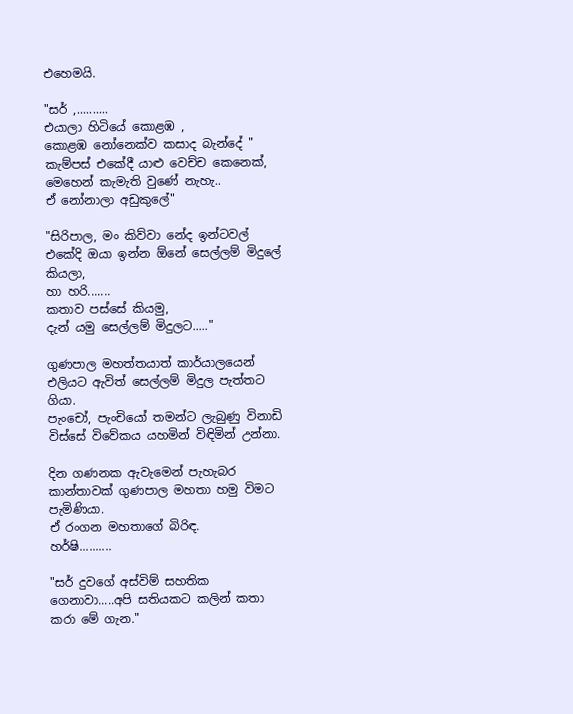එහෙමයි.

"සර් ,..........
එයාලා හිටියේ කොළඹ ,
කොළඹ නෝනෙක්ව කසාද බැන්දේ "
කැම්පස් එකේදී යාළු වෙච්ච කෙනෙක්, මෙහෙන් කැමැති වුණේ නැහැ..
ඒ නෝනාලා අඩුකුලේ"

"සිරිපාල, මං කිව්වා නේද ඉන්ටවල් එකේදි ඔයා ඉන්න ඕනේ සෙල්ලම් මිදුලේ කියලා,
හා හරි.......
කතාව පස්සේ කියමු,
දැන් යමු සෙල්ලම් මිදුලට....."

ගුණපාල මහත්තයාත් කාර්යාලයෙන් එලියට ඇවිත් සෙල්ලම් මිදුල පැත්තට ගියා.
පැංචෝ, පැංචියෝ තමන්ට ලැබුණු විනාඩි විස්සේ විවේකය යහමින් විඳිමින් උන්නා.

දින ගණනක ඇවැමෙන් පැහැබර කාන්තාවක් ගුණපාල මහතා හමු විමට පැමිණියා.
ඒ රංගන මහතාගේ බිරිඳ.
හර්ෂි..........

"සර් දුවගේ අස්විම් සහතික ගෙනාවා.....අපි සතියකට කලින් කතා කරා මේ ගැන."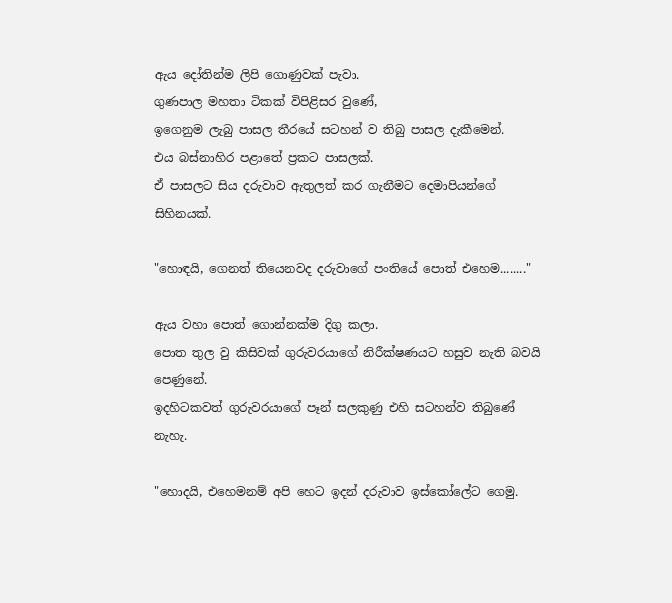ඇය දෝතින්ම ලිපි ගොණුවක් පැවා.
ගුණපාල මහතා ටිකක් විපිළිසර වුණේ,
ඉගෙනුම ලැබු පාසල තීරයේ සටහන් ව තිබු පාසල දැකීමෙන්.
එය බස්නාහිර පළාතේ ප්‍රකට පාසලක්.
ඒ පාසලට සිය දරුවාව ඇතුලත් කර ගැනීමට දෙමාපියන්ගේ සිහිනයක්.

"හොඳයි, ගෙනත් තියෙනවද දරුවාගේ පංතියේ පොත් එහෙම........"

ඇය වහා පොත් ගොන්නක්ම දිගු කලා.
පොත තුල වු කිසිවක් ගුරුවරයාගේ නිරීක්ෂණයට හසුව නැති බවයි පෙණුනේ.
ඉදහිටකවත් ගුරුවරයාගේ පෑන් සලකුණු එහි සටහන්ව තිබුණේ නැහැ.

"හොදයි, එහෙමනම් අපි හෙට ඉදන් දරුවාව ඉස්කෝලේට ගෙමු.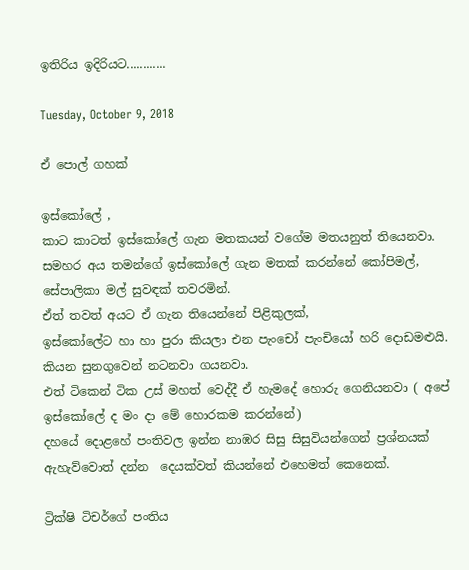ඉතිරිය ඉදිරියට............

Tuesday, October 9, 2018

ඒ පොල් ගහක්

ඉස්කෝලේ ,
කාට කාටත් ඉස්කෝලේ ගැන මතකයන් වගේම මතයනුත් තියෙනවා.
සමහර අය තමන්ගේ ඉස්කෝලේ ගැන මතක් කරන්නේ කෝපිමල්, සේපාලිකා මල් සුවඳක් තවරමින්.
ඒත් තවත් අයට ඒ ගැන තියෙන්නේ පිළිකුලක්,
ඉස්කෝලේට හා හා පුරා කියලා එන පැංචෝ පැංචියෝ හරි දොඩමළුයි.
කියන සුනගුවෙන් නටනවා ගයනවා.
එත් ටිකෙන් ටික උස් මහත් වෙද්දී ඒ හැමදේ හොරු ගෙනියනවා ( අපේ ඉස්කෝලේ ද මං දා මේ හොරකම කරන්නේ)
දහයේ දොළහේ පංතිවල ඉන්න නාඹර සිසු සිසුවියන්ගෙන් ප්‍රශ්නයක් ඇහැව්වොත් දන්න  දෙයක්වත් කියන්නේ එහෙමත් කෙනෙක්.

ට්‍රික්ෂි ටිචර්ගේ පංතිය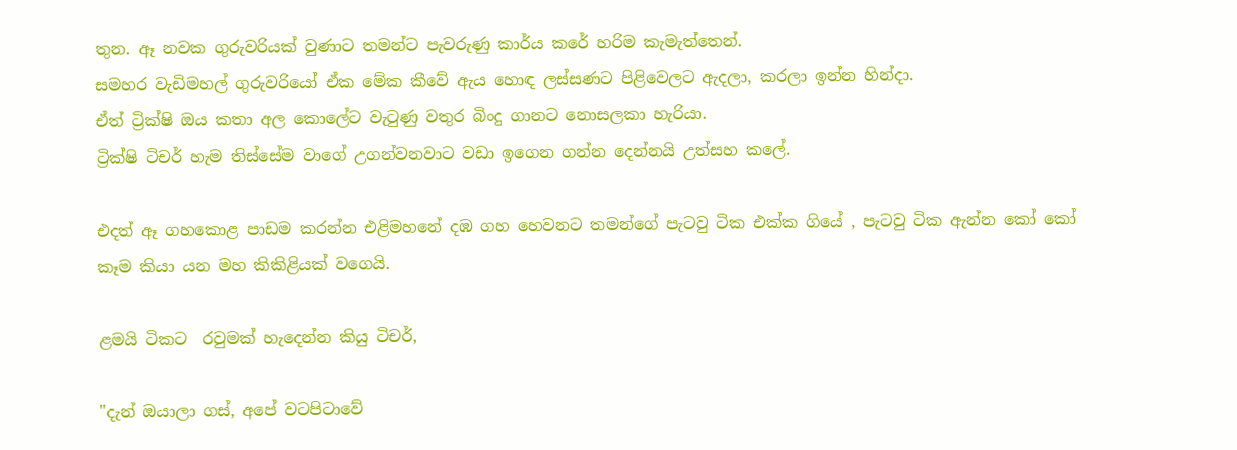තුන. ඈ නවක ගුරුවරියක් වුණාට තමන්ට පැවරුණු කාර්ය කරේ හරිම කැමැත්තෙන්.
සමහර වැඩිමහල් ගුරුවරියෝ ඒක මේක කීවේ ඇය හොඳ ලස්සණට පිළිවෙලට ඇදලා, කරලා ඉන්න හින්දා.
ඒත් ට්‍රික්ෂි ඔය කතා අල කොලේට වැටුණු වතුර බිංදු ගානට නොසලකා හැරියා.
ට්‍රික්ෂි ටිචර් හැම තිස්සේම වාගේ උගන්වනවාට වඩා ඉගෙන ගන්න දෙන්නයි උත්සහ කලේ.

එදත් ඈ ගහකොළ පාඩම කරන්න එළිමහනේ දඹ ගහ හෙවනට තමන්ගේ පැටවු ටික එක්ක ගියේ , පැටවු ටික ඇන්න කෝ කෝ කෑම කියා යන මහ කිකිළියක් වගෙයි.

ළමයි ටිකට  රවුමක් හැදෙන්න කියු ටිචර්,

"දැන් ඔයාලා ගස්, අපේ වටපිටාවේ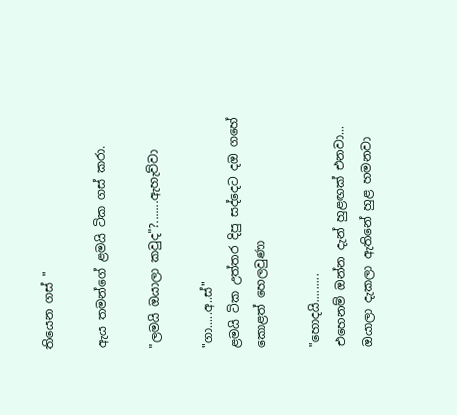තියෙන ගස් "

ඇය තමන්ගේ ළමයි ටික ගස් කරා.

"ලමයි ඔයාලා කවුද"?.......ඇහැව්වා

"ගා.....අ..ස්"
ළමයි ටික උත්තර දිපු සද්දෙට දඔ ගහේ කොළත් හෙලවුණා

"හොදයි.........
එහෙනම් ඔන්න දැන් හුළඟක් එනවා...
ඔයාලා දැකලා ඇතිනේ හුළ හමනවා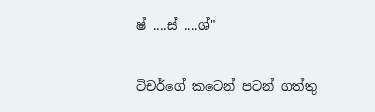ෂ් ....ස් ....ශ්"

ටිචර්ගේ කටෙන් පටන් ගත්තු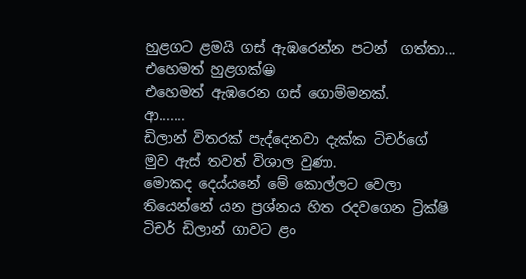හුළගට ළමයි ගස් ඇඹරෙන්න පටන්  ගත්තා...
එහෙමත් හුළගක්😀
එහෙමත් ඇඹරෙන ගස් ගොම්මනක්.
ආ.......
ඩිලාන් විතරක් පැද්දෙනවා දැක්ක ටිචර්ගේ මුව ඇස් තවත් විශාල වුණා.
මොකද දෙය්යනේ මේ කොල්ලට වෙලා තියෙන්නේ යන ප්‍රශ්නය හිත රදවගෙන ට්‍රික්ෂි ටිචර් ඩිලාන් ගාවට ළං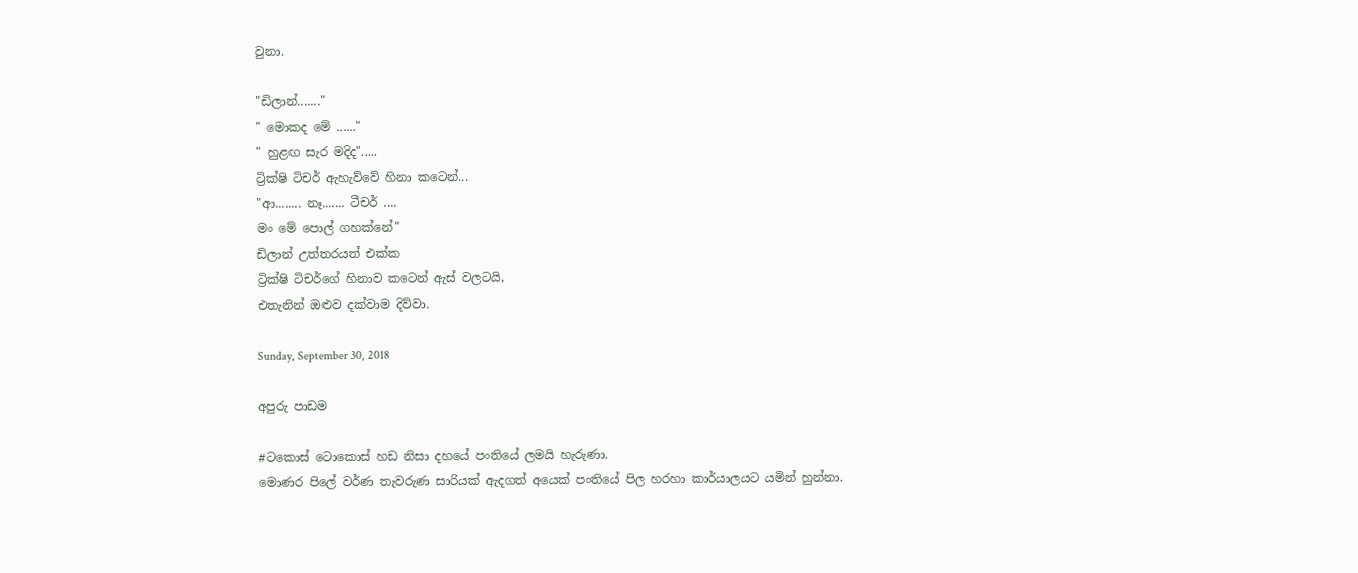වුනා.

"ඩිලාන්......."
" මොකද මේ ......"
" හුළඟ සැර මදිද".....
ට්‍රික්ෂි ටිචර් ඇහැව්වේ හිනා කටෙන්...
"ආ........ නෑ....... ටීචර් ....
මං මේ පොල් ගහක්නේ"
ඩිලාන් උත්තරයත් එක්ක
ට්‍රික්ෂි ටිචර්ගේ හිනාව කටෙන් ඇස් වලටයි,
එතැනින් ඔළුව දක්වාම දිව්වා.

Sunday, September 30, 2018

අපුරු පාඩම

#ටකොස් ටොකොස් හඩ නිසා දහයේ පංතියේ ලමයි හැරුණා.
මොණර පිලේ වර්ණ තැවරුණ සාරියක් ඇදගත් අයෙක් පංතියේ පිල හරහා කාර්යාලයට යමින් හුන්නා.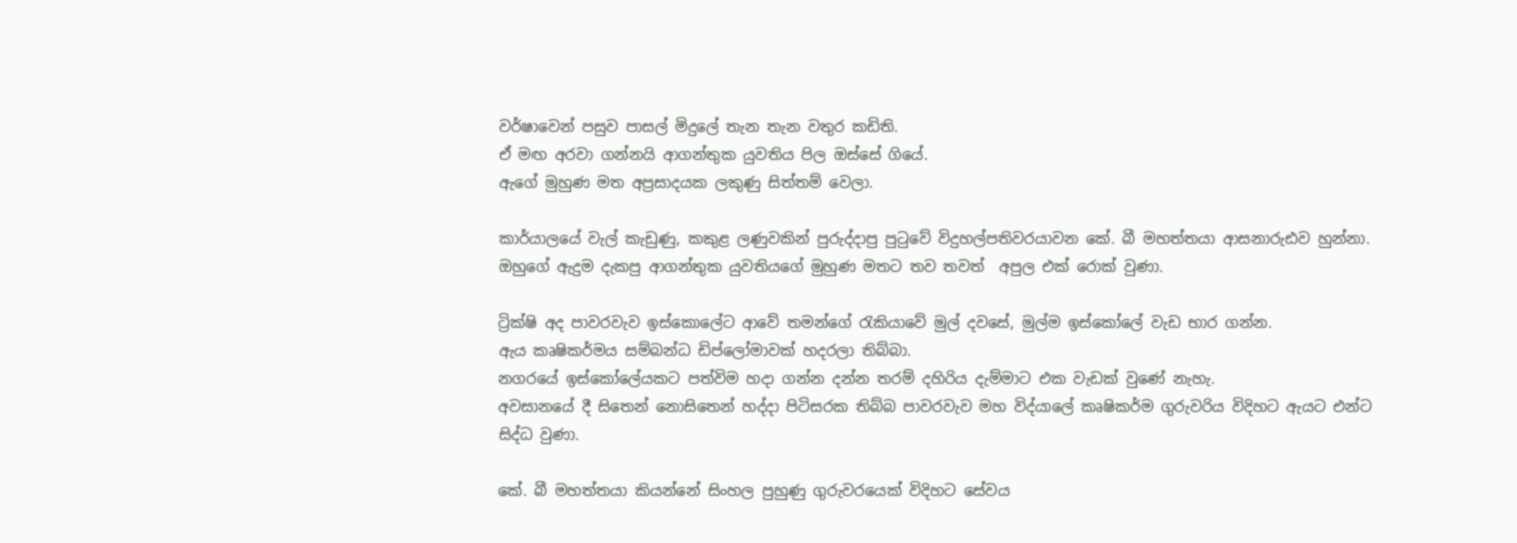වර්ෂාවෙන් පසුව පාසල් මිදුලේ තැන තැන වතුර කඩිති.
ඒ මඟ අරවා ගන්නයි ආගන්තුක යුවතිය පිල ඔස්සේ ගියේ.
ඇගේ මුහුණ මත අප්‍රසාදයක ලකුණු සිත්තම් වෙලා.

කාර්යාලයේ වැල් කැඩුණු, කකුළ ලණුවකින් පුරුද්දාපු පුටුවේ විදුහල්පතිවරයාවන කේ. බී මහත්තයා ආසනාරුඪව හුන්නා.
ඔහුගේ ඇදුම දැකපු ආගන්තුක යුවතියගේ මුහුණ මතට තව තවත්  අපුල එක් රොක් වුණා.

ට්‍රික්ෂි අද පාවරවැව ඉස්කොලේට ආවේ තමන්ගේ රැකියාවේ මුල් දවසේ, මුල්ම ඉස්කෝලේ වැඩ භාර ගන්න.
ඇය කෘෂිකර්මය සම්බන්ධ ඩිප්ලෝමාවක් හදරලා තිබ්බා.
නගරයේ ඉස්කෝලේයකට පත්විම හදා ගන්න දන්න තරම් දහිරිය දැම්මාට එක වැඩක් වුණේ නැහැ.
අවසානයේ දී සිතෙන් නොසිතෙන් හද්දා පිටිසරක තිබ්බ පාවරවැව මහ විද්යාලේ කෘෂිකර්ම ගුරුවරිය විදිහට ඇයට එන්ට සිද්ධ වුණා.

කේ. බී මහත්තයා කියන්නේ සිංහල පුහුණු ගුරුවරයෙක් විදිහට සේවය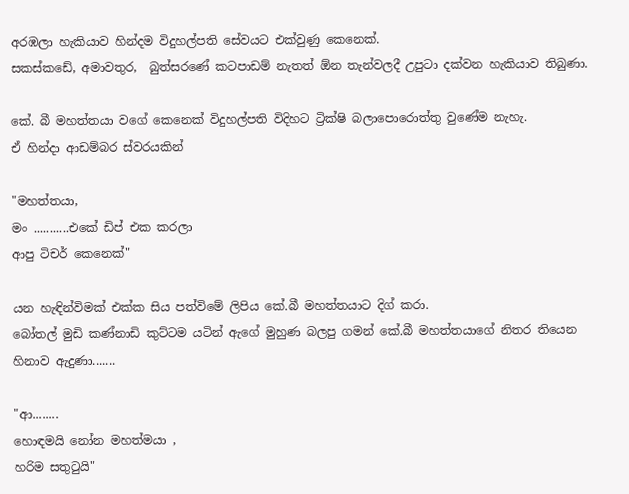අරඹලා හැකියාව හින්දම විදුහල්පති සේවයට එක්වුණු කෙනෙක්.
සකස්කඩේ, අමාවතුර,  බුත්සරණේ කටපාඩම් නැතත් ඕන තැන්වලදී උපුටා දක්වන හැකියාව තිබුණා.

කේ. බී මහත්තයා වගේ කෙනෙක් විදුහල්පති විදිහට ට්‍රික්ෂි බලාපොරොත්තු වුණේම නැහැ.
ඒ හින්දා ආඩම්බර ස්වරයකින්

"මහත්තයා,
මං ...........එකේ ඩිප් එක කරලා
ආපු ටිචර් කෙනෙක්"

යන හැඳින්විමක් එක්ක සිය පත්විමේ ලිපිය කේ.බී මහත්තයාට දිග් කරා.
බෝතල් මුඩි කණ්නාඩි කුට්ටම යටින් ඇගේ මුහුණ බලපු ගමන් කේ.බී මහත්තයාගේ නිතර තියෙන හිනාව ඇදුණා.......

"ආ........
හොඳමයි නෝන මහත්මයා ,
හරිම සතුටුයි"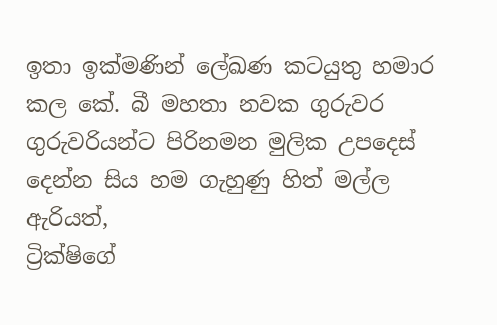ඉතා ඉක්මණින් ලේඛණ කටයුතු හමාර කල කේ. බී මහතා නවක ගුරුවර ගුරුවරියන්ට පිරිනමන මුලික උපදෙස් දෙන්න සිය හම ගැහුණු හිත් මල්ල ඇරියත්,
ට්‍රික්ෂිගේ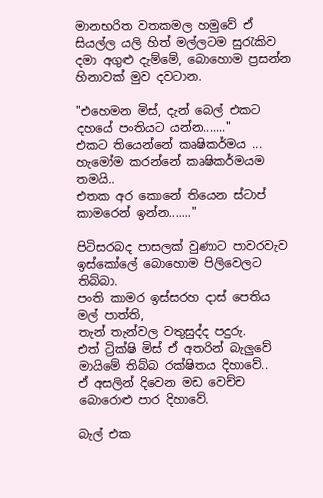මානභරිත වතකමල හමුවේ ඒ සියල්ල යලි හිත් මල්ලටම සුරැකිව දමා අගුළු දැම්මේ, බොහොම ප්‍රසන්න හිනාවක් මුව දවටාන.

"එහෙමන මිස්, දැන් බෙල් එකට දහයේ පංතියට යන්න......."
එකට තියෙන්නේ කෘෂිකර්මය ...
හැමෝම කරන්නේ කෘෂිකර්මයම තමයි..
එතක අර කොනේ තියෙන ස්ටාප් කාමරෙන් ඉන්න......."

පිටිසරබද පාසලක් වුණාට පාවරවැව ඉස්කෝලේ බොහොම පිලිවෙලට තිබ්බා.
පංති කාමර ඉස්සරහ දාස් පෙතිය මල් පාත්ති,
තැන් තැන්වල වතුසුද්ද පදුරු.
එත් ට්‍රික්ෂි මිස් ඒ අතරින් බැලුවේ මායිමේ තිබ්බ රක්ෂිතය දිහාවේ..
ඒ අසලින් දිවෙන මඩ වෙච්ච බොරොළු පාර දිහාවේ.

බැල් එක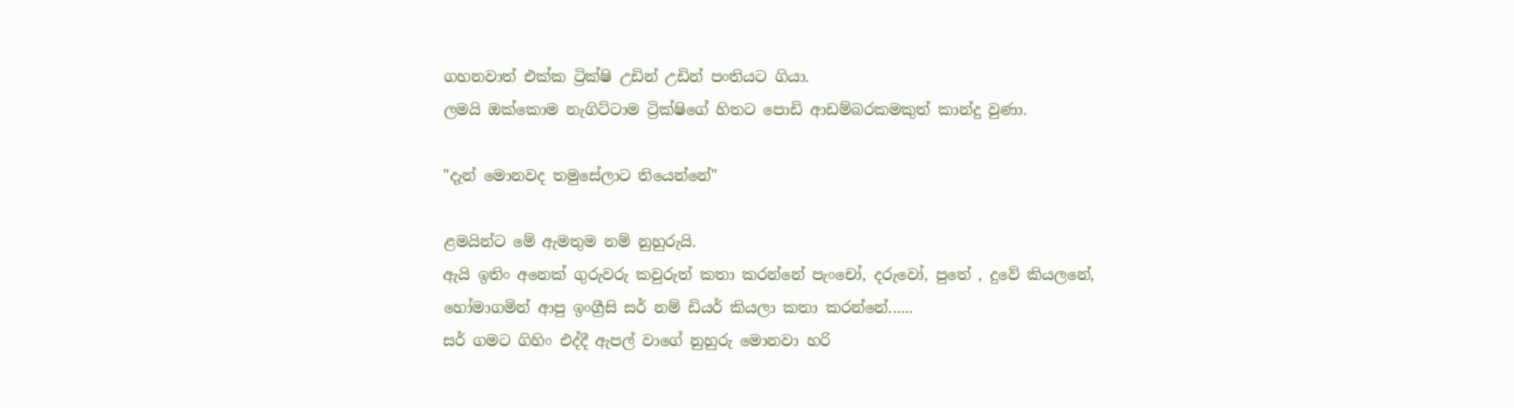ගහනවාත් එක්ක ට්‍රික්ෂි උඩින් උඩින් පංතියට ගියා.
ලමයි ඔක්කොම නැගිට්ටාම ට්‍රික්ෂිගේ හිතට පොඩි ආඩම්බරකමකුත් කාන්දු වුණා.

"දැන් මොනවද තමුසේලාට තියෙන්නේ"

ළමයින්ට මේ ඇමතුම නම් නුහුරුයි.
ඇයි ඉතිං අනෙක් ගුරුවරු කවුරුත් කතා කරන්නේ පැංචෝ, දරුවෝ, පුතේ , දුවේ කියලනේ,
හෝමාගමින් ආපු ඉංග්‍රීසි සර් නම් ඩියර් කියලා කතා කරන්නේ......
සර් ගමට ගිහිං එද්දී ඇපල් වාගේ නුහුරු මොනවා හරි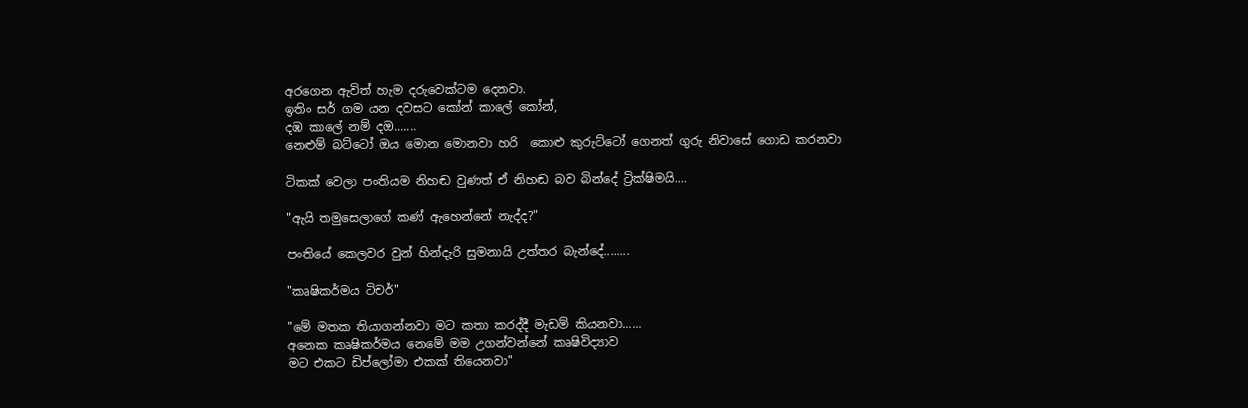අරගෙන ඇවිත් හැම දරුවෙක්ටම දෙනවා.
ඉතිං සර් ගම යන දවසට කෝන් කාලේ කෝන්,
දඹ කාලේ නම් දඔ.......
නෙළුම් බට්ටෝ ඔය මොන මොනවා හරි  කොළු කුරුට්ටෝ ගෙනත් ගුරු නිවාසේ ගොඩ කරනවා

ටිකක් වෙලා පංතියම නිහඬ වුණත් ඒ නිහඬ බව බින්දේ ට්‍රික්ෂිමයි....

"ඇයි තමුසෙලාගේ කණ් ඇහෙන්නේ නැද්ද?"

පංතියේ කෙලවර වුන් හින්දැරි සුමනායි උත්තර බැන්දේ........

"කෘෂිකර්මය ටිචර්"

"මේ මතක තියාගන්නවා මට කතා කරද්දී මැඩම් කියනවා......
අනෙක කෘෂිකර්මය නෙමේ මම උගන්වන්නේ කෘෂිවිද්‍යාව
මට එකට ඩිප්ලෝමා එකක් තියෙනවා"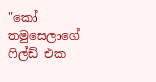"කෝ තමුසෙලාගේ ෆිල්ඩ් එක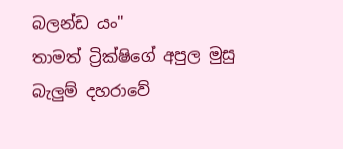බලන්ඩ යං"
තාමත් ට්‍රික්ෂිගේ අපුල මුසු බැලුම් දහරාවේ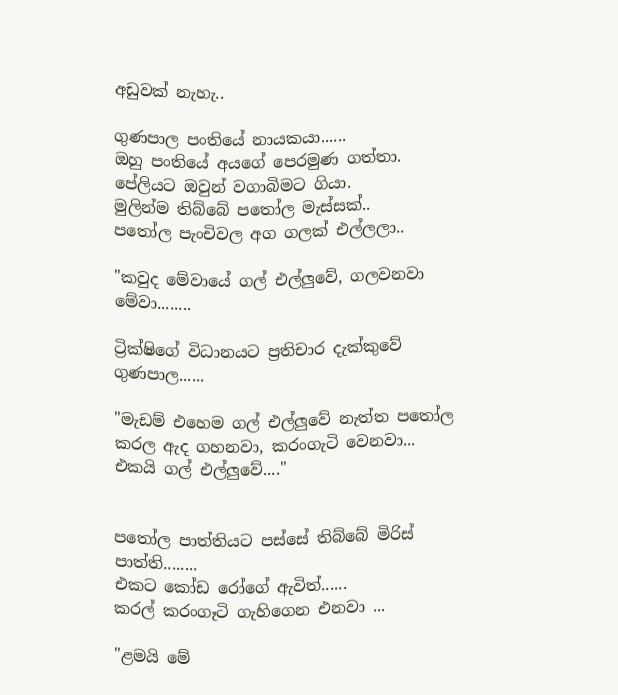අඩුවක් නැහැ..

ගුණපාල පංතියේ නායකයා......
ඔහු පංතියේ අයගේ පෙරමුණ ගත්තා.
පේලියට ඔවුන් වගාබිමට ගියා.
මුලින්ම තිබ්බේ පතෝල මැස්සක්..
පතෝල පැංචිවල අග ගලක් එල්ලලා..

"කවුද මේවායේ ගල් එල්ලුවේ, ගලවනවා මේවා........

ට්‍රික්ෂිගේ විධානයට ප්‍රතිචාර දැක්කුවේ ගුණපාල......

"මැඩම් එහෙම ගල් එල්ලුවේ නැත්ත පතෝල කරල ඇද ගහනවා, කරංගැටි වෙනවා...
එකයි ගල් එල්ලුවේ...."


පතෝල පාත්තියට පස්සේ තිබ්බේ මිරිස් පාත්ති........
එකට කෝඩ රෝගේ ඇවිත්......
කරල් කරංගෑටි ගැහිගෙන එනවා ...

"ළමයි මේ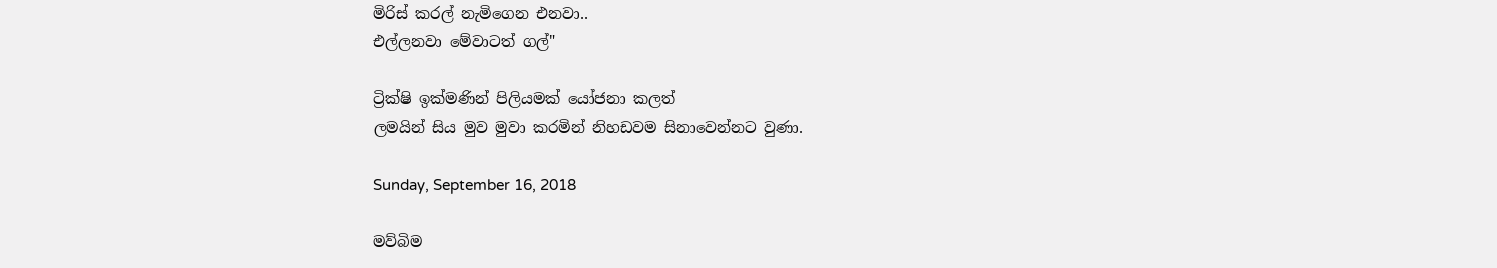මිරිස් කරල් නැමිගෙන එනවා..
එල්ලනවා මේවාටත් ගල්"

ට්‍රික්ෂි ඉක්මණින් පිලියමක් යෝජනා කලත්
ලමයින් සිය මුව මුවා කරමින් නිහඩවම සිනාවෙන්නට වුණා.

Sunday, September 16, 2018

මව්බිම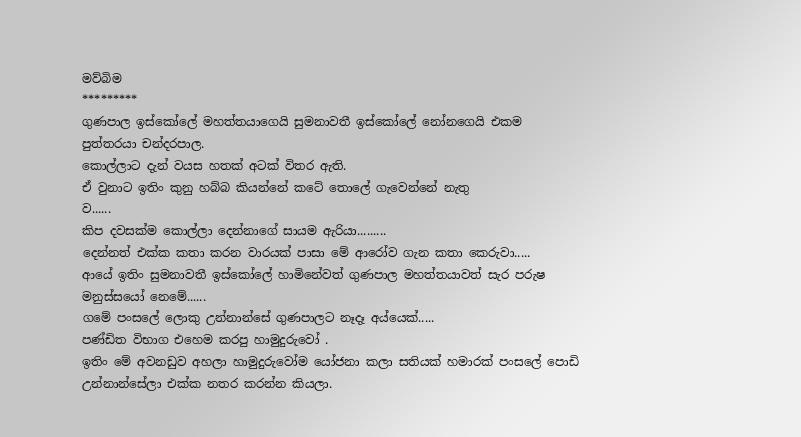මව්බිම
*********
ගුණපාල ඉස්කෝලේ මහත්තයාගෙයි සුමනාවතී ඉස්කෝලේ නෝනගෙයි එකම පුත්තරයා චන්දරපාල.
කොල්ලාට දැන් වයස හතක් අටක් විතර ඇති.
ඒ වුනාට ඉතිං කුනු හබ්බ කියන්නේ කටේ තොලේ ගැවෙන්නේ නැතු
ව......
කිප දවසක්ම කොල්ලා දෙන්නාගේ සායම ඇරියා.........
දෙන්නත් එක්ක කතා කරන වාරයක් පාසා මේ ආරෝව ගැන කතා කෙරුවා.....
ආයේ ඉතිං සුමනාවතී ඉස්කෝලේ හාමිනේවත් ගුණපාල මහත්තයාවත් සැර පරුෂ මනුස්සයෝ නෙමේ......
ගමේ පංසලේ ලොකු උන්නාන්සේ ගුණපාලට නෑදෑ අය්යෙක්.....
පණ්ඩිත විභාග එහෙම කරපු හාමුදුරුවෝ .
ඉතිං මේ අවනඩුව අහලා හාමුදුරුවෝම යෝජනා කලා සතියක් හමාරක් පංසලේ පොඩි උන්නාන්සේලා එක්ක නතර කරන්න කියලා.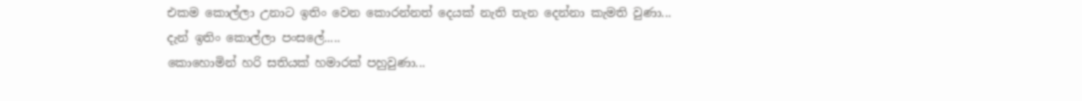එකම කොල්ලා උනාට ඉතිං වෙන කොරන්නත් දෙයක් නැති තැන දෙන්නා කැමති වුණා...
දැන් ඉතිං කොල්ලා පංසලේ.....
කොහොමින් හරි සතියක් හමාරක් පහුවුණා...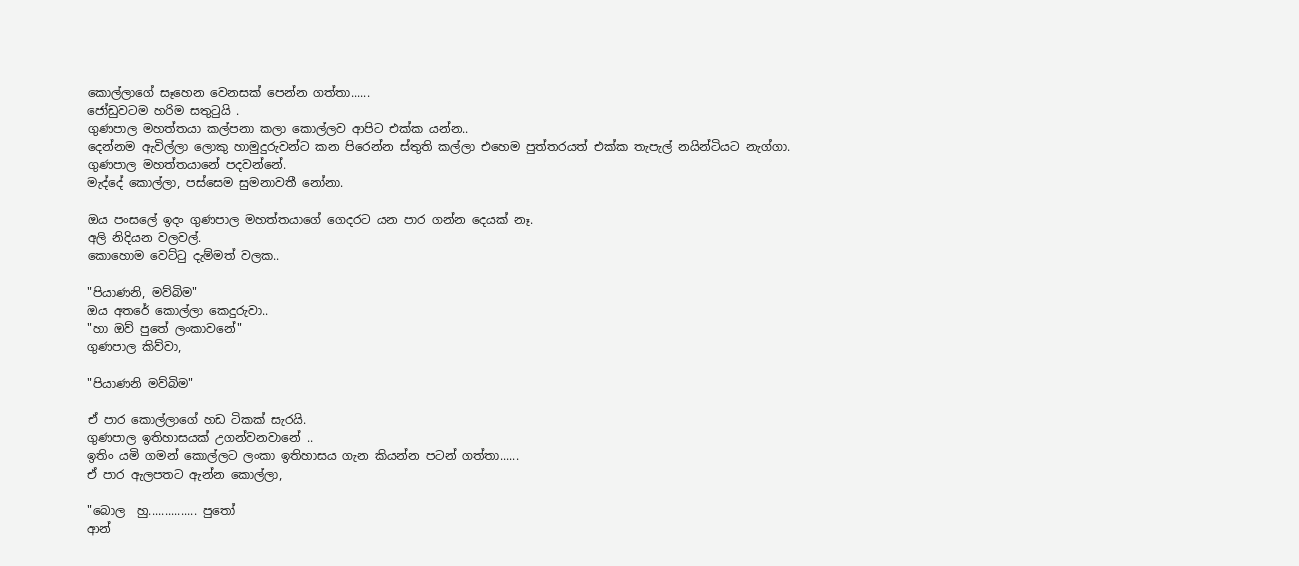කොල්ලාගේ සෑහෙන වෙනසක් පෙන්න ගත්තා......
ජෝඩුවටම හරිම සතුටුයි .
ගුණපාල මහත්තයා කල්පනා කලා කොල්ලව ආපිට එක්ක යන්න..
දෙන්නම ඇවිල්ලා ලොකු හාමුදුරුවන්ට කන පිරෙන්න ස්තුති කල්ලා එහෙම පුත්තරයත් එක්ක තැපැල් නයින්ටියට නැග්ගා.
ගුණපාල මහත්තයානේ පදවන්නේ.
මැද්දේ කොල්ලා, පස්සෙම සුමනාවතී නෝනා.

ඔය පංසලේ ඉදං ගුණපාල මහත්තයාගේ ගෙදරට යන පාර ගන්න දෙයක් නෑ.
අලි නිදියන වලවල්.
කොහොම වෙට්ටු දැම්මත් වලක..

"පියාණනි, මව්බිම"
ඔය අතරේ කොල්ලා කෙදුරුවා..
"හා ඔව් පුතේ ලංකාවනේ"
ගුණපාල කිව්වා,

"පියාණනි මව්බිම"

ඒ පාර කොල්ලාගේ හඩ ටිකක් සැරයි.
ගුණපාල ඉතිහාසයක් උගන්වනවානේ ..
ඉතිං යමි ගමන් කොල්ලට ලංකා ඉතිහාසය ගැන කියන්න පටන් ගත්තා......
ඒ පාර ඇලපතට ඇන්න කොල්ලා,

"බොල  හු............... පුතෝ
ආන්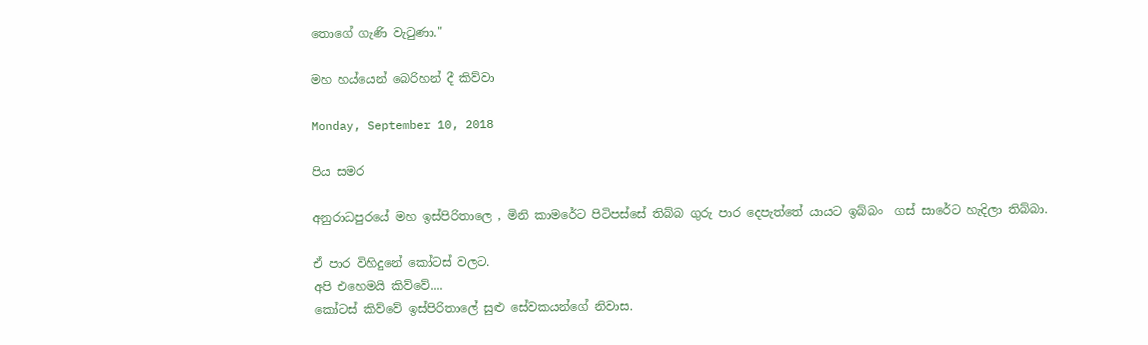තොගේ ගැණි වැටුණා."

මහ හය්යෙන් බෙරිහන් දී කිව්වා

Monday, September 10, 2018

පිය සමර

අනුරාධපුරයේ මහ ඉස්පිරිතාලෙ , මිනි කාමරේට පිටිපස්සේ තිබ්බ ගුරු පාර දෙපැත්තේ යායට ඉබ්බං  ගස් සාරේට හැදිලා තිබ්බා.

ඒ පාර විහිදුනේ කෝටස් වලට.
අපි එහෙමයි කිව්වේ....
කෝටස් කිව්වේ ඉස්පිරිතාලේ සුළු සේවකයන්ගේ නිවාස.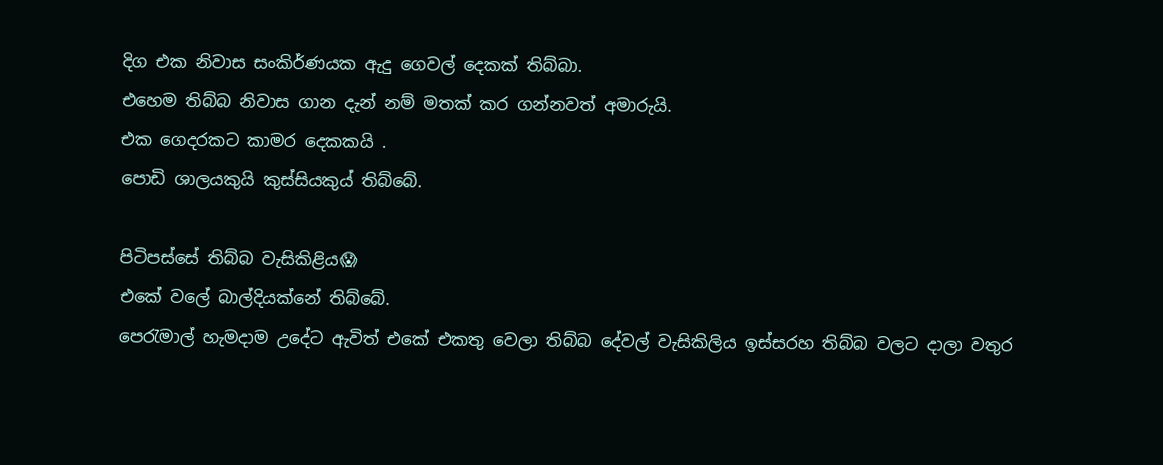දිග එක නිවාස සංකිර්ණයක ඇදු ගෙවල් දෙකක් තිබ්බා.
එහෙම තිබ්බ නිවාස ගාන දැන් නම් මතක් කර ගන්නවත් අමාරුයි.
එක ගෙදරකට කාමර දෙකකයි .
පොඩි ශාලයකුයි කුස්සියකුය් තිබ්බේ.

පිටිපස්සේ තිබ්බ වැසිකිළිය😱
එකේ වලේ බාල්දියක්නේ තිබ්බේ.
පෙරැමාල් හැමදාම උදේට ඇවිත් එකේ එකතු වෙලා තිබ්බ දේවල් වැසිකිලිය ඉස්සරහ තිබ්බ වලට දාලා වතුර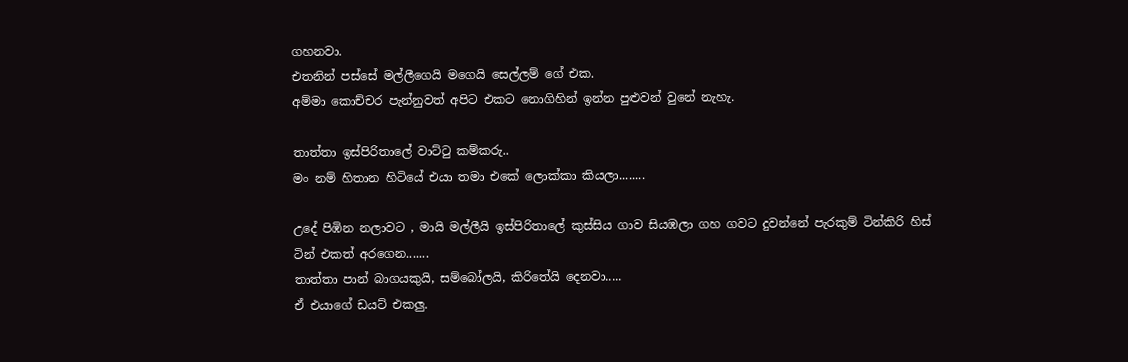ගහනවා.
එතනින් පස්සේ මල්ලීගෙයි මගෙයි සෙල්ලම් ගේ එක.
අම්මා කොච්චර පැන්නුවත් අපිට එකට නොගිහින් ඉන්න පුළුවන් වුනේ නැහැ.

තාත්තා ඉස්පිරිතාලේ වාට්ටු කම්කරු..
මං නම් හිතාන හිටියේ එයා තමා එකේ ලොක්කා කියලා........

උදේ පිඹින නලාවට , මායි මල්ලීයි ඉස්පිරිතාලේ කුස්සිය ගාව සියඹලා ගහ ගවට දුවන්නේ පැරකුම් ටින්කිරි හිස් ටින් එකත් අරගෙන.......
තාත්තා පාන් බාගයකුයි, සම්බෝලයි, කිරිතේයි දෙනවා.....
ඒ එයාගේ ඩයට් එකලු.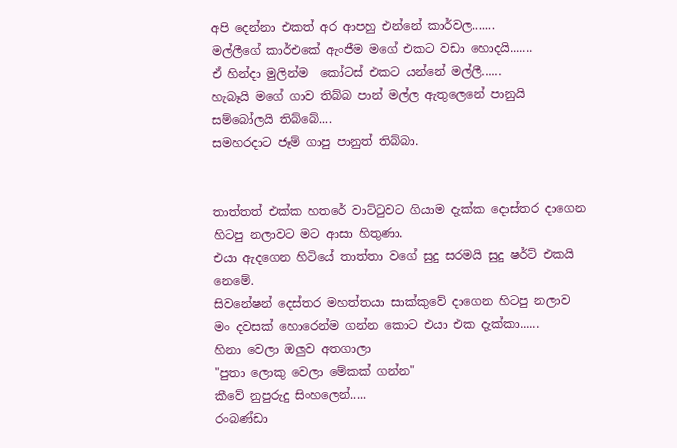අපි දෙන්නා එකත් අර ආපහු එන්නේ කාර්වල.......
මල්ලීගේ කාර්එකේ ඇංජීම මගේ එකට වඩා හොදයි.......
ඒ හින්දා මුලින්ම  කෝටස් එකට යන්නේ මල්ලී......
හැබෑයි මගේ ගාව තිබ්බ පාන් මල්ල ඇතුලෙනේ පානුයි සම්බෝලයි තිබ්බේ....
සමහරදාට ජෑම් ගාපු පානුත් තිබ්බා.


තාත්තත් එක්ක හතරේ වාට්ටුවට ගියාම දැක්ක දොස්තර දාගෙන හිටපු නලාවට මට ආසා හිතුණා.
එයා ඇදගෙන හිටියේ තාත්තා වගේ සුදු සරමයි සුදු ෂර්ට් එකයි නෙමේ.
සිවනේෂන් දෙස්තර මහත්තයා සාක්කුවේ දාගෙන හිටපු නලාව මං දවසක් හොරෙන්ම ගන්න කොට එයා එක දැක්කා......
හිනා වෙලා ඔලුව අතගාලා
"පුතා ලොකු වෙලා මේකක් ගන්න"
කීවේ නුපුරුදු සිංහලෙන්.....
රංබණ්ඩා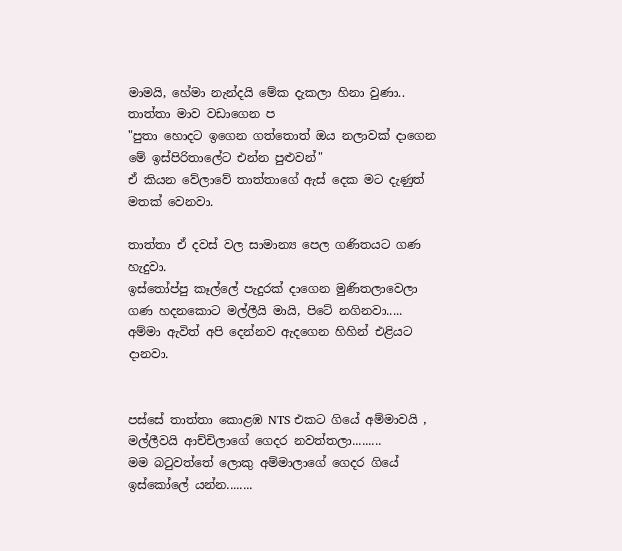මාමයි, හේමා නැන්දයි මේක දැකලා හිනා වුණා..
තාත්තා මාව වඩාගෙන ප
"පුතා හොදට ඉගෙන ගත්තොත් ඔය නලාවක් දාගෙන මේ ඉස්පිරිතාලේට එන්න පුළුවන්"
ඒ කියන වේලාවේ තාත්තාගේ ඇස් දෙක මට දැණුත් මතක් වෙනවා.

තාත්තා ඒ දවස් වල සාමාන්‍ය පෙල ගණිතයට ගණ හැදුවා.
ඉස්තෝප්පු කෑල්ලේ පැදුරක් දාගෙන මුණිතලාවෙලා ගණ හදනකොට මල්ලීයි මායි, පිටේ නගිනවා.....
අම්මා ඇවිත් අපි දෙන්නව ඇදගෙන හිහින් එළියට දානවා.


පස්සේ තාත්තා කොළඹ NTS එකට ගියේ අම්මාවයි , මල්ලීවයි ආච්චිලාගේ ගෙදර නවත්තලා.........
මම බටුවත්තේ ලොකු අම්මාලාගේ ගෙදර ගියේ ඉස්කෝලේ යන්න........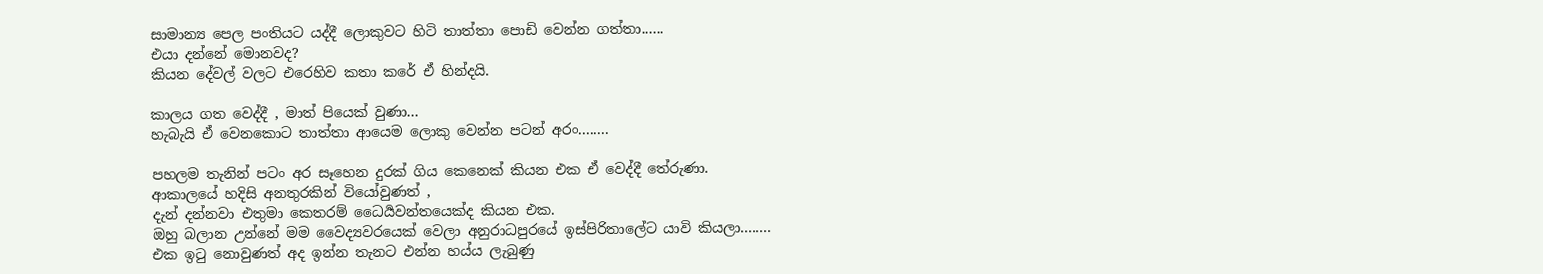සාමාන්‍ය පෙල පංතියට යද්දී ලොකුවට හිටි තාත්තා පොඩි වෙන්න ගත්තා......
එයා දන්නේ මොනවද?
කියන දේවල් වලට එරෙහිව කතා කරේ ඒ හින්දයි.

කාලය ගත වෙද්දී , මාත් පියෙක් වුණා...
හැබැයි ඒ වෙනකොට තාත්තා ආයෙම ලොකු වෙන්න පටන් අරං........

පහලම තැනින් පටං අර සෑහෙන දුරක් ගිය කෙනෙක් කියන එක ඒ වෙද්දී තේරුණා.
ආකාලයේ හදිසි අනතුරකින් වියෝවුණත් ,
දැන් දන්නවා එතුමා කෙතරම් ධෛර්‍යවන්තයෙක්ද කියන එක.
ඔහු බලාන උන්නේ මම වෛද්‍යවරයෙක් වෙලා අනුරාධපුරයේ ඉස්පිරිතාලේට යාවි කියලා........
එක ඉටු නොවුණත් අද ඉන්න තැනට එන්න හය්ය ලැබුණු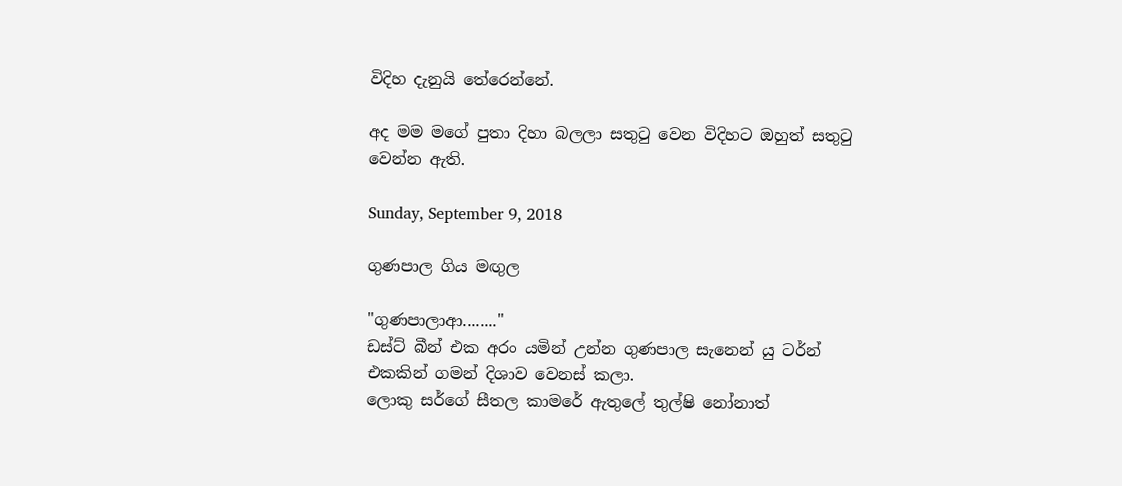විදිහ දැනුයි තේරෙන්නේ.

අද මම මගේ පුතා දිහා බලලා සතුටු වෙන විදිහට ඔහුත් සතුටු වෙන්න ඇති.

Sunday, September 9, 2018

ගුණපාල ගිය මඟුල

"ගුණපාලාආ........"
ඩස්ට් බීන් එක අරං යමින් උන්න ගුණපාල සැනෙන් යු ටර්න් එකකින් ගමන් දිශාව වෙනස් කලා.
ලොකු සර්ගේ සීතල කාමරේ ඇතුලේ තුල්ෂි නෝනාත්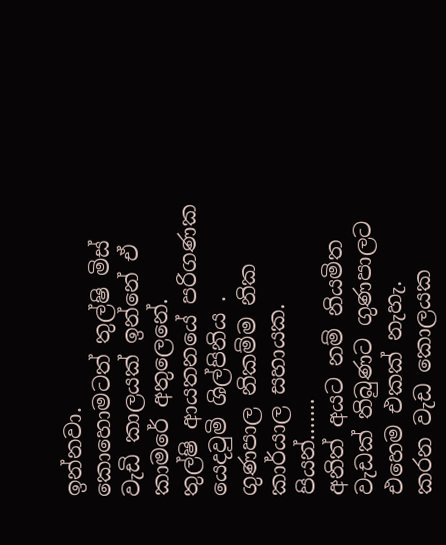ඉන්නවා.
කොහොමටත් තුල්ෂි මිස් වැඩි කාලයක් ඉන්නේ ඒ කාමරේ අතුලෙනේ.
තුල්ෂි ආයතනයේ පරිගණක යෙදවුමි ශිල්පිනිය .
ගුණපාල නිකම්ම නික කාර්යාල සහායක.
පියන්.......
අනිත් අයට නම් නියමිත වැඩක් තිබුණට ගුණපාලට එහෙම එකක් නැහැ.
කරන වැඩ කොලයක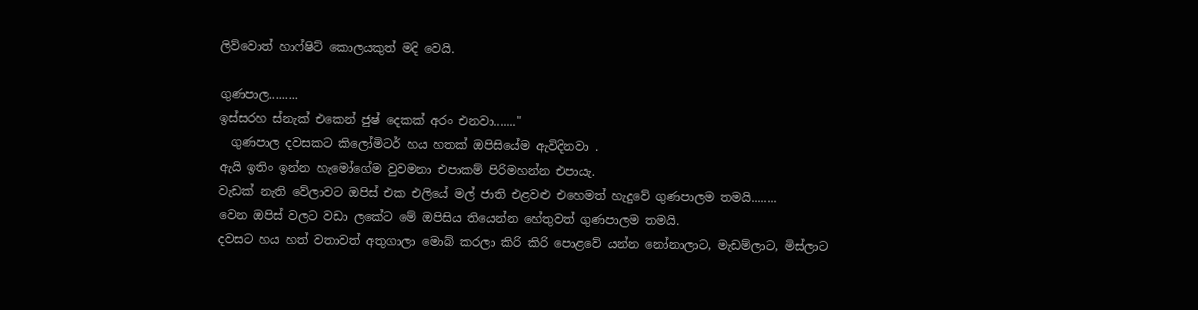ලිව්වොත් හාෆ්ෂිට් කොලයකුත් මදි වෙයි.

ගුණපාල.........
ඉස්සරහ ස්නැක් එකෙන් ජුෂ් දෙකක් අරං එනවා......."
  ගුණපාල දවසකට කිලෝමිටර් හය හතක් ඔපිසියේම ඇවිදිනවා .
ඇයි ඉතිං ඉන්න හැමෝගේම වුවමනා එපාකම් පිරිමහන්න එපායැ.
වැඩක් නැති වේලාවට ඔපිස් එක එලියේ මල් ජාති එළවළු එහෙමත් හැදුවේ ගුණපාලම තමයි........
වෙන ඔපිස් වලට වඩා ලකේට මේ ඔපිසිය තියෙන්න හේතුවත් ගුණපාලම තමයි.
දවසට හය හත් වතාවත් අතුගාලා මොබ් කරලා කිරි කිරි පොළවේ යන්න නෝනාලාට, මැඩම්ලාට, මිස්ලාට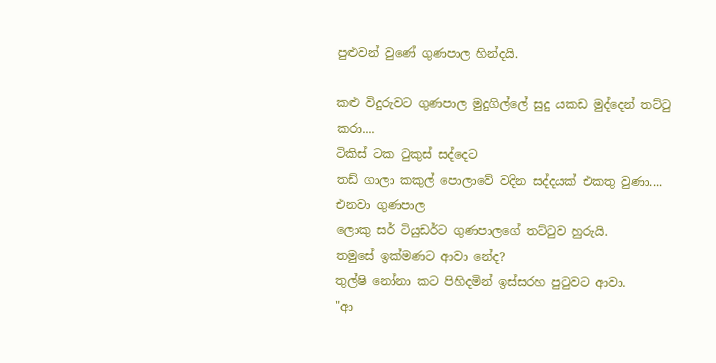පුළුවන් වුණේ ගුණපාල හින්දයි.

කළු විදුරුවට ගුණපාල මුදුගිල්ලේ සුදු යකඩ මුද්දෙන් තට්ටු කරා....
ටිකිස් ටක ටුකුස් සද්දෙට
තඩ් ගාලා කකුල් පොලාවේ වදින සද්දයක් එකතු වුණා....
එනවා ගුණපාල
ලොකු සර් ටියුඩර්ට ගුණපාලගේ තට්ටුව හුරුයි.
තමුසේ ඉක්මණට ආවා නේද?
තුල්ෂි නෝනා කට පිහිදමින් ඉස්සරහ පුටුවට ආවා.
"ආ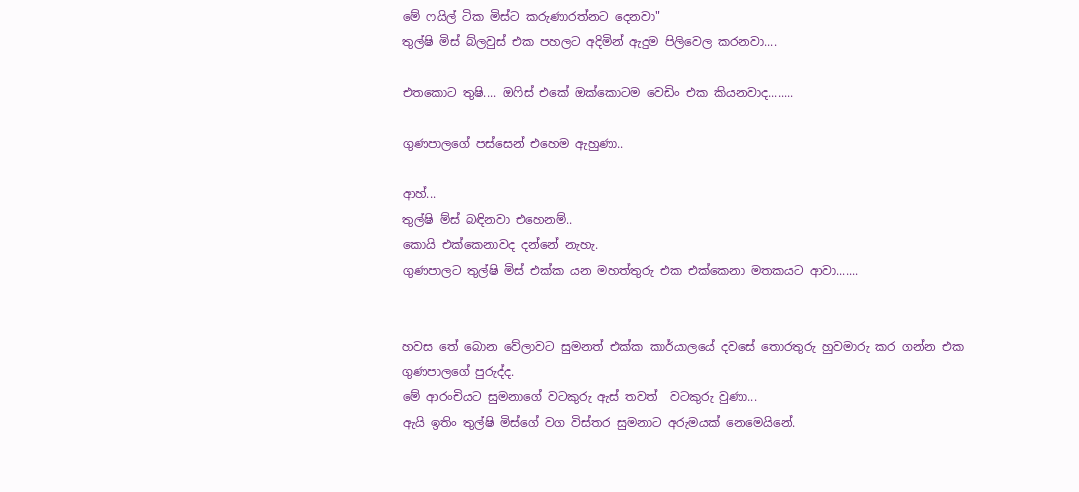මේ ෆයිල් ටික මිස්ට කරුණාරත්නට දෙනවා"
තුල්ෂි මිස් බ්ලවුස් එක පහලට අදිමින් ඇදුම පිලිවෙල කරනවා....

එතකොට තුෂි.... ඔෆිස් එකේ ඔක්කොටම වෙඩිං එක කියනවාද........

ගුණපාලගේ පස්සෙන් එහෙම ඇහුණා..

ආහ්...
තුල්ෂි ම්ස් බඳිනවා එහෙනම්..
කොයි එක්කෙනාවද දන්නේ නැහැ.
ගුණපාලට තුල්ෂි මිස් එක්ක යන මහත්තුරු එක එක්කෙනා මතකයට ආවා.......


හවස තේ බොන වේලාවට සුමනත් එක්ක කාර්යාලයේ දවසේ තොරතුරු හුවමාරු කර ගන්න එක ගුණපාලගේ පුරුද්ද.
මේ ආරංචියට සුමනාගේ වටකුරු ඇස් තවත්  වටකුරු වුණා...
ඇයි ඉතිං තුල්ෂි මිස්ගේ වග විස්තර සුමනාට අරුමයක් නෙමෙයිනේ.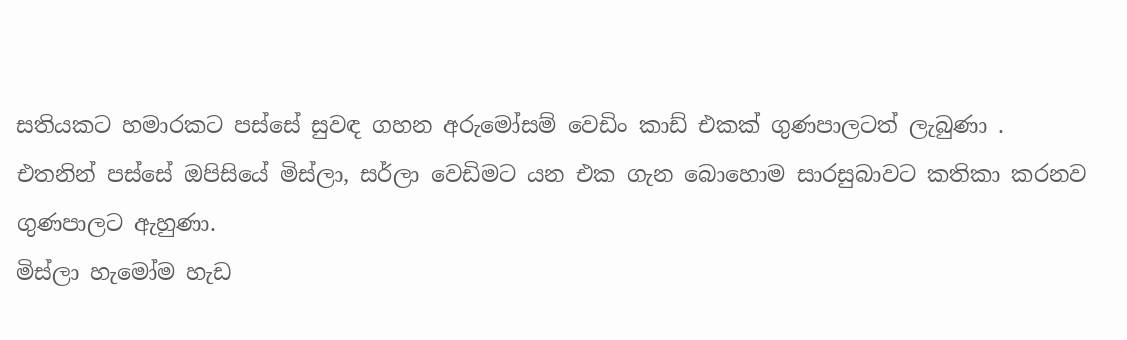සතියකට හමාරකට පස්සේ සුවඳ ගහන අරුමෝසම් වෙඩිං කාඩ් එකක් ගුණපාලටත් ලැබුණා .
එතනින් පස්සේ ඔපිසියේ මිස්ලා, සර්ලා වෙඩිමට යන එක ගැන බොහොම සාරසුබාවට කතිකා කරනව ගුණපාලට ඇහුණා.
මිස්ලා හැමෝම හැඩ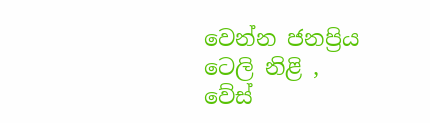වෙන්න ජනප්‍රිය ටෙලි නිළි ,
වේස්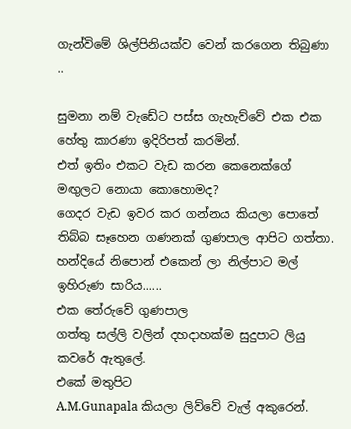ගැන්විමේ ශිල්පිනියක්ව වෙන් කරගෙන තිබුණා ..

සුමනා නම් වැඩේට පස්ස ගැහැව්වේ එක එක හේතු කාරණා ඉදිරිපත් කරමින්.
එත් ඉතිං එකට වැඩ කරන කෙනෙක්ගේ මඟුලට නොයා කොහොමද?
ගෙදර වැඩ ඉවර කර ගන්නය කියලා පොතේ තිබ්බ සෑහෙන ගණනක් ගුණපාල ආපිට ගත්තා.
හන්දියේ නිපොන් එකෙන් ලා නිල්පාට මල් ඉහිරුණ සාරිය......
එක තේරුවේ ගුණපාල
ගත්තු සල්ලි වලින් දහදාහක්ම සුදුපාට ලියු කවරේ ඇතුලේ.
එකේ මතුපිට
A.M.Gunapala කියලා ලිව්වේ වැල් අකුරෙන්.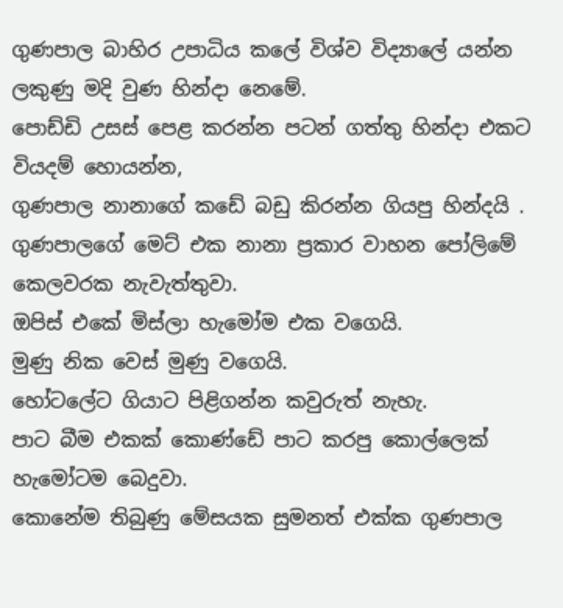ගුණපාල බාහිර උපාධිය කලේ විශ්ව විද්‍යාලේ යන්න ලකුණු මදි වුණ හින්දා නෙමේ.
පොඩ්ඩි උසස් පෙළ කරන්න පටන් ගත්තු හින්දා එකට වියදම් හොයන්න,
ගුණපාල නානාගේ කඩේ බඩු කිරන්න ගියපු හින්දයි .
ගුණපාලගේ මෙට් එක නානා ප්‍රකාර වාහන පෝලිමේ කෙලවරක නැවැත්තුවා.
ඔපිස් එකේ මිස්ලා හැමෝම එක වගෙයි.
මුණු නික වෙස් මුණු වගෙයි.
හෝටලේට ගියාට පිළිගන්න කවුරුත් නැහැ.
පාට බීම එකක් කොණ්ඩේ පාට කරපු කොල්ලෙක් හැමෝටම බෙදුවා.
කොනේම තිබුණු මේසයක සුමනත් එක්ක ගුණපාල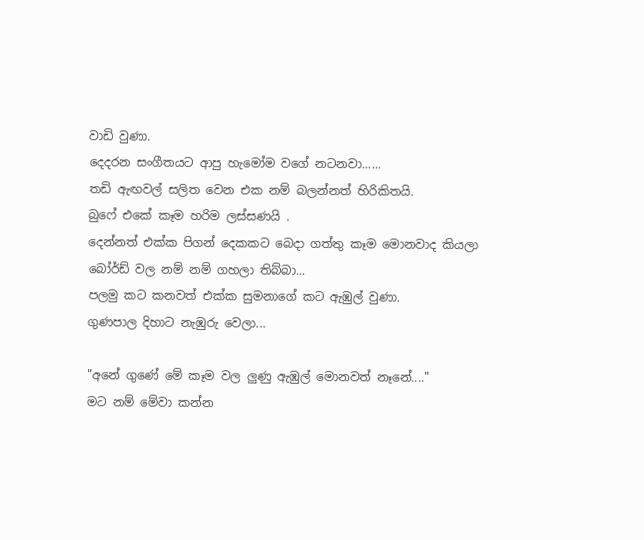වාඩි වුණා.
දෙදරන සංගීතයට ආපු හැමෝම වගේ නටනවා......
තඩි ඇඟවල් සලිත වෙන එක නම් බලන්නත් හිරිකිතයි.
බුෆේ එකේ කෑම හරිම ලස්සණයි .
දෙන්නත් එක්ක පිගන් දෙකකට බෙදා ගත්තු කෑම මොනවාද කියලා බෝර්ඩ් වල නම් නම් ගහලා තිබ්බා...
පලමු කට කනවත් එක්ක සුමනාගේ කට ඇඹුල් වුණා.
ගුණපාල දිහාට නැඹුරු වෙලා...

"අනේ ගුණේ මේ කෑම වල ලුණු ඇඹුල් මොනවත් නෑනේ...."
මට නම් මේවා කන්න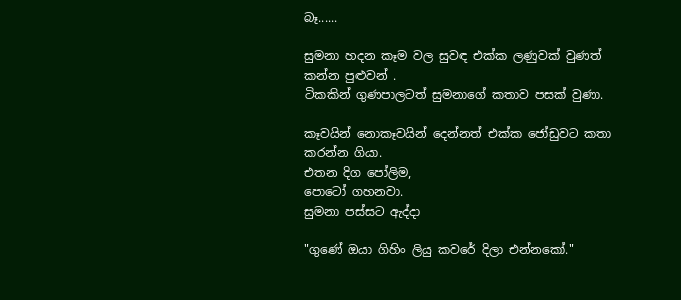බෑ......

සුමනා හදන කෑම වල සුවඳ එක්ක ලණුවක් වුණත් කන්න පුළුවන් .
ටිකකින් ගුණපාලටත් සුමනාගේ කතාව පසක් වුණා.

කෑවයින් නොකෑවයින් දෙන්නත් එක්ක ජෝඩුවට කතා කරන්න ගියා.
එතන දිග පෝලිම,
පොටෝ ගහනවා.
සුමනා පස්සට ඇද්දා

"ගුණේ ඔයා ගිහිං ලියු කවරේ දිලා එන්නකෝ."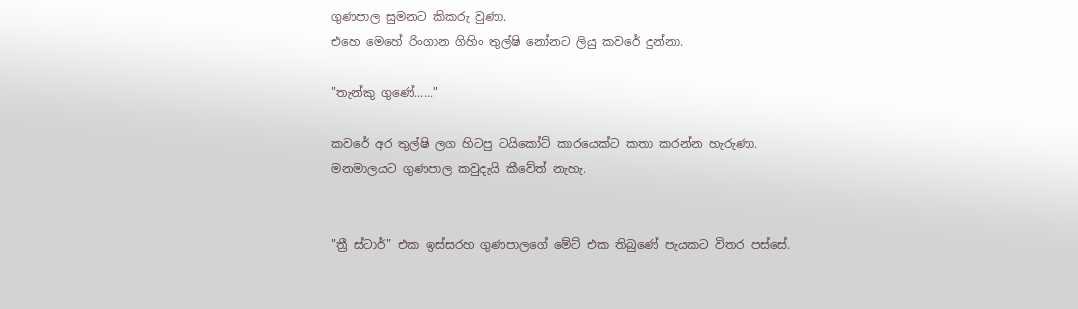ගුණපාල සුමනට කිකරු වුණා.
එහෙ මෙහේ රිංගාන ගිහිං තුල්ෂි නෝනට ලියු කවරේ දුන්නා.

"තැන්කු ගුණේ......"

කවරේ අර තුල්ෂි ලග හිටපු ටයිකෝට් කාරයෙක්ට කතා කරන්න හැරුණා.
මනමාලයට ගුණපාල කවුදැයි කීවේත් නැහැ.


"ත්‍රී ස්ටාර්" එක ඉස්සරහ ගුණපාලගේ මේට් එක තිබුණේ පැයකට විතර පස්සේ.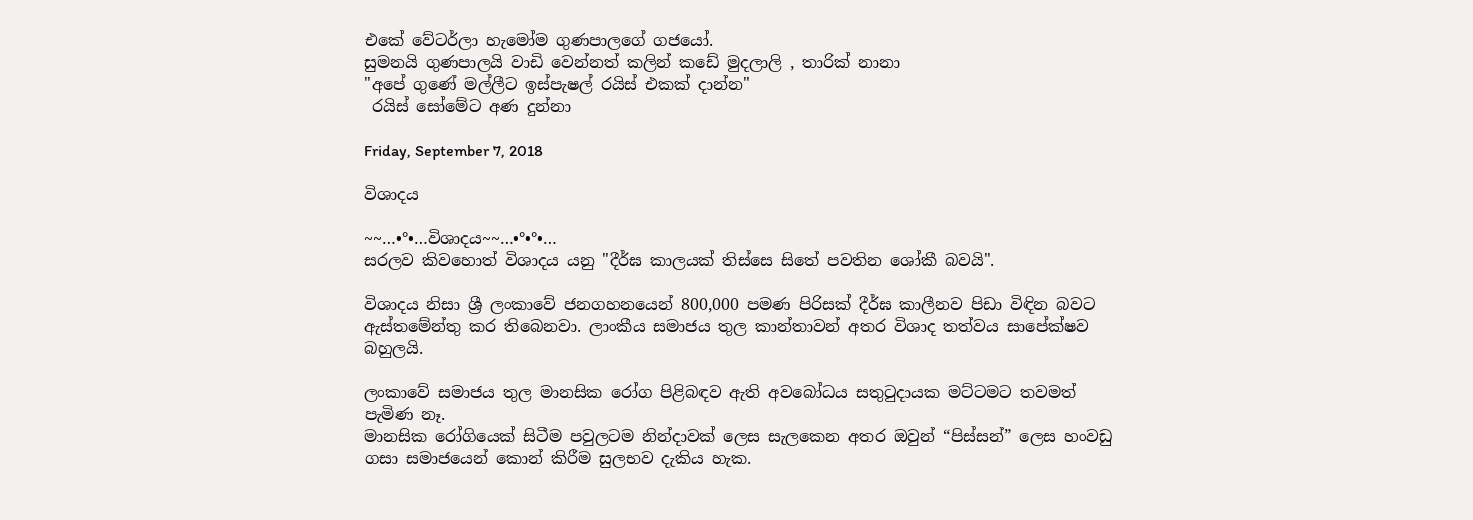එකේ වේටර්ලා හැමෝම ගුණපාලගේ ගජයෝ.
සුමනයි ගුණපාලයි වාඩි වෙන්නත් කලින් කඩේ මුදලාලි , තාරික් නානා
"අපේ ගුණේ මල්ලීට ඉස්පැෂල් රයිස් එකක් දාන්න"
 රයිස් සෝමේට අණ දුන්නා

Friday, September 7, 2018

විශාදය

~~…•°•…විශාදය~~…•°•°•…
සරලව කිවහොත් විශාදය යනු "දීර්ඝ කාලයක් තිස්සෙ සිතේ පවතින ශෝකී බවයි".

විශාදය නිසා ශ්‍රී ලංකාවේ ජනගහනයෙන් 800,000 පමණ පිරිසක් දීර්ඝ කාලීනව පිඩා විඳින බවට ඇස්තමේන්තු කර තිබෙනවා. ලාංකීය සමාජය තුල කාන්තාවන් අතර විශාද තත්වය සාපේක්ෂව බහුලයි.

ලංකාවේ සමාජය තුල මානසික රෝග පිළිබඳව ඇති අවබෝධය සතුටුදායක මට්ටමට තවමත් පැමිණ නෑ.
මානසික රෝගියෙක් සිටීම පවුලටම නින්දාවක් ලෙස සැලකෙන අතර ඔවුන් “පිස්සන්” ලෙස හංවඩු ගසා සමාජයෙන් කොන් කිරීම සුලභව දැකිය හැක.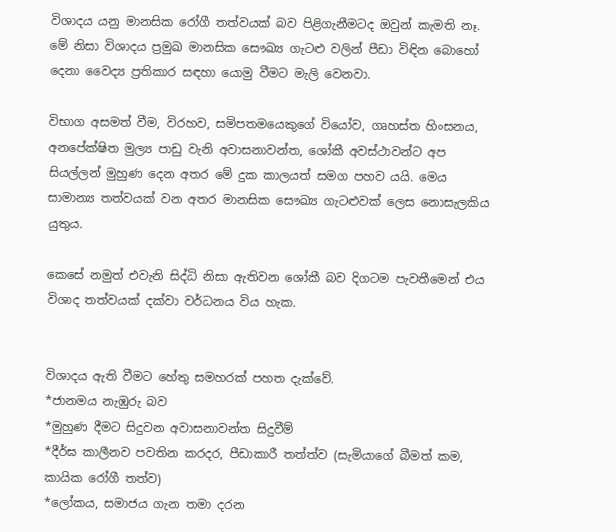විශාදය යනු මානසික රෝගී තත්වයක් බව පිළිගැනීමටද ඔවුන් කැමති නෑ. මේ නිසා විශාදය ප්‍රමුඛ මානසික සෞඛ්‍ය ගැටළු වලින් පීඩා විඳින බොහෝ දෙනා වෛද්‍ය ප්‍රතිකාර සඳහා යොමු වීමට මැලි වෙනවා.

විභාග අසමත් වීම, විරහව, සමිපතමයෙකුගේ වියෝව, ගෘහස්ත හිංසනය, අනපේක්ෂිත මුල්‍ය පාඩු වැනි අවාසනාවන්ත, ශෝකී අවස්ථාවන්ට අප සියල්ලන් මුහුණ දෙන අතර මේ දුක කාලයත් සමග පහව යයි. මෙය සාමාන්‍ය තත්වයක් වන අතර මානසික සෞඛ්‍ය ගැටළුවක් ලෙස නොසැලකිය යුතුය.

කෙසේ නමුත් එවැනි සිද්ධි නිසා ඇතිවන ශෝකී බව දිගටම පැවතීමෙන් එය විශාද තත්වයක් දක්වා වර්ධනය විය හැක.


විශාදය ඇති වීමට හේතු සමහරක් පහත දැක්වේ.
*ජානමය නැඹුරු බව
*මුහුණ දීමට සිදුවන අවාසනාවන්ත සිදුවීම්
*දීර්ඝ කාලීනව පවතින කරදර, පීඩාකාරී තත්ත්ව (සැමියාගේ බීමත් කම, කායික රෝගී තත්ව)
*ලෝකය, සමාජය ගැන තමා දරන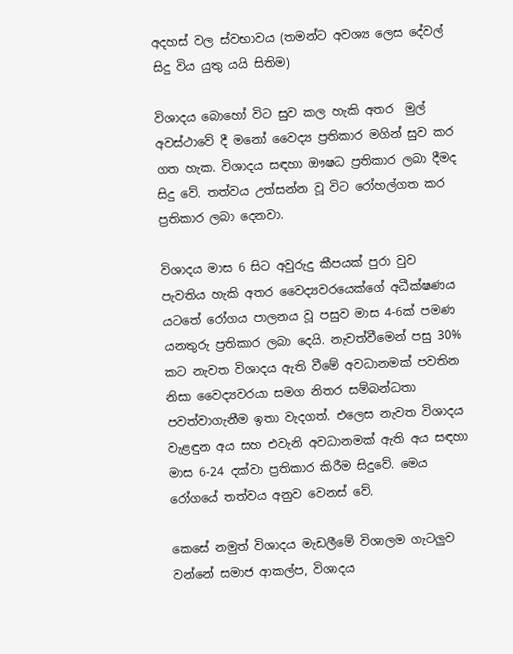අදහස් වල ස්වභාවය (තමන්ට අවශ්‍ය ලෙස දේවල් සිදු විය යුතු යයි සිතිම)

විශාදය බොහෝ විට සුව කල හැකි අතර  මුල් අවස්ථාවේ දී මනෝ වෛද්‍ය ප්‍රතිකාර මගින් සුව කර ගත හැක. විශාදය සඳහා ඖෂධ ප්‍රතිකාර ලබා දීමද සිදු වේ. තත්වය උත්සන්න වූ විට රෝහල්ගත කර ප්‍රතිකාර ලබා දෙනවා.

විශාදය මාස 6 සිට අවුරුදු කීපයක් පුරා වුව පැවතිය හැකි අතර වෛද්‍යවරයෙක්ගේ අධීක්ෂණය යටතේ රෝගය පාලනය වූ පසුව මාස 4-6ක් පමණ යනතුරු ප්‍රතිකාර ලබා දෙයි. නැවත්වීමෙන් පසු 30% කට නැවත විශාදය ඇති වීමේ අවධානමක් පවතින නිසා වෛද්‍යවරයා සමග නිතර සම්බන්ධතා පවත්වාගැනීම ඉතා වැදගත්. එලෙස නැවත විශාදය වැළඳුන අය සහ එවැනි අවධානමක් ඇති අය සඳහා මාස 6-24 දක්වා ප්‍රතිකාර කිරීම සිදුවේ. මෙය රෝගයේ තත්වය අනුව වෙනස් වේ.

කෙසේ නමුත් විශාදය මැඩලීමේ විශාලම ගැටලුව වන්නේ සමාජ ආකල්ප, විශාදය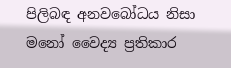පිලිබඳ අනවබෝධය නිසා  මනෝ වෛද්‍ය ප්‍රතිකාර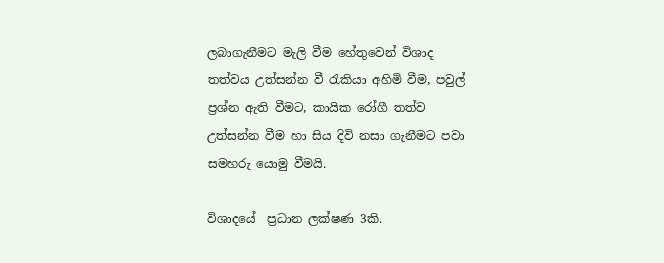ලබාගැනීමට මැලි වීම හේතුවෙන් විශාද තත්වය උත්සන්න වී රැකියා අහිමි වීම, පවුල් ප්‍රශ්න ඇති වීමට, කායික රෝගී තත්ව උත්සන්න වීම හා සිය දිවි නසා ගැනීමට පවා සමහරු යොමු වීමයි.

විශාදයේ  ප්‍රධාන ලක්ෂණ 3කි.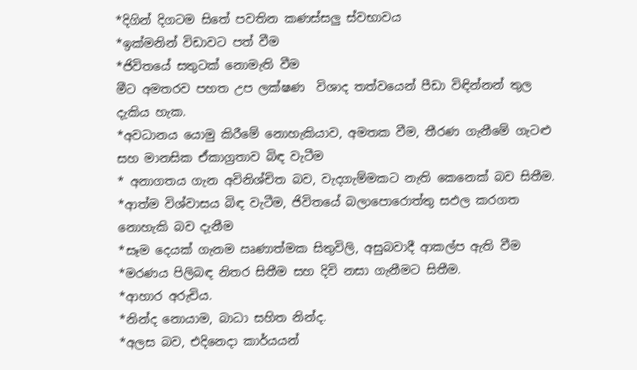*දිගින් දිගටම සිතේ පවතින කණස්සලු ස්වභාවය
*ඉක්මනින් විඩාවට පත් වීම
*ජිවිතයේ සතුටක් නොමැති වීම
මීට අමතරව පහත උප ලක්ෂණ  විශාද තත්වයෙන් පීඩා විඳින්නන් තුල දැකිය හැක.
*අවධානය යොමු කිරීමේ නොහැකියාව, අමතක වීම, තීරණ ගැනීමේ ගැටළු සහ මානසික ඒකාග්‍රතාව බිඳ වැටීම
* අනාගතය ගැන අවිනිශ්චිත බව, වැදගැම්මකට නැති කෙනෙක් බව සිතීම.
*ආත්ම විශ්වාසය බිඳ වැටීම, ජිවිතයේ බලාපොරොත්තු සඵල කරගත නොහැකි බව දැනීම
*සෑම දෙයක් ගැනම ඍණාත්මක සිතුවිලි, අසුබවාදී ආකල්ප ඇති වීම
*මරණය පිලිබඳ නිතර සිතීම සහ දිවි නසා ගැනීමට සිතීම.
*ආහාර අරුචිය.
*නින්ද නොයාම, බාධා සහිත නින්ද.
*අලස බව, එදිනෙදා කාර්යයන්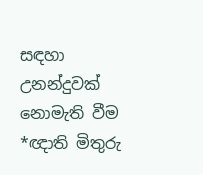සඳහා උනන්දුවක් නොමැති වීම
*ඥාති මිතුරු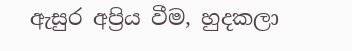ඇසුර අප්‍රිය වීම, හුදකලා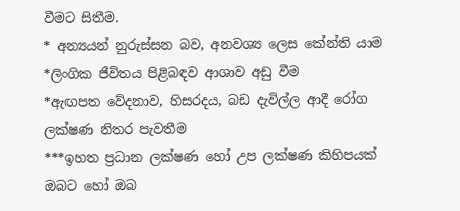වීමට සිතීම.
* අන්‍යයන් නුරුස්සන බව, අනවශ්‍ය ලෙස කේන්ති යාම
*ලිංගික ජීවිතය පිළිබඳව ආශාව අඩු වීම
*ඇඟපත වේදනාව, හිසරදය, බඩ දැවිල්ල ආදී රෝග ලක්ෂණ නිතර පැවතීම
***ඉහත ප්‍රධාන ලක්ෂණ හෝ උප ලක්ෂණ කිහිපයක්  ඔබට හෝ ඔබ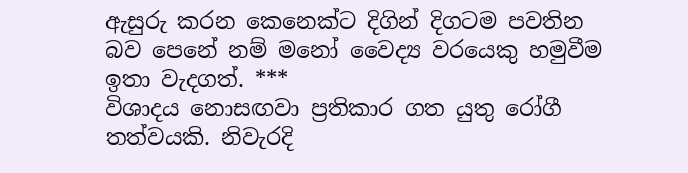ඇසුරු කරන කෙනෙක්ට දිගින් දිගටම පවතින බව පෙනේ නම් මනෝ වෛද්‍ය වරයෙකු හමුවීම ඉතා වැදගත්. ***
විශාදය නොසඟවා ප්‍රතිකාර ගත යුතු රෝගී තත්වයකි. නිවැරදි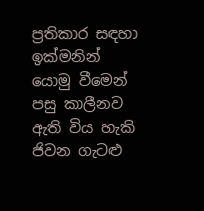ප්‍රතිකාර සඳහා ඉක්මනින් යොමු වීමෙන් පසු කාලීනව ඇති විය හැකි ජිවන ගැටළු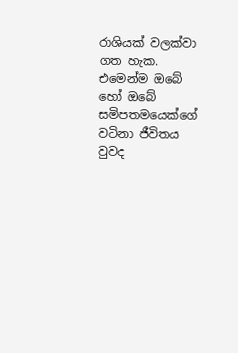රාශියක් වලක්වා ගත හැක. එමෙන්ම ඔබේ හෝ ඔබේ සමිපතමයෙක්ගේ වටිනා ජීවිතය වුවද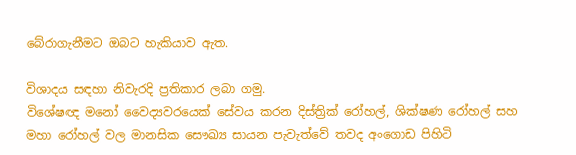බේරාගැනීමට ඔබට හැකියාව ඇත.

විශාදය සඳහා නිවැරදි ප්‍රතිකාර ලබා ගමු.
විශේෂඥ මනෝ වෛද්‍යවරයෙක් සේවය කරන දිස්ත්‍රික් රෝහල්, ශික්ෂණ රෝහල් සහ මහා රෝහල් වල මානසික සෞඛ්‍ය සායන පැවැත්වේ තවද අංගොඩ පිහිටි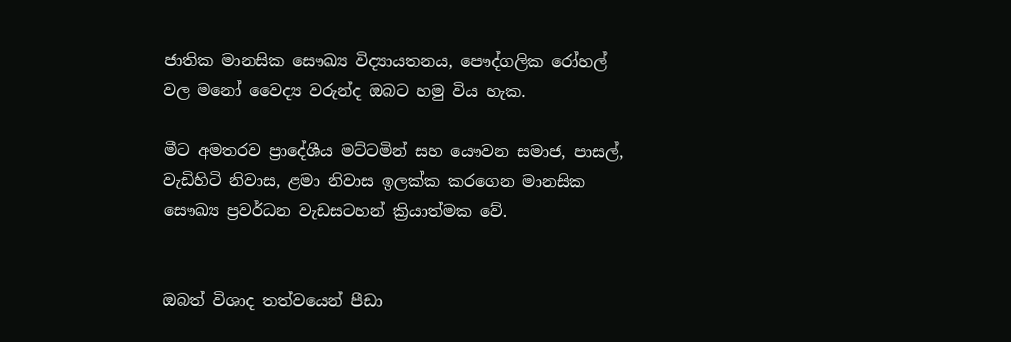ජාතික මානසික සෞඛ්‍ය විද්‍යායතනය, පෞද්ගලික රෝහල් වල මනෝ වෛද්‍ය වරුන්ද ඔබට හමු විය හැක.

මීට අමතරව ප්‍රාදේශීය මට්ටමින් සහ යෞවන සමාජ, පාසල්, වැඩිහිටි නිවාස, ළමා නිවාස ඉලක්ක කරගෙන මානසික සෞඛ්‍ය ප්‍රවර්ධන වැඩසටහන් ක්‍රියාත්මක වේ.


ඔබත් විශාද තත්වයෙන් පීඩා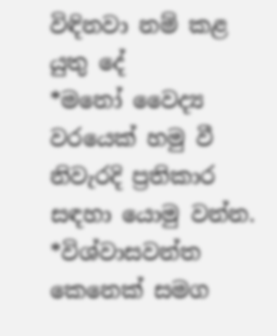විඳිනවා නම් කළ යුතු දේ
*මනෝ වෛද්‍ය වරයෙක් හමු වී නිවැරදි ප්‍රතිකාර සඳහා යොමු වන්න.
*විශ්වාසවන්ත කෙනෙක් සමග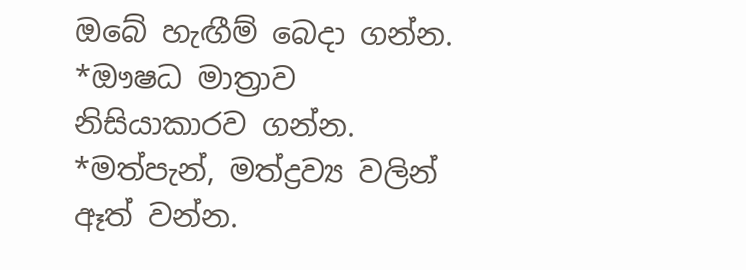ඔබේ හැඟීම් බෙදා ගන්න.
*ඖෂධ මාත්‍රාව නිසියාකාරව ගන්න.
*මත්පැන්, මත්ද්‍රව්‍ය වලින් ඈත් වන්න.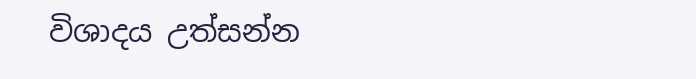විශාදය උත්සන්න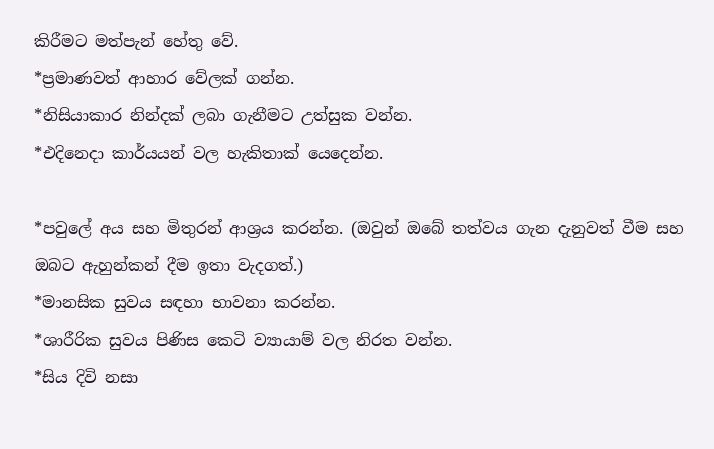කිරීමට මත්පැන් හේතු වේ.
*ප්‍රමාණවත් ආහාර වේලක් ගන්න.
*නිසියාකාර නින්දක් ලබා ගැනීමට උත්සුක වන්න.
*එදිනෙදා කාර්යයන් වල හැකිතාක් යෙදෙන්න.

*පවුලේ අය සහ මිතුරන් ආශ්‍රය කරන්න. (ඔවුන් ඔබේ තත්වය ගැන දැනුවත් වීම සහ ඔබට ඇහුන්කන් දීම ඉතා වැදගත්.)
*මානසික සුවය සඳහා භාවනා කරන්න.
*ශාරීරික සුවය පිණිස කෙටි ව්‍යායාම් වල නිරත වන්න.
*සිය දිවි නසා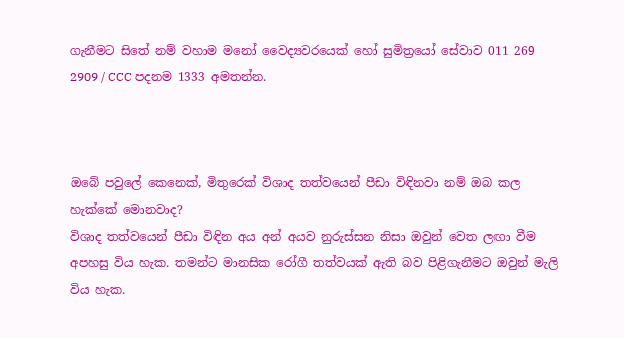ගැනීමට සිතේ නම් වහාම මනෝ වෛද්‍යවරයෙක් හෝ සුමිත්‍රයෝ සේවාව 011 269 2909 / CCC පදනම 1333 අමතන්න.



ඔබේ පවුලේ කෙනෙක්, මිතුරෙක් විශාද තත්වයෙන් පීඩා විඳිනවා නම් ඔබ කල හැක්කේ මොනවාද?
විශාද තත්වයෙන් පීඩා විඳින අය අන් අයව නුරුස්සන නිසා ඔවුන් වෙත ලඟා වීම අපහසු විය හැක. තමන්ට මානසික රෝගී තත්වයක් ඇති බව පිළිගැනීමට ඔවුන් මැලි විය හැක.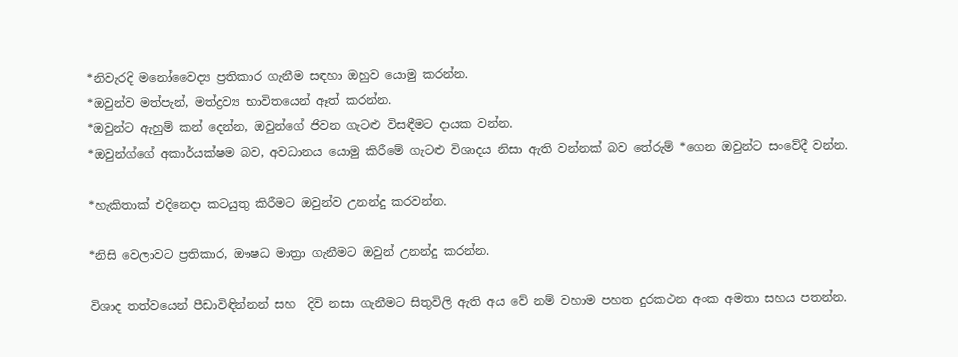*නිවැරදි මනෝවෛද්‍ය ප්‍රතිකාර ගැනීම සඳහා ඔහුව යොමු කරන්න.
*ඔවුන්ව මත්පැන්, මත්ද්‍රව්‍ය භාවිතයෙන් ඈත් කරන්න.
*ඔවුන්ට ඇහුම් කන් දෙන්න, ඔවුන්ගේ ජිවන ගැටළු විසඳීමට දායක වන්න.
*ඔවුන්ග්ගේ අකාර්යක්ෂම බව, අවධානය යොමු කිරීමේ ගැටළු විශාදය නිසා ඇති වන්නක් බව තේරුම් *ගෙන ඔවුන්ට සංවේදී වන්න.

*හැකිතාක් එදිනෙදා කටයුතු කිරීමට ඔවුන්ව උනන්දු කරවන්න.

*නිසි වෙලාවට ප්‍රතිකාර, ඖෂධ මාත්‍රා ගැනීමට ඔවුන් උනන්දු කරන්න.

විශාද තත්වයෙන් පීඩාවිඳින්නන් සහ  දිවි නසා ගැනීමට සිතුවිලි ඇති අය වේ නම් වහාම පහත දුරකථන අංක අමතා සහය පතන්න.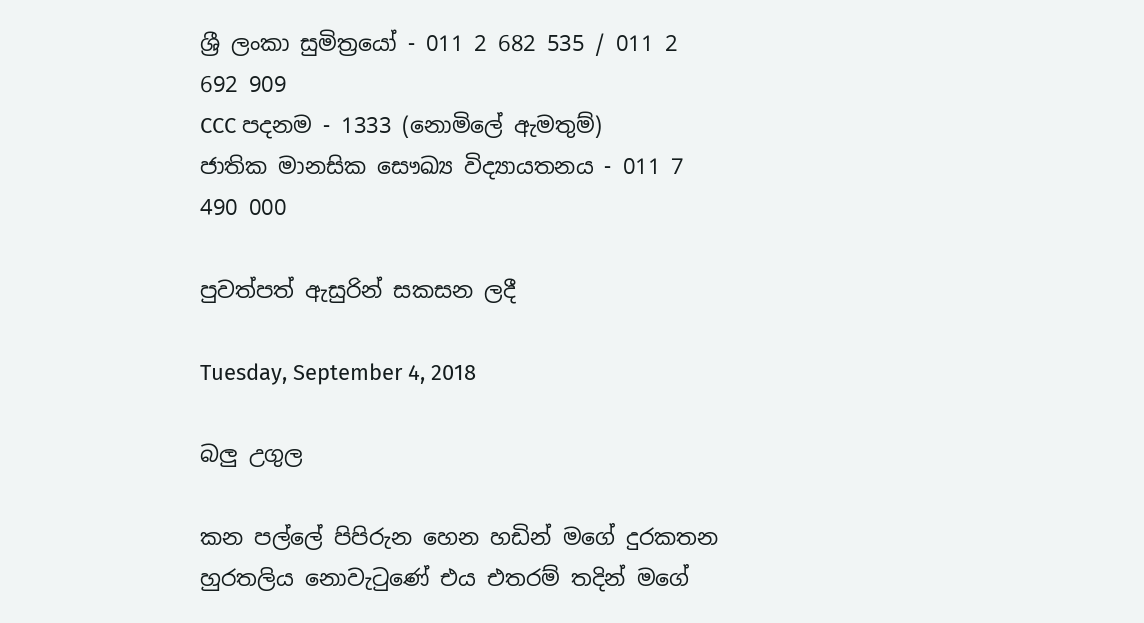ශ්‍රී ලංකා සුමිත්‍රයෝ - 011 2 682 535 / 011 2 692 909
CCC පදනම - 1333 (නොමිලේ ඇමතුම්)
ජාතික මානසික සෞඛ්‍ය විද්‍යායතනය - 011 7 490 000

පුවත්පත් ඇසුරින් සකසන ලදී

Tuesday, September 4, 2018

බලු උගුල

කන පල්ලේ පිපිරුන හෙන හඩින් මගේ දුරකතන හුරතලිය නොවැටුණේ එය එතරම් තදින් මගේ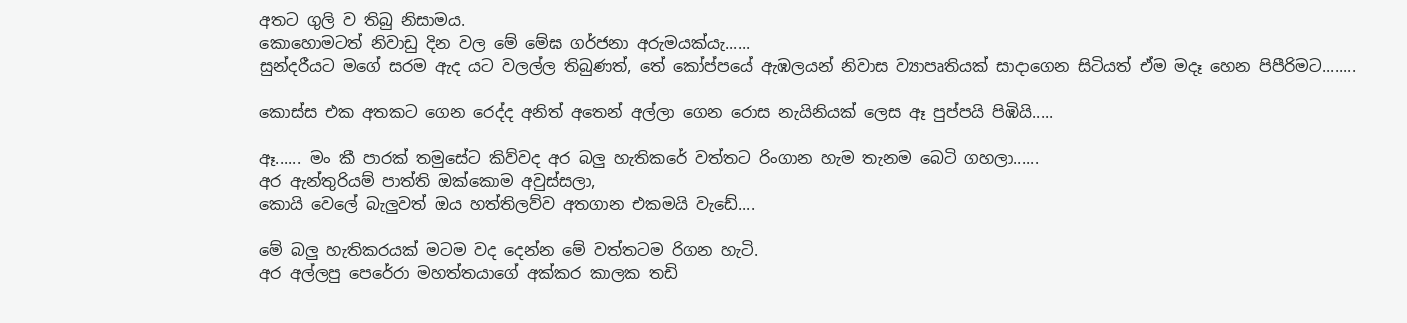අතට ගුලි ව තිබු නිසාමය.
කොහොමටත් නිවාඩු දින වල මේ මේඝ ගර්ජනා අරුමයක්යැ......
සුන්දරීයට මගේ සරම ඇද යට වලල්ල තිබුණත්, තේ කෝප්පයේ ඇඹලයන් නිවාස ව්‍යාපෘතියක් සාදාගෙන සිටියත් ඒම මදෑ හෙන පිපීරිමට........

කොස්ස එක අතකට ගෙන රෙද්ද අනිත් අතෙන් අල්ලා ගෙන රොස නැයිනියක් ලෙස ඈ පුප්පයි පිඹියි.....

ඈ...... මං කී පාරක් තමුසේට කිව්වද අර බලු හැතිකරේ වත්තට රිංගාන හැම තැනම බෙටි ගහලා......
අර ඇන්තුරියම් පාත්ති ඔක්කොම අවුස්සලා,
කොයි වෙලේ බැලුවත් ඔය හත්තිලව්ව අතගාන එකමයි වැඩේ....

මේ බලු හැතිකරයක් මටම වද දෙන්න මේ වත්තටම රිගන හැටි.
අර අල්ලපු පෙරේරා මහත්තයාගේ අක්කර කාලක තඩි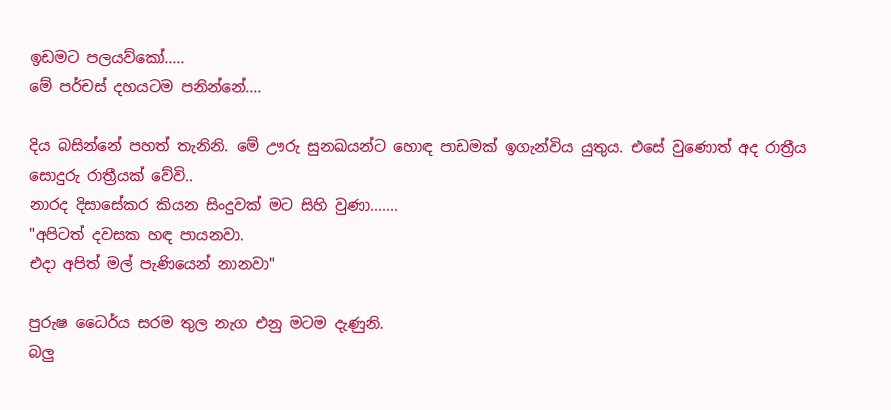ඉඩමට පලයව්කෝ.....
මේ පර්චස් දහයටම පනින්නේ....

දිය බසින්නේ පහත් තැනිනි. මේ ඌරු සුනඛයන්ට හොඳ පාඩමක් ඉගැන්විය යුතුය. එසේ වුණොත් අද රාත්‍රීය සොදුරු රාත්‍රීයක් වේවි..
නාරද දිසාසේකර කියන සිංදුවක් මට සිහි වුණා.......
"අපිටත් දවසක හඳ පායනවා.
එදා අපිත් මල් පැණියෙන් නානවා"

පුරුෂ ධෛර්ය සරම තුල නැග එනු මටම දැණුනි.
බලු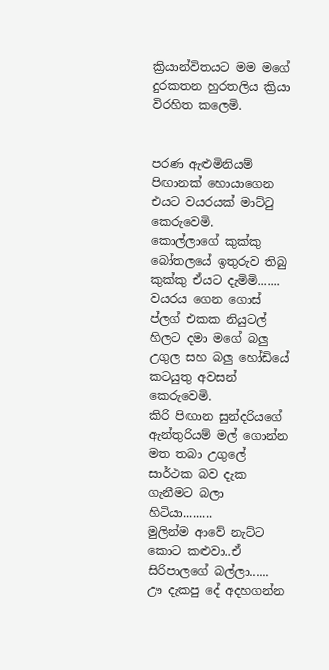ක්‍රියාන්විතයට මම මගේ දුරකතන හුරතලිය ක්‍රියා විරහිත කලෙමි.


පරණ ඇළුමිනියම් පිඟානක් හොයාගෙන එයට වයරයක් මාට්ටු කෙරුවෙමි.
කොල්ලාගේ කුක්කු බෝතලයේ ඉතුරුව තිබු කුක්කු ඒයට දැමිමි.......
වයරය ගෙන ගොස් ප්ලග් එකක නියුටල් හිලට දමා මගේ බලු උගුල සහ බලු හෝඩියේ කටයුතු අවසන් කෙරුවෙමි.
කිරි පිඟාන සුන්දරියගේ ඇන්තුරියම් මල් ගොන්න මත තබා උගුලේ සාර්ථක බව දැක ගැනීමට බලා හිටියා.........
මුලින්ම ආවේ නැට්ට කොට කළුවා..ඒ සිරිපාලගේ බල්ලා......
ඌ දැකපු දේ අදහගන්න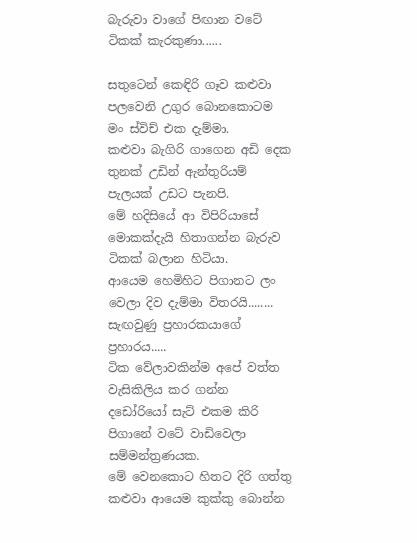බැරුවා වාගේ පිඟාන වටේ ටිකක් කැරකුණා......

සතුටෙන් කෙඳිරි ගෑව කළුවා පලවෙනි උගුර බොනකොටම මං ස්විච් එක දැම්මා.
කළුවා බැගිරි ගාගෙන අඩි දෙක තුනක් උඩින් ඇන්තුරියම් පැලයක් උඩට පැනපි.
මේ හදිසියේ ආ විපිරියාසේ මොකක්දැයි හිතාගන්න බැරුව ටිකක් බලාන හිටියා.
ආයෙම හෙමිහිට පිගානට ලං වෙලා දිව දැම්මා විතරයි........
සැඟවුණු ප්‍රහාරකයාගේ ප්‍රහාරය.....
ටික වේලාවකින්ම අපේ වත්ත වැසිකිලිය කර ගන්න දඩෝරියෝ සැට් එකම කිරි පිගානේ වටේ වාඩිවෙලා සම්මන්ත්‍රණයක.
මේ වෙනකොට හිතට දිරි ගත්තු කළුවා ආයෙම කුක්කු බොන්න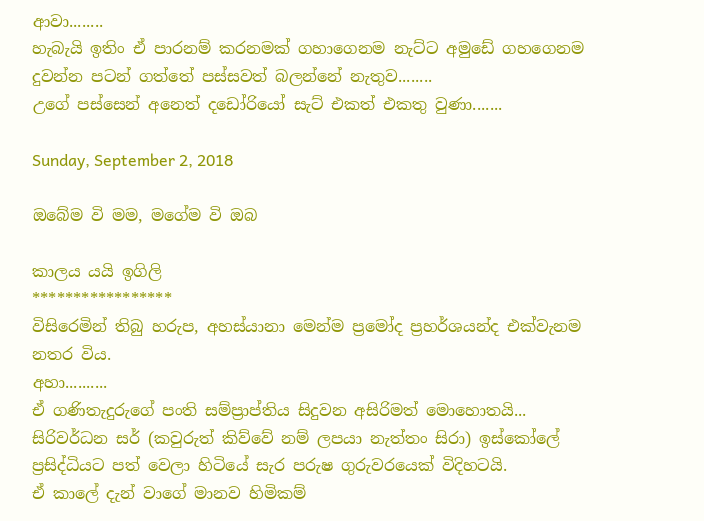ආවා........
හැබැයි ඉතිං ඒ පාරනම් කරනමක් ගහාගෙනම නැට්ට අමුඩේ ගහගෙනම දුවන්න පටන් ගත්තේ පස්සවත් බලන්නේ නැතුව........
උගේ පස්සෙන් අනෙත් දඩෝරියෝ සැට් එකත් එකතු වුණා.......

Sunday, September 2, 2018

ඔබේම වි මම, මගේම වි ඔබ

කාලය යයි ඉගිලි
*****************
විසිරෙමින් තිබු හරුප, අහස්යානා මෙන්ම ප්‍රමෝද ප්‍රහර්ශයන්ද එක්වැනම නතර විය.
අහා..........
ඒ ගණිතැදුරුගේ පංති සම්ප්‍රාප්තිය සිදුවන අසිරිමත් මොහොතයි...
සිරිවර්ධන සර් (කවුරුත් කිව්වේ නම් ලපයා නැත්තං සිරා) ඉස්කෝලේ ප්‍රසිද්ධියට පත් වෙලා හිටියේ සැර පරුෂ ගුරුවරයෙක් විදිහටයි.
ඒ කාලේ දැන් වාගේ මානව හිමිකම්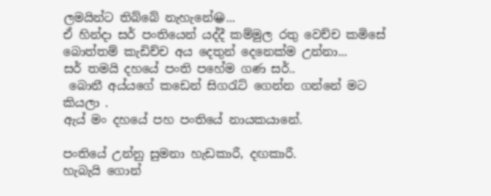ලමයින්ට තිබ්බේ නැහැනේ😀...
ඒ හින්දා සර් පංතියෙන් යද්දී කම්මුල රතු වෙච්ච කමිසේ බොත්තම් කැඩිච්ච අය දෙතුන් දෙනෙක්ම උන්නා...
සර් තමයි දහයේ පංති පහේම ගණ සර්..
 බොනී අය්යගේ කඩෙන් සිගරැට් ගෙන්න ගන්නේ මට කියලා .
ඇය් මං දහයේ පහ පංතියේ නායකයානේ.

පංතියේ උන්නු සුමනා හැඩකාරී, දඟකාරී.
හැබැයි ගොන්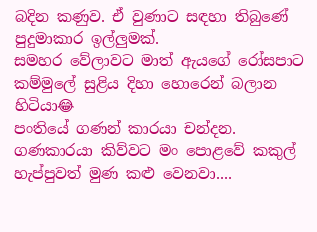බදින කණුව. ඒ වුණාට සඳහා තිබුණේ පුදුමාකාර ඉල්ලුමක්.
සමහර වේලාවට මාත් ඇයගේ රෝසපාට කම්මුලේ සුළිය දිහා හොරෙන් බලාන හිටියා😂
පංතියේ ගණන් කාරයා චන්දන. ගණකාරයා කිව්වට මං පොළවේ කකුල් හැප්පුවත් මුණ කළු වෙනවා....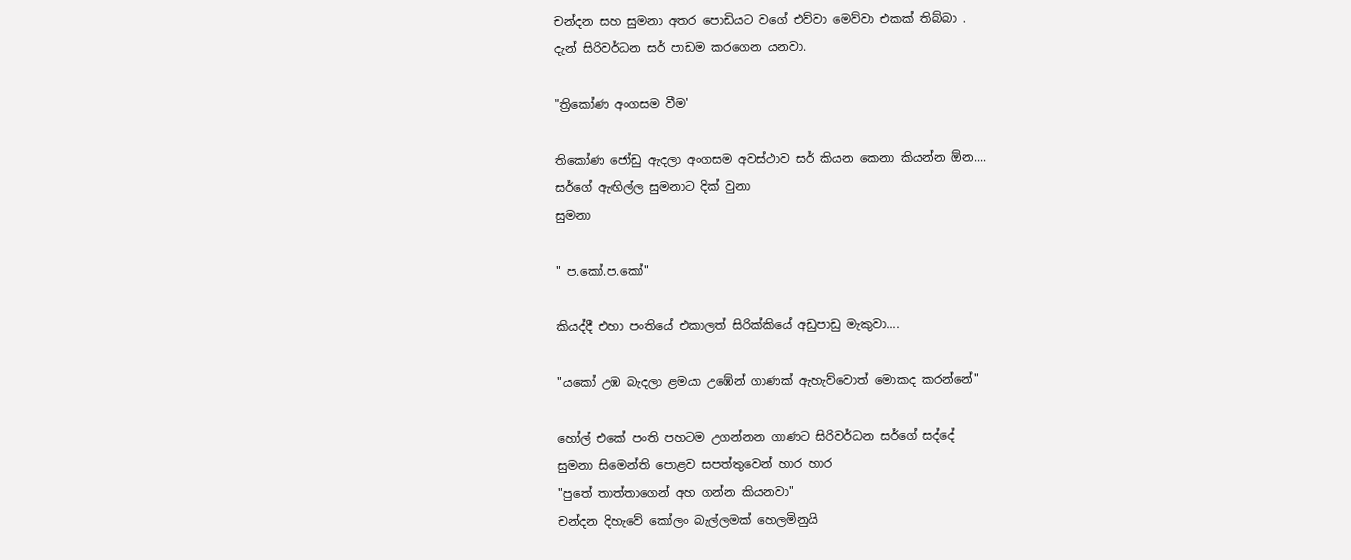චන්දන සහ සුමනා අතර පොඩියට වගේ එව්වා මෙව්වා එකක් තිබ්බා .
දැන් සිරිවර්ධන සර් පාඩම කරගෙන යනවා.

"ත්‍රිකෝණ අංගසම වීම'

තිකෝණ ජෝඩු ඇදලා අංගසම අවස්ථාව සර් කියන කෙනා කියන්න ඕන....
සර්ගේ ඇඟිල්ල සුමනාට දික් වුනා
සුමනා

" ප.කෝ.ප.කෝ"

කියද්දී එහා පංතියේ එකාලත් සිරික්කියේ අඩුපාඩු මැකුවා....

"යකෝ උඹ බැදලා ළමයා උඹේන් ගාණක් ඇහැව්වොත් මොකද කරන්නේ"

හෝල් එකේ පංති පහටම උගන්නන ගාණට සිරිවර්ධන සර්ගේ සද්දේ
සුමනා සිමෙන්ති පොළව සපත්තුවෙන් හාර හාර
"පුතේ තාත්තාගෙන් අහ ගන්න කියනවා"
චන්දන දිහැවේ කෝලං බැල්ලමක් හෙලමිනුයි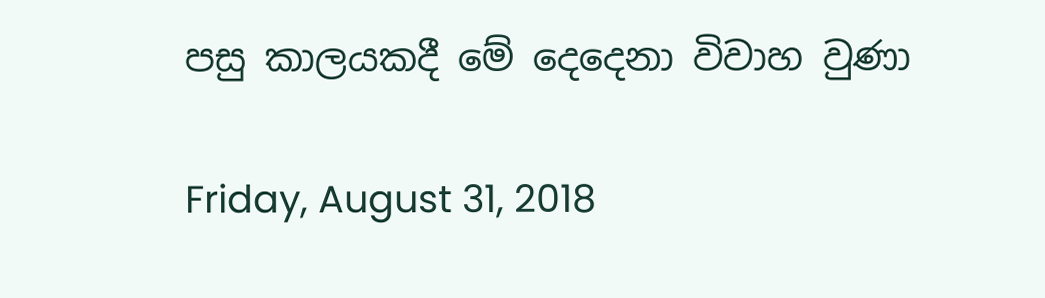පසු කාලයකදී මේ දෙදෙනා විවාහ වුණා

Friday, August 31, 2018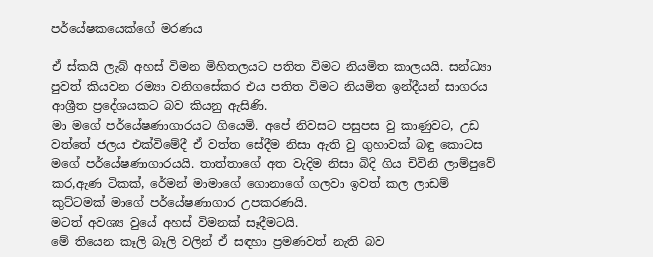පර්යේෂකයෙක්ගේ මරණය

ඒ ස්කයි ලැබ් අහස් විමන මිහිතලයට පතිත විමට නියමිත කාලයයි. සන්ධ්‍යා පුවත් කියවන රම්‍යා වනිගසේකර එය පතිත විමට නියමිත ඉන්දීයන් සාගරය ආශ්‍රීත ප්‍රදේශයකට බව කියනු ඇසිණි.
මා මගේ පර්යේෂණාගාරයට ගියෙමි. අපේ නිවසට පසුපස වු කාණුවට, උඩ වත්තේ ජලය එක්විමේදී ඒ වත්ත සේදීම නිසා ඇති වු ගුහාවක් බඳු කොටස මගේ පර්යේෂණාගාරයයි. තාත්තාගේ අත වැදිම නිසා බිදි ගිය චිවිනි ලාම්පුවේ කර,ඇණ ටිකක්, රේමන් මාමාගේ ගොනාගේ ගලවා ඉවත් කල ලාඩම් කුට්ටමක් මාගේ පර්යේෂණාගාර උපකරණයි.
මටත් අවශ්‍ය වුයේ අහස් විමනක් සෑදීමටයි.
මේ තියෙන කෑලි බෑලි වලින් ඒ සඳහා ප්‍රමණවත් නැති බව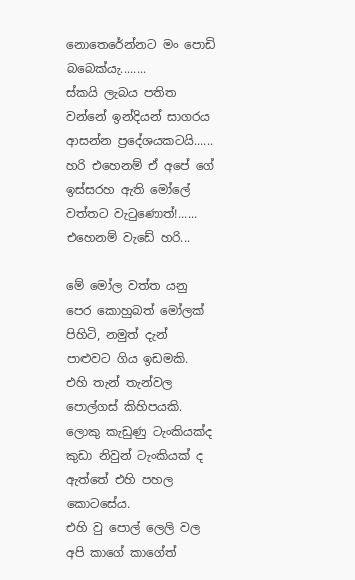නොතෙරේන්නට මං පොඩි බබෙක්යැ........
ස්කයි ලැබය පතිත වන්නේ ඉන්දියන් සාගරය ආසන්න ප්‍රදේශයකටයි......
හරි එහෙනම් ඒ අපේ ගේ ඉස්සරහ ඇති මෝලේ වත්තට වැටුණොත්!......
එහෙනම් වැඩේ හරි...

මේ මෝල වත්ත යනු පෙර කොහුබත් මෝලක් පිහිටි, නමුත් දැන් පාළුවට ගිය ඉඩමකි.
එහි තැන් තැන්වල පොල්ගස් කිහිපයකි. ලොකු කැඩුණු ටැංකියක්ද කුඩා නිවුන් ටැංකියක් ද ඇත්තේ එහි පහල කොටසේය.
එහි වු පොල් ලෙලි වල අපි කාගේ කාගේත්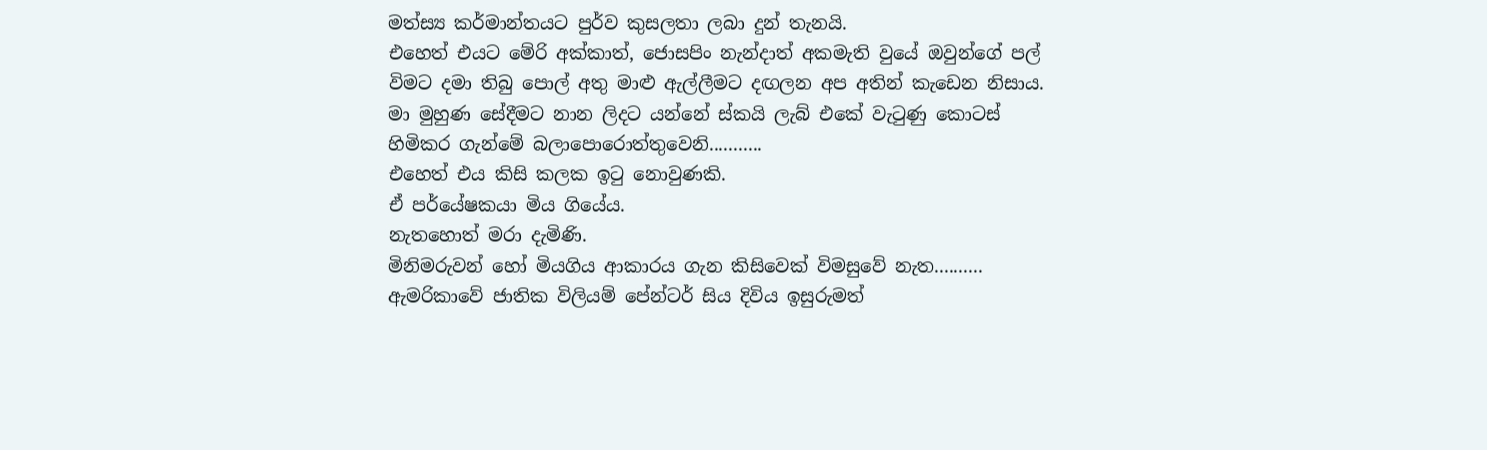මත්ස්‍ය කර්මාන්තයට පුර්ව කුසලතා ලබා දුන් තැනයි.
එහෙත් එයට මේරි අක්කාත්, ජොසපිං නැන්දාත් අකමැති වුයේ ඔවුන්ගේ පල් විමට දමා තිබු පොල් අතු මාළු ඇල්ලීමට දඟලන අප අතින් කැඩෙන නිසාය.
මා මුහුණ සේදීමට නාන ලිදට යන්නේ ස්කයි ලැබ් එකේ වැටුණු කොටස් හිමිකර ගැන්මේ බලාපොරොත්තුවෙනි...........
එහෙත් එය කිසි කලක ඉටු නොවුණකි.
ඒ පර්යේෂකයා මිය ගියේය.
නැතහොත් මරා දැමිණි.
මිනිමරුවන් හෝ මියගිය ආකාරය ගැන කිසිවෙක් විමසුවේ නැත..........
ඇමරිකාවේ ජාතික විලියම් පේන්ටර් සිය දිවිය ඉසුරුමත්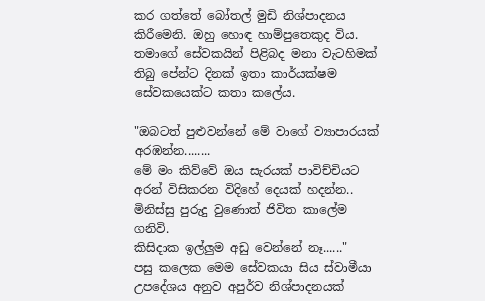කර ගත්තේ බෝතල් මුඩි නිශ්පාදනය කිරීමෙනි. ඔහු හොඳ හාම්පුතෙකුද විය. තමාගේ සේවකයින් පිළිබද මනා වැටහිමක් තිබු පේන්ට දිනක් ඉතා කාර්යක්ෂම සේවකයෙක්ට කතා කලේය.

"ඔබටත් පුළුවන්නේ මේ වාගේ ව්‍යාපාරයක් අරඹන්න........
මේ මං කිව්වේ ඔය සැරයක් පාවිච්චියට අරන් විසිකරන විදිහේ දෙයක් හදන්න..
මිනිස්සු පුරුදු වුණොත් ජිවිත කාලේම ගනිවි.
කිසිදාක ඉල්ලුම අඩු වෙන්නේ නෑ......"
පසු කලෙක මෙම සේවකයා සිය ස්වාමීයා උපදේශය අනුව අපුර්ව නිශ්පාදනයක්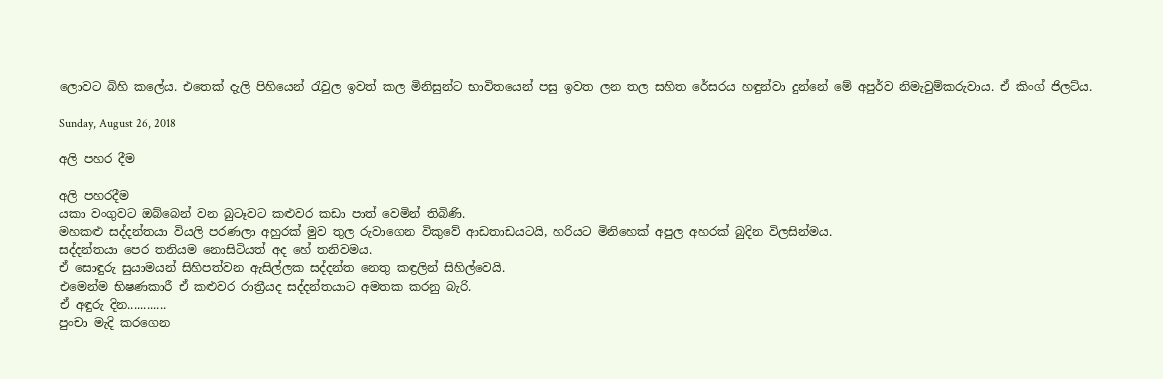ලොවට බිහි කලේය. එතෙක් දැලි පිහියෙන් රැවුල ඉවත් කල මිනිසුන්ට භාවිතයෙන් පසු ඉවත ලන තල සහිත රේසරය හඳුන්වා දුන්නේ මේ අපුර්ව නිමැවුම්කරුවාය. ඒ කිංග් ජිලට්ය.

Sunday, August 26, 2018

අලි පහර දීම

අලි පහරදීම
යකා වංගුවට ඔබ්බෙන් වන බුටෑවට කළුවර කඩා පාත් වෙමින් තිබිණි.
මහකළු සද්දන්තයා වියලි පරණලා අහුරක් මුව තුල රුවාගෙන විකුවේ ආඩතාඩයටයි, හරියට මිනිහෙක් අපුල අහරක් බුදින විලසින්මය.
සද්දන්තයා පෙර තනියම නොසිටියත් අද හේ තනිවමය.
ඒ සොඳුරු සුයාමයන් සිහිපත්වන ඇසිල්ලක සද්දන්ත නෙතු කඳ්‍රලින් සිහිල්වෙයි.
එමෙන්ම භිෂණකාරී ඒ කළුවර රාත්‍රීයද සද්දන්තයාට අමතක කරනු බැරි.
ඒ අඳුරු දින............
පුංචා මැදි කරගෙන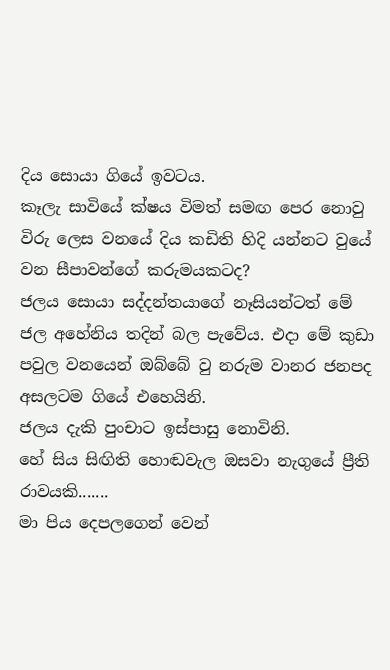දිය සොයා ගියේ ඉවටය.
කෑලැ සාවියේ ක්ෂය විමත් සමඟ පෙර නොවු විරු ලෙස වනයේ දිය කඩිති හිදි යන්නට වුයේ වන සීපාවන්ගේ කරුමයකටද?
ජලය සොයා සද්දන්තයාගේ නෑසියන්ටත් මේ ජල අහේනිය තදින් බල පැවේය. එදා මේ කුඩා පවුල වනයෙන් ඔබ්බේ වු නරුම වානර ජනපද අසලටම ගියේ එහෙයිනි.
ජලය දැකි පුංචාට ඉස්පාසු නොවිනි.
හේ සිය සිඟිති හොඬවැල ඔසවා නැගුයේ ප්‍රීති රාවයකි.......
මා පිය දෙපලගෙන් වෙන්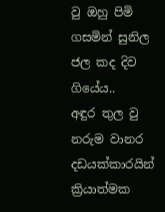වු ඔහු පිමි ගසමින් සුනිල ජල කද දිව ගියේය..
අඳුර තුල වු නරුම වානර දඩයක්කාරයින් ක්‍රියාත්මක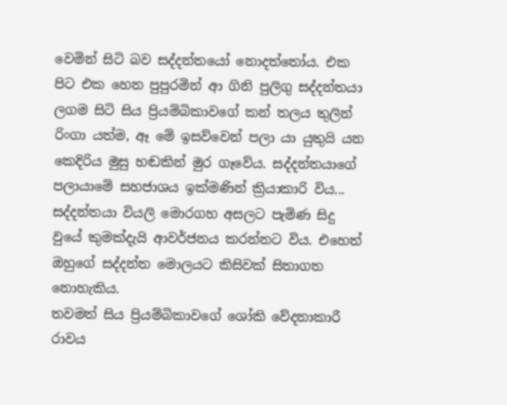වෙමින් සිටි බව සද්දන්තයෝ නොදත්තෝය. එක පිට එක හෙන පුපුරමින් ආ ගිනි පුලිගු සද්දන්තයා ලගම සිටි සිය ප්‍රියම්බිකාවගේ කන් තලය තුලින් රිංගා යත්ම, ඈ මේ ඉසව්වෙන් පලා යා යුතුයි යන කෙදිරිය මුසු හඬකින් මුර ගෑවේය. සද්දන්තයාගේ පලායාමේ සහජාශය ඉක්මණින් ක්‍රියාකාරි විය...
සද්දන්තයා වියලි මොරගහ අසලට පැමිණ සිදු වුයේ කුමක්දැයි ආවර්ජනය කරන්නට විය. එහෙත් ඔහුගේ සද්දන්ත මොලයට කිසිවක් සිතාගත නොහැකිය.
තවමත් සිය ප්‍රියම්බිකාවගේ ශෝකි වේදනාකාරී රාවය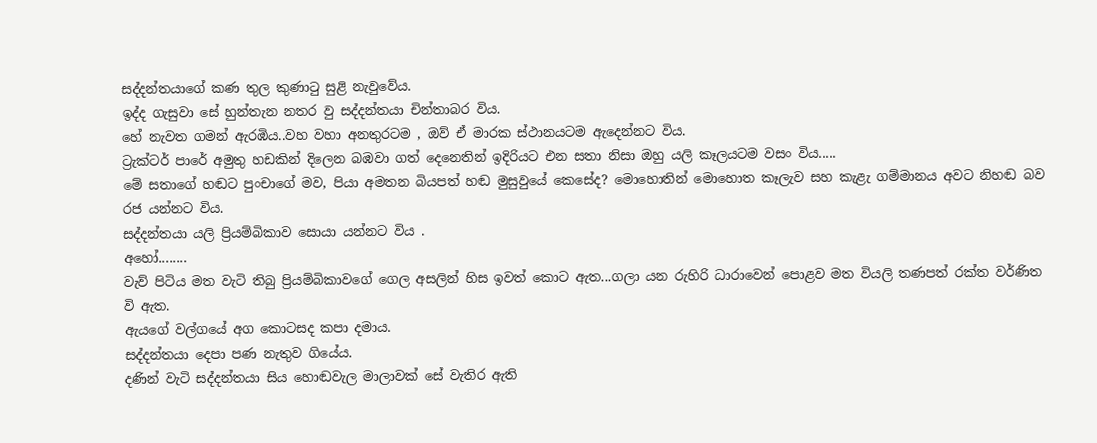සද්දන්තයාගේ කණ තුල කුණාටු සුළි නැවුවේය.
ඉද්ද ගැසුවා සේ හුන්තැන නතර වු සද්දන්තයා චින්තාබර විය.
හේ නැවත ගමන් ඇරඹිය..වහ වහා අනතුරටම , ඔව් ඒ මාරක ස්ථානයටම ඇදෙන්නට විය.
ට්‍රැක්ටර් පාරේ අමුතු හඩකින් දිලෙන බඹවා ගත් දෙනෙතින් ඉදිරියට එන සතා නිසා ඔහු යලි කෑලයටම වසං විය.....
මේ සතාගේ හඬට පුංචාගේ මව, පියා අමතන බියපත් හඬ මුසුවුයේ කෙසේද? මොහොතින් මොහොත කෑලැව සහ කැළැ ගම්මානය අවට නිහඬ බව රජ යන්නට විය.
සද්දන්තයා යලි ප්‍රියම්බිකාව සොයා යන්නට විය .
අහෝ........
වැව් පිටිය මත වැටි තිබු ප්‍රියම්බිකාවගේ ගෙල අසලින් හිස ඉවත් කොට ඇත...ගලා යන රුහිරි ධාරාවෙන් පොළව මත වියලි තණපත් රක්ත වර්ණිත වි ඇත.
ඇයගේ වල්ගයේ අග කොටසද කපා දමාය.
සද්දන්තයා දෙපා පණ නැතුව ගියේය.
දණින් වැටි සද්දන්තයා සිය හොඬවැල මාලාවක් සේ වැතිර ඇති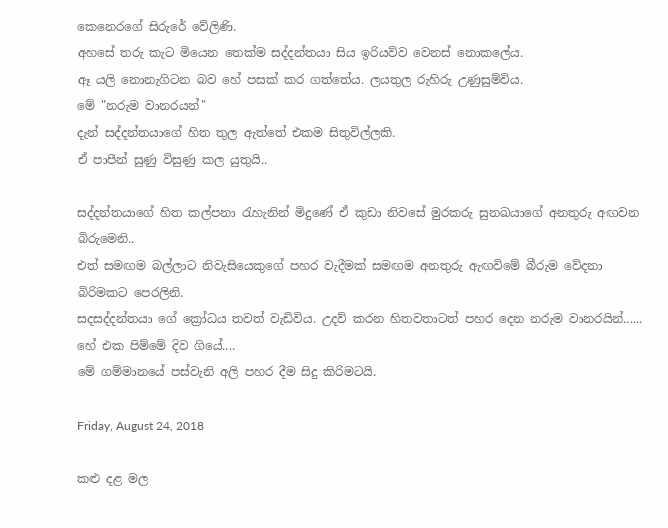කෙනෙරගේ සිරුරේ වේලිණි.
අහසේ තරු කැට මියෙන තෙක්ම සද්දන්තයා සිය ඉරියව්ව වෙනස් නොකලේය.
ඈ යලි නොනැගිටන බව හේ පසක් කර ගත්තේය. ලයතුල රුහිරු උණුසුම්විය.
මේ "නරුම වානරයන්"
දැන් සද්දන්තයාගේ හිත තුල ඇත්තේ එකම සිතුවිල්ලකි.
ඒ පාපීන් සුණු විසුණු කල යුතුයි..

සද්දන්තයාගේ හිත කල්පනා රැහැනින් මිදුණේ ඒ කුඩා නිවසේ මුරකරු සුනඛයාගේ අනතුරු අඟවන බිරුමෙනි..
එත් සමඟම බල්ලාට නිවැසියෙකුගේ පහර වැදීමක් සමඟම අනතුරු ඇඟවිමේ බීරුම වේදනා බිරිමකට පෙරලිනි.
සදසද්දන්තයා ගේ ක්‍රෝධය තවත් වැඩිවිය. උදව් කරන හිතවතාටත් පහර දෙන නරුම වානරයින්......
හේ එක පිම්මේ දිව ගියේ....
මේ ගම්මානයේ පස්වැනි අලි පහර දීම සිදු කිරිමටයි.

Friday, August 24, 2018

කළු දළ මල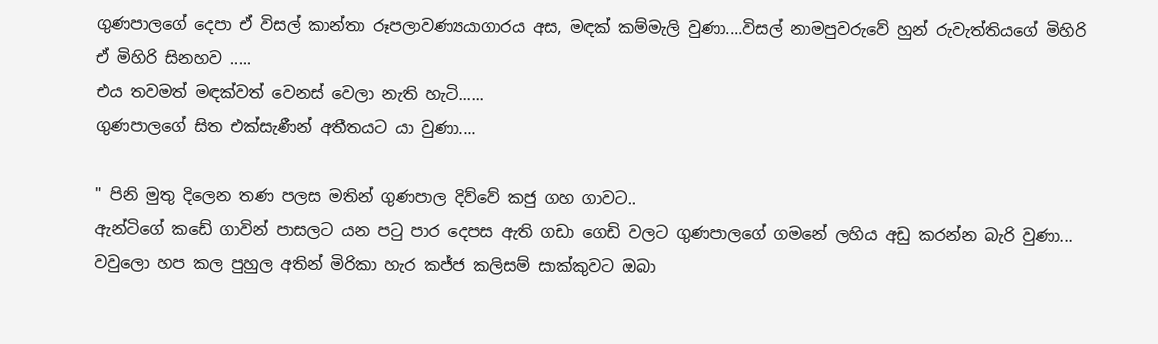ගුණපාලගේ දෙපා ඒ විසල් කාන්තා රූපලාවණ්‍යයාගාරය අස, මඳක් කම්මැලි වුණා....විසල් නාමපුවරුවේ හුන් රුවැත්තියගේ මිහිරි ඒ මිහිරි සිනහව .....
එය තවමත් මඳක්වත් වෙනස් වෙලා නැති හැටි......
ගුණපාලගේ සිත එක්සැණීන් අතීතයට යා වුණා....

" පිනි මුතු දිලෙන තණ පලස මතින් ගුණපාල දිව්වේ කජු ගහ ගාවට..
ඇන්ටිගේ කඩේ ගාවින් පාසලට යන පටු පාර දෙපස ඇති ගඩා ගෙඩි වලට ගුණපාලගේ ගමනේ ලහිය අඩු කරන්න බැරි වුණා...
වවුලො හප කල පුහුල අතින් මිරිකා හැර කජ්ජ කලිසම් සාක්කුවට ඔබා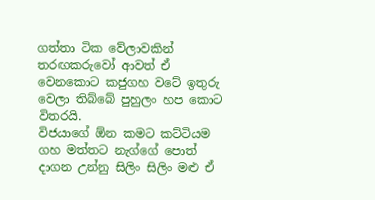ගත්තා ටික වේලාවකින් තරඟකරුවෝ ආවත් ඒ වෙනකොට කජුගහ වටේ ඉතුරු වෙලා තිබ්බේ පුහුලං හප කොට විතරයි.
විජයාගේ ඕන කමට කට්ටියම ගහ මත්තට නැග්ගේ පොත් දාගන උන්නු සිලිං සිලිං මළු ඒ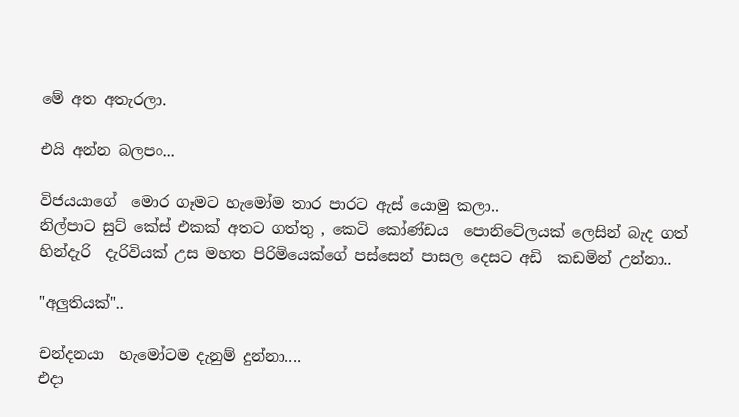මේ අත අතැරලා.

එයි අන්න බලපං...

විජයයාගේ  මොර ගෑමට හැමෝම තාර පාරට ඇස් යොමු කලා..
නිල්පාට සුට් කේස් එකක් අතට ගත්තු , කෙටි කෝණ්ඩය  පොනිටේලයක් ලෙසින් බැද ගත් හින්දැරි  දැරිවියක් උස මහත පිරිමියෙක්ගේ පස්සෙන් පාසල දෙසට අඩි  කඩමින් උන්නා..

"අලුතියක්"..

චන්දනයා  හැමෝටම දැනුම් දුන්නා....
එදා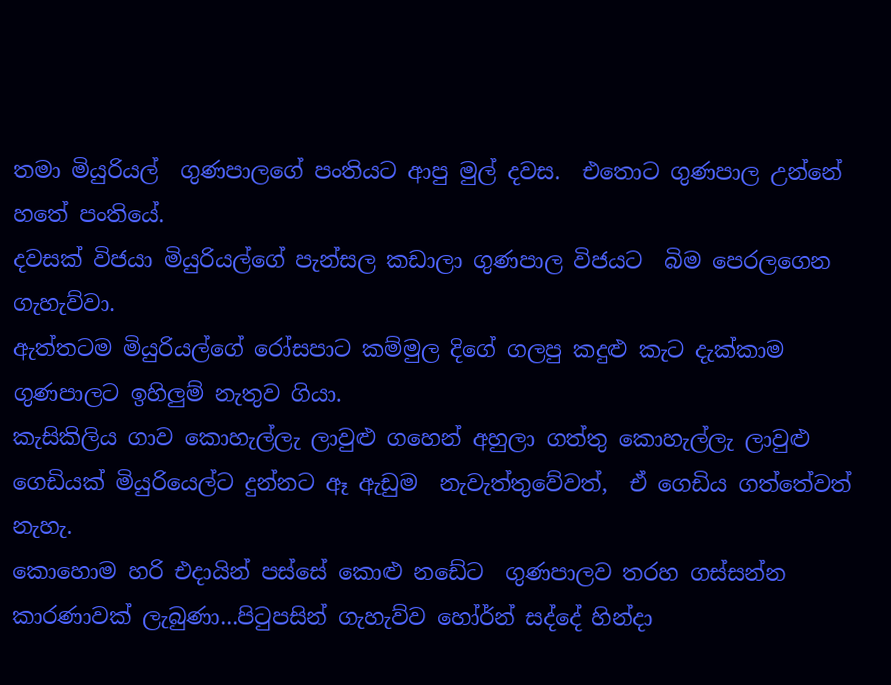තමා මියුරියල්  ගුණපාලගේ පංතියට ආපු මුල් දවස.  එතොට ගුණපාල උන්නේ හතේ පංතියේ.
දවසක් විජයා මියුරියල්ගේ පැන්සල කඩාලා ගුණපාල විජයට  බිම පෙරලගෙන ගැහැව්වා.
ඇත්තටම මියුරියල්ගේ රෝසපාට කම්මුල දිගේ ගලපු කදුළු කැට දැක්කාම ගුණපාලට ඉහිලුම් නැතුව ගියා.
කැසිකිලිය ගාව කොහැල්ලැ ලාවුළු ගහෙන් අහුලා ගත්තු කොහැල්ලැ ලාවුළු  ගෙඩියක් මියුරියෙල්ට දුන්නට ඈ ඇඩුම  නැවැත්තුවේවත්,  ඒ ගෙඩිය ගත්තේවත් නැහැ.
කොහොම හරි එදායින් පස්සේ කොළු නඩේට  ගුණපාලව තරහ ගස්සන්න  කාරණාවක් ලැබුණා...පිටුපසින් ගැහැව්ව හෝර්න් සද්දේ හින්දා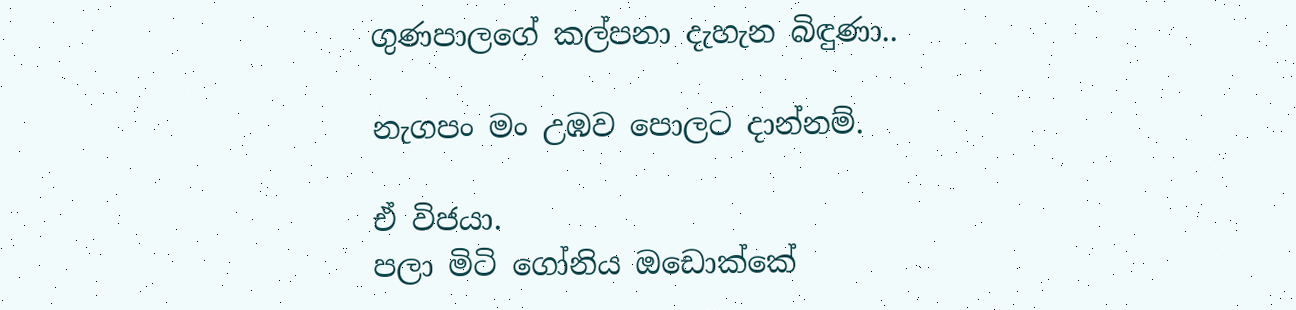ගුණපාලගේ කල්පනා දැහැන බිඳුණා..

නැගපං මං උඹව පොලට දාන්නම්.

ඒ විජයා.
පලා මිටි ගෝනිය ඔඩොක්කේ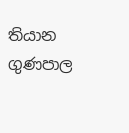තියාන ගුණපාල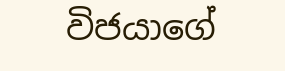විජයාගේ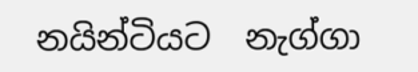නයින්ටියට  නැග්ගා